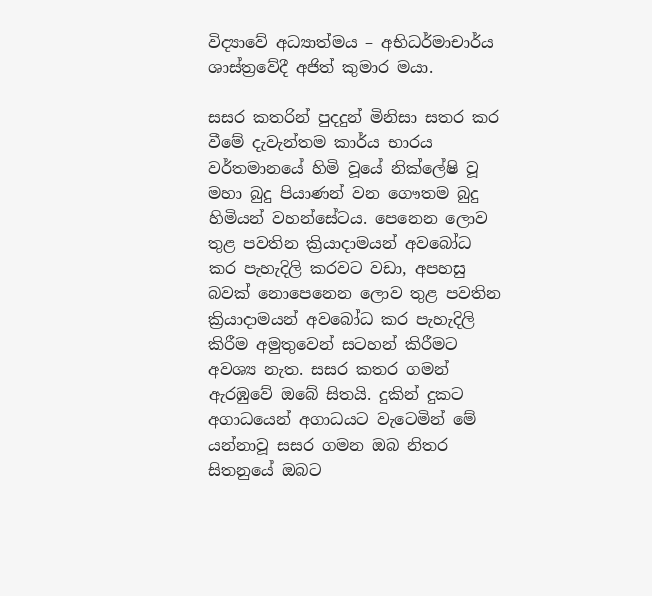විද්‍යාවේ අධ්‍යාත්මය – අභිධර්මාචාර්ය ශාස්ත්‍රවේදී අජිත් කුමාර මයා.

සසර කතරින් පුදදුන් මිනිසා සතර කර වීමේ දැවැන්තම කාර්ය භාරය වර්තමානයේ හිමි වූයේ නික්ලේෂි වූ මහා බුදු පියාණන් වන ගෞතම බුදු හිමියන් වහන්සේටය. පෙනෙන ලොව තුළ පවතින ක්‍රියාදාමයන් අවබෝධ කර පැහැදිලි කරවට වඩා, අපහසු බවක් නොපෙනෙන ලොව තුළ පවතින ක්‍රියාදාමයන් අවබෝධ කර පැහැදිලි කිරීම අමුතුවෙන් සටහන් කිරීමට අවශ්‍ය නැත. සසර කතර ගමන් ඇරඹුවේ ඔබේ සිතයි. දුකින් දුකට අගාධයෙන් අගාධයට වැටෙමින් මේ යන්නාවූ සසර ගමන ඔබ නිතර සිතනුයේ ඔබට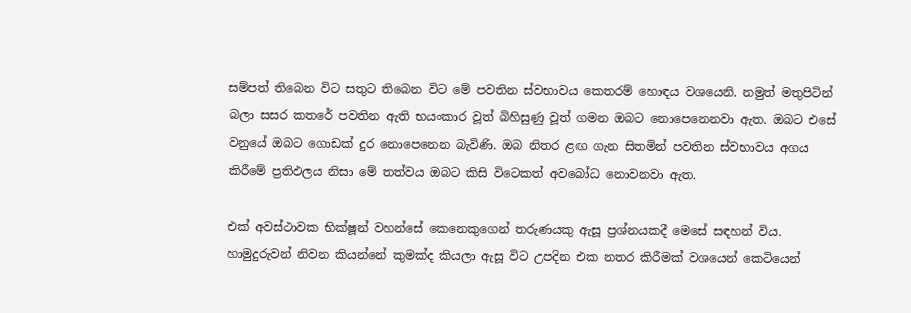සම්පත් තිබෙන විට සතුට තිබෙන විට මේ පවතින ස්වභාවය කෙතරම් හොඳය වශයෙනි. නමුත් මතුපිටින් බලා සසර කතරේ පවතින ඇති භයංකාර වූත් බිහිසුණු වූත් ගමන ඔබට නොපෙනෙනවා ඇත. ඔබට එසේ වනුයේ ඔබට ගොඩක් දුර නොපෙනෙන බැවිණි. ඔබ නිතර ළඟ ගැන සිතමින් පවතින ස්වභාවය අගය කිරීමේ ප්‍රතිඵලය නිසා මේ තත්වය ඔබට කිසි විටෙකත් අවබෝධ නොවනවා ඇත.

එක් අවස්ථාවක භික්ෂූන් වහන්සේ කෙනෙකුගෙන් තරුණයකු ඇසූ ප්‍රශ්නයකදී මෙසේ සඳහන් විය. හාමුදුරුවන් නිවන කියන්නේ කුමක්ද කියලා ඇසූ විට උපදින එක නතර කිරීමක් වශයෙන් කෙටියෙන්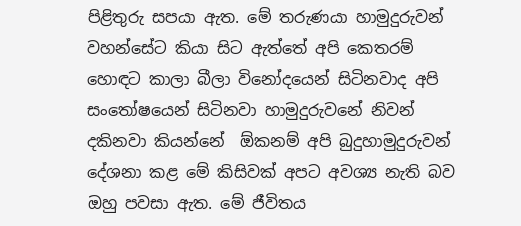පිළිතුරු සපයා ඇත. මේ තරුණයා හාමුදුරුවන් වහන්සේට කියා සිට ඇත්තේ අපි කෙතරම් හොඳට කාලා බීලා විනෝදයෙන් සිටිනවාද අපි සංතෝෂයෙන් සිටිනවා හාමුදුරුවනේ නිවන් දකිනවා කියන්නේ  ඕකනම් අපි බුදුහාමුදුරුවන් දේශනා කළ මේ කිසිවක් අපට අවශ්‍ය නැති බව ඔහු පවසා ඇත. මේ ජීවිතය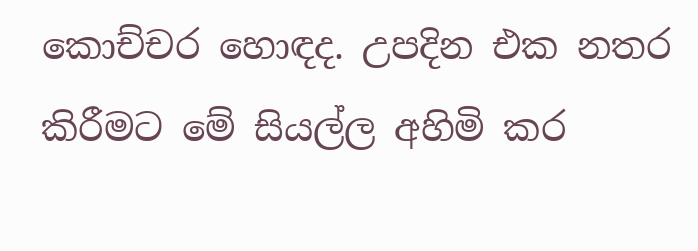කොච්චර හොඳද. උපදින එක නතර කිරීමට මේ සියල්ල අහිමි කර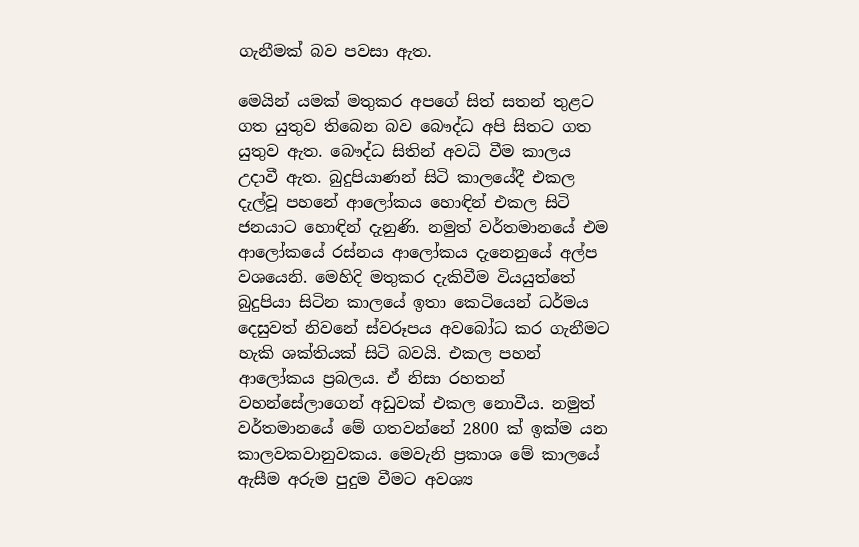ගැනීමක් බව පවසා ඇත.

මෙයින් යමක් මතුකර අපගේ සිත් සතන් තුළට ගත යුතුව තිබෙන බව බෞද්ධ අපි සිතට ගත යුතුව ඇත. බෞද්ධ සිතින් අවධි වීම කාලය උදාවී ඇත. බුදුපියාණන් සිටි කාලයේදී එකල දැල්වූ පහනේ ආලෝකය හොඳින් එකල සිටි ජනයාට හොඳින් දැනුණි. නමුත් වර්තමානයේ එම ආලෝකයේ රස්නය ආලෝකය දැනෙනුයේ අල්ප වශයෙනි. මෙහිදි මතුකර දැකිවීම වියයුත්තේ බුදුපියා සිටින කාලයේ ඉතා කෙටියෙන් ධර්මය දෙසුවත් නිවනේ ස්වරූපය අවබෝධ කර ගැනීමට හැකි ශක්තියක් සිටි බවයි. එකල පහන් ආලෝකය ප්‍රබලය. ඒ නිසා රහතන් වහන්සේලාගෙන් අඩුවක් එකල නොවීය. නමුත් වර්තමානයේ මේ ගතවන්නේ 2800 ක් ඉක්ම යන කාලවකවානුවකය. මෙවැනි ප්‍රකාශ මේ කාලයේ ඇසීම අරුම පුදුම වීමට අවශ්‍ය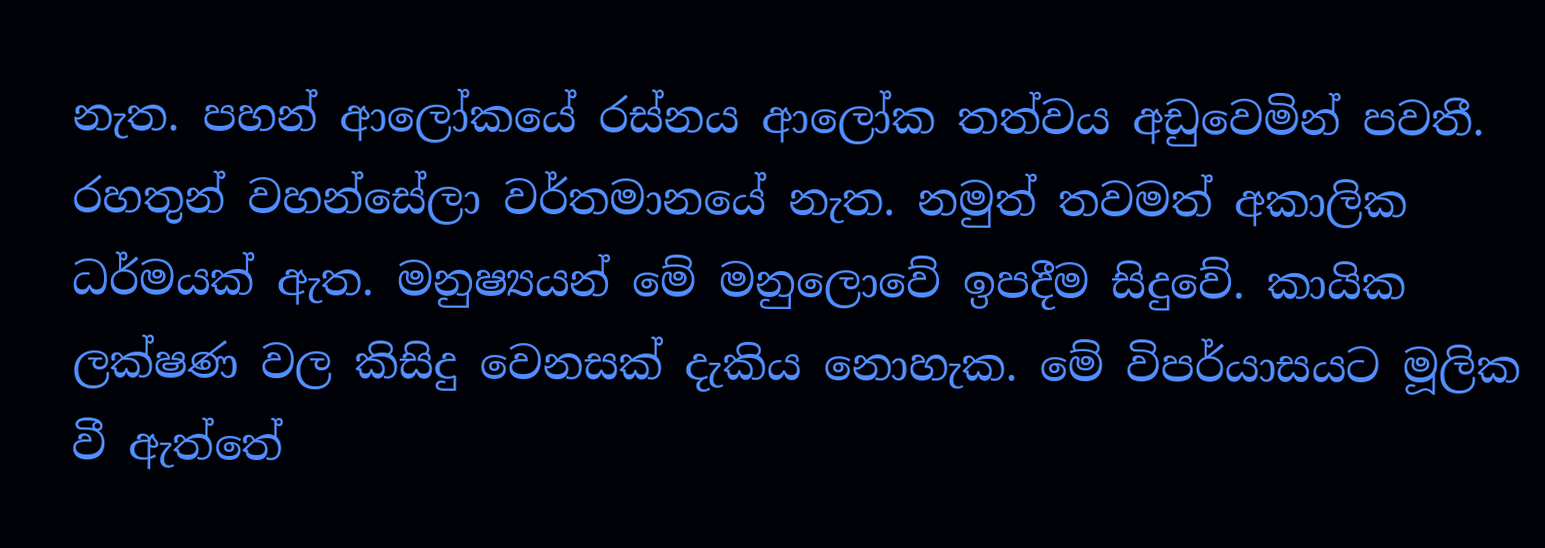නැත. පහන් ආලෝකයේ රස්නය ආලෝක තත්වය අඩුවෙමින් පවතී. රහතුන් වහන්සේලා වර්තමානයේ නැත. නමුත් තවමත් අකාලික ධර්මයක් ඇත. මනුෂ්‍යයන් මේ මනුලොවේ ඉපදීම සිදුවේ. කායික ලක්ෂණ වල කිසිදු වෙනසක් දැකිය නොහැක. මේ විපර්යාසයට මූලික වී ඇත්තේ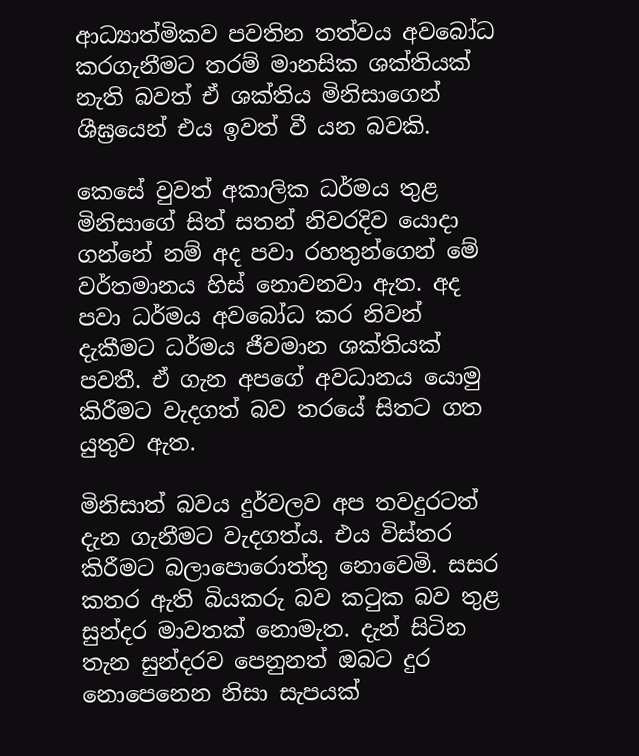ආධ්‍යාත්මිකව පවතින තත්වය අවබෝධ කරගැනීමට තරම් මානසික ශක්තියක් නැති බවත් ඒ ශක්තිය මිනිසාගෙන් ශීඝ්‍රයෙන් එය ඉවත් වී යන බවකි.

කෙසේ වුවත් අකාලික ධර්මය තුළ මිනිසාගේ සිත් සතන් නිවරදිව යොදා ගන්නේ නම් අද පවා රහතුන්ගෙන් මේ වර්තමානය හිස් නොවනවා ඇත. අද පවා ධර්මය අවබෝධ කර නිවන් දැකීමට ධර්මය ජීවමාන ශක්තියක් පවතී. ඒ ගැන අපගේ අවධානය යොමු කිරීමට වැදගත් බව තරයේ සිතට ගත යුතුව ඇත.

මිනිසාත් බවය දුර්වලව අප තවදුරටත් දැන ගැනීමට වැදගත්ය. එය විස්තර කිරීමට බලාපොරොත්තු නොවෙමි. සසර කතර ඇති බියකරු බව කටුක බව තුළ සුන්දර මාවතක් නොමැත. දැන් සිටින තැන සුන්දරව පෙනුනත් ඔබට දුර නොපෙනෙන නිසා සැපයක්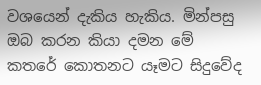වශයෙන් දැකිය හැකිය. මින්පසු ඔබ කරන කියා දමන මේ කතරේ කොතනට යෑමට සිදුවේද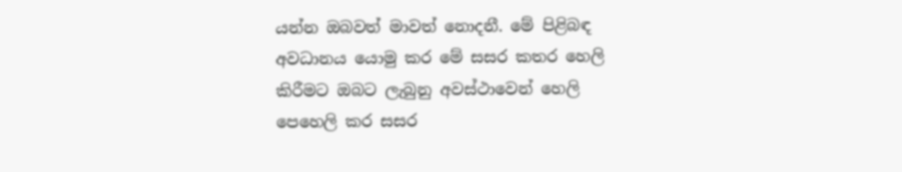යන්න ඔබවත් මාවත් නොදනී. මේ පිළිබඳ අවධානය යොමු කර මේ සසර කතර හෙලි කිරීමට ඔබට ලැබුනු අවස්ථාවෙන් හෙලි පෙහෙලි කර සසර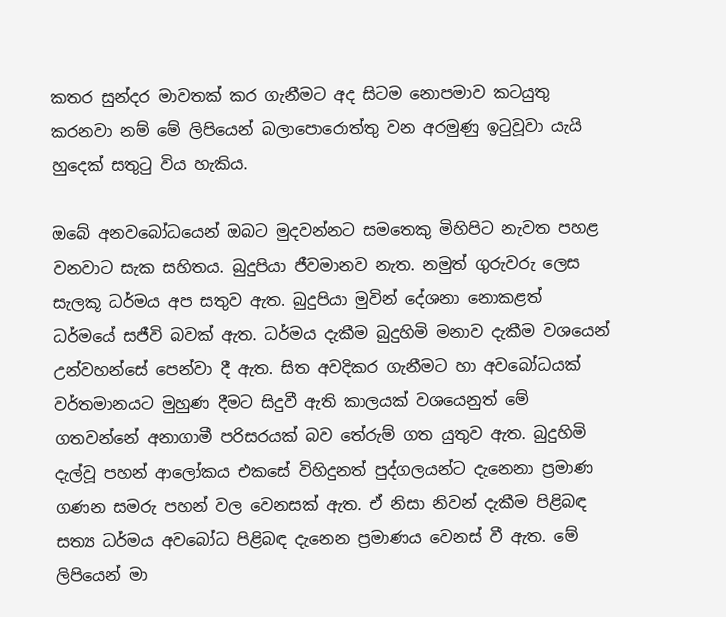කතර සුන්දර මාවතක් කර ගැනීමට අද සිටම නොපමාව කටයුතු කරනවා නම් මේ ලිපියෙන් බලාපොරොත්තු වන අරමුණු ඉටුවූවා යැයි හුදෙක් සතුටු විය හැකිය.

ඔබේ අනවබෝධයෙන් ඔබට මුදවන්නට සමතෙකු මිහිපිට නැවත පහළ වනවාට සැක සහිතය. බුදුපියා ජීවමානව නැත. නමුත් ගුරුවරු ලෙස සැලකූ ධර්මය අප සතුව ඇත. බුදුපියා මුවින් දේශනා නොකළත් ධර්මයේ සජීවි බවක් ඇත. ධර්මය දැකීම බුදුහිමි මනාව දැකීම වශයෙන් උන්වහන්සේ පෙන්වා දී ඇත. සිත අවදිකර ගැනීමට හා අවබෝධයක් වර්තමානයට මුහුණ දීමට සිදුවී ඇති කාලයක් වශයෙනුත් මේ ගතවන්නේ අනාගාමී පරිසරයක් බව තේරුම් ගත යුතුව ඇත. බුදුහිමි දැල්වූ පහන් ආලෝකය එකසේ විහිදුනත් පුද්ගලයන්ට දැනෙනා ප්‍රමාණ ගණන සමරු පහන් වල වෙනසක් ඇත. ඒ නිසා නිවන් දැකීම පිළිබඳ සත්‍ය ධර්මය අවබෝධ පිළිබඳ දැනෙන ප්‍රමාණය වෙනස් වී ඇත. මේ ලිපියෙන් මා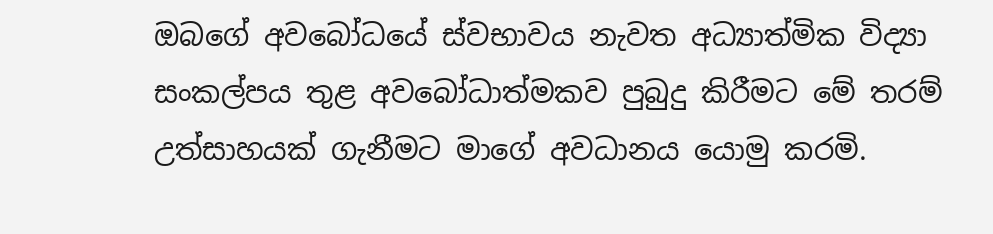ඔබගේ අවබෝධයේ ස්වභාවය නැවත අධ්‍යාත්මික විද්‍යා සංකල්පය තුළ අවබෝධාත්මකව පුබුදු කිරීමට මේ තරම් උත්සාහයක් ගැනීමට මාගේ අවධානය යොමු කරමි.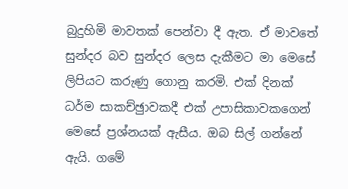බුදුහිමි මාවතක් පෙන්වා දී ඇත. ඒ මාවතේ සුන්දර බව සුන්දර ලෙස දැකීමට මා මෙසේ ලිපියට කරුණු ගොනු කරමි. එක් දිනක් ධර්ම සාකච්ඡුාවකදී එක් උපාසිකාවකගෙන් මෙසේ ප්‍රශ්නයක් ඇසීය. ඔබ සිල් ගන්නේ ඇයි. ගමේ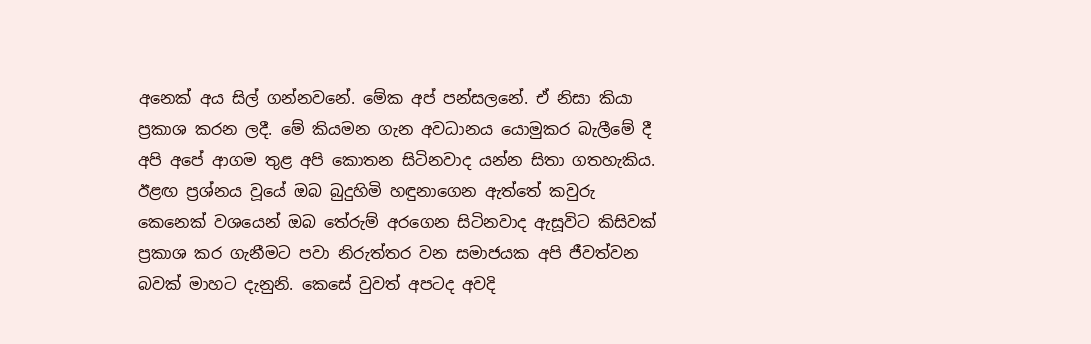අනෙක් අය සිල් ගන්නවනේ. මේක අප් පන්සලනේ. ඒ නිසා කියා ප්‍රකාශ කරන ලදී. මේ කියමන ගැන අවධානය යොමුකර බැලීමේ දී අපි අපේ ආගම තුළ අපි කොතන සිටිනවාද යන්න සිතා ගතහැකිය. ඊළඟ ප්‍රශ්නය වූයේ ඔබ බුදුහිමි හඳුනාගෙන ඇත්තේ කවුරු කෙනෙක් වශයෙන් ඔබ තේරුම් අරගෙන සිටිනවාද ඇසූවිට කිසිවක් ප්‍රකාශ කර ගැනීමට පවා නිරුත්තර වන සමාජයක අපි ජීවත්වන බවක් මාහට දැනුනි. කෙසේ වුවත් අපටද අවදි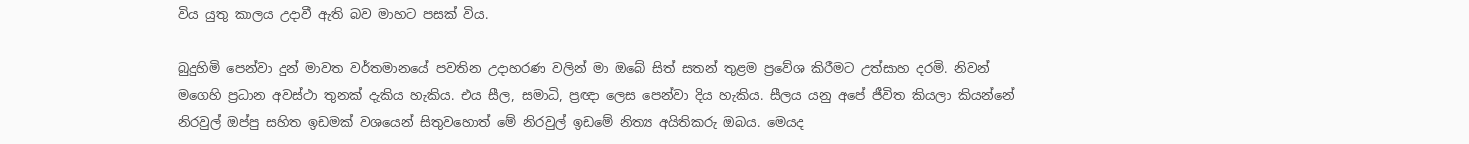විය යුතු කාලය උදාවී ඇති බව මාහට පසක් විය.

බුදුහිමි පෙන්වා දුන් මාවත වර්තමානයේ පවතින උදාහරණ වලින් මා ඔබේ සිත් සතන් තුළම ප්‍රවේශ කිරීමට උත්සාහ දරමි. නිවන් මගෙහි ප්‍රධාන අවස්ථා තුනක් දැකිය හැකිය. එය සීල, සමාධි, ප්‍රඥා ලෙස පෙන්වා දිය හැකිය. සීලය යනු අපේ ජීවිත කියලා කියන්නේ නිරවුල් ඔප්පු සහිත ඉඩමක් වශයෙන් සිතුවහොත් මේ නිරවුල් ඉඩමේ නිත්‍ය අයිතිකරු ඔබය. මෙයද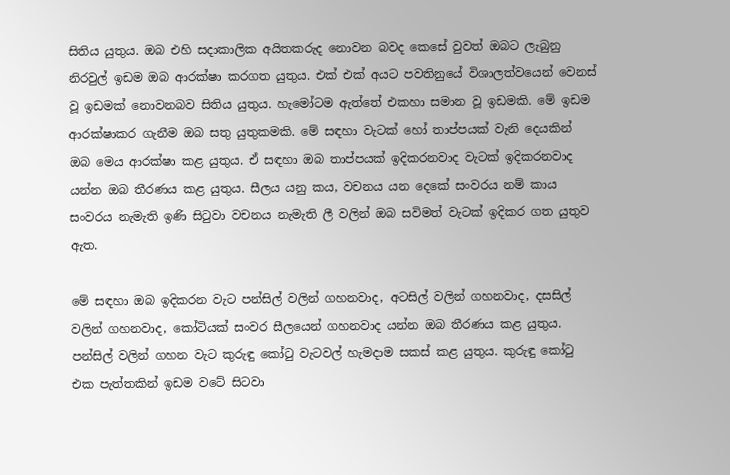සිතිය යුතුය. ඔබ එහි සදාකාලික අයිතකරුද නොවන බවද කෙසේ වුවත් ඔබට ලැබුනු නිරවුල් ඉඩම ඔබ ආරක්ෂා කරගත යුතුය. එක් එක් අයට පවතිනුයේ විශාලත්වයෙන් වෙනස් වූ ඉඩමක් නොවනබව සිතිය යුතුය. හැමෝටම ඇත්තේ එකහා සමාන වූ ඉඩමකි. මේ ඉඩම ආරක්ෂාකර ගැනීම ඔබ සතු යුතුකමකි. මේ සඳහා වැටක් හෝ තාප්පයක් වැනි දෙයකින් ඔබ මෙය ආරක්ෂා කළ යුතුය. ඒ සඳහා ඔබ තාප්පයක් ඉදිකරනවාද වැටක් ඉදිකරනවාද යන්න ඔබ තීරණය කළ යුතුය. සීලය යනු කය, වචනය යන දෙකේ සංවරය නම් කාය සංවරය නැමැති ඉණි සිටුවා වචනය නැමැති ලී වලින් ඔබ සවිමත් වැටක් ඉදිකර ගත යුතුව ඇත.

මේ සඳහා ඔබ ඉදිකරන වැට පන්සිල් වලින් ගහනවාද, අටසිල් වලින් ගහනවාද, දසසිල් වලින් ගහනවාද, කෝටියක් සංවර සීලයෙන් ගහනවාද යන්න ඔබ තීරණය කළ යුතුය. පන්සිල් වලින් ගහන වැට කුරුඳු කෝටු වැටවල් හැමදාම සකස් කළ යුතුය. කුරුඳු කෝටු එක පැත්තකින් ඉඩම වටේ සිටවා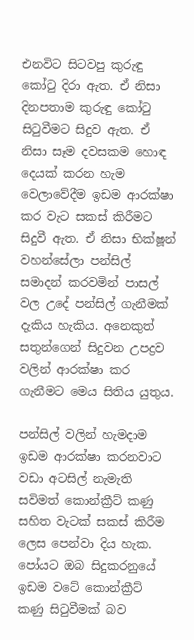එනවිට සිටවපු කුරුඳු කෝටු දිරා ඇත. ඒ නිසා දිනපතාම කුරුඳු කෝටු සිටුවීමට සිදුව ඇත. ඒ නිසා සෑම දවසකම හොඳ දෙයක් කරන හැම වෙලාවේදීම ඉඩම ආරක්ෂා කර වැට සකස් කිරීමට සිදුවී ඇත. ඒ නිසා භික්ෂූන් වහන්සේලා පන්සිල් සමාදන් කරවමින් පාසල් වල උදේ පන්සිල් ගැනීමක් දැකිය හැකිය. අනෙකුත් සතුන්ගෙන් සිදුවන උපද්‍රව වලින් ආරක්ෂා කර ගැනීමට මෙය සිතිය යුතුය.

පන්සිල් වලින් හැමදාම ඉඩම ආරක්ෂා කරනවාට වඩා අටසිල් නැමැති සවිමත් කොන්ක්‍රීට් කණු සහිත වැටක් සකස් කිරීම ලෙස පෙන්වා දිය හැක. පෝයට ඔබ සිදුකරනුයේ ඉඩම වටේ කොන්ක්‍රීට් කණු සිටුවීමක් බව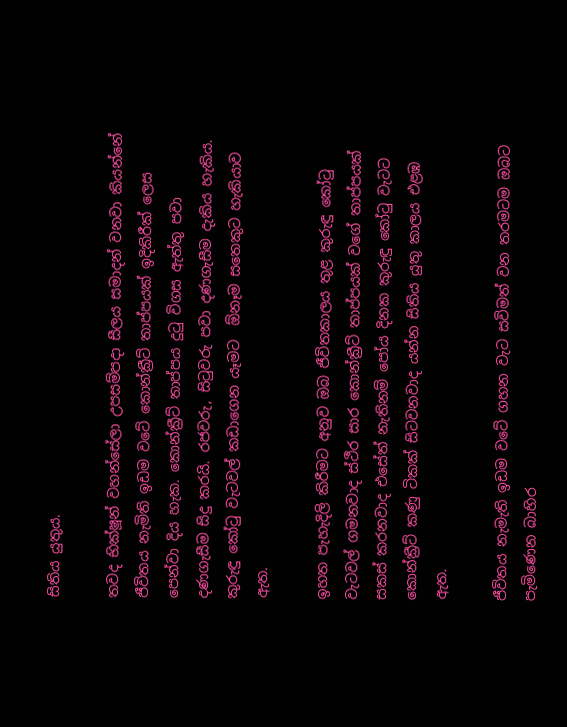සිතිය යුතුය.

තවද භික්ෂූන් වහන්සේලා උපසම්පදා සීලය සමාදන් වනවා කියන්නේ ජීවිතය නැමිති ඉඩම වටේ කොන්ක්‍රීට් තාප්පයක් ඉදිකිරීක් ලෙස පෙන්වා දිය හැක. කොන්ක්‍රීට් තාප්පය දුටු විගස ඇත්තු පවා දණගැසීම සිදු කරයි. රජවරු, සිටුවරු පවා දණගැසීම දැකිය හැකිය. කුරුඳු කෝටු වැටවල් කඩාගෙන යෑමට  ඕනෑම සතෙකුට හැකියාව ඇත.

ඉහත පැහැදිලි කිරීමට අනුව ඔබ ජීවිතකාලය තුළ කුරුඳු කෝටු වැටවල් ගමනවාද ස්ථීර සාර කොන්ක්‍රීට් තාප්පයක් වගේ තාප්පයක් සකස් කරනවාද එසේත් නැතිනම් පෝය දිනක කුරුඳු කෝටු වැටට කොන්ක්‍රීට් කණු ටිකක් සිටවනවාද යන්න සිතිය යුතු කාලය එළඹ ඇත.

ජීවිතය නැමැති ඉඩම වටේ ගහන වැට සවිමත් වන තරමටම ඔබට පැමිණෙන බාහිර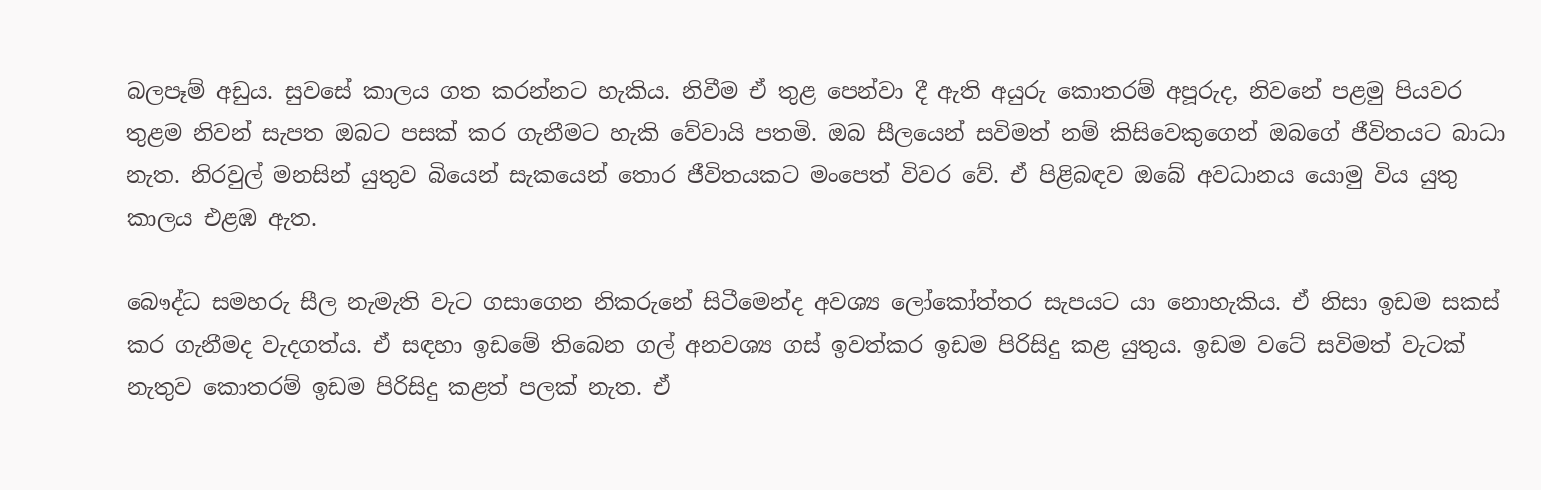බලපෑම් අඩුය. සුවසේ කාලය ගත කරන්නට හැකිය. නිවීම ඒ තුළ පෙන්වා දී ඇති අයුරු කොතරම් අපූරුද, නිවනේ පළමු පියවර තුළම නිවන් සැපත ඔබට පසක් කර ගැනීමට හැකි වේවායි පතමි. ඔබ සීලයෙන් සවිමත් නම් කිසිවෙකුගෙන් ඔබගේ ජීවිතයට බාධා නැත. නිරවුල් මනසින් යුතුව බියෙන් සැකයෙන් තොර ජීවිතයකට මංපෙත් විවර වේ. ඒ පිළිබඳව ඔබේ අවධානය යොමු විය යුතු කාලය එළඹ ඇත.

බෞද්ධ සමහරු සීල නැමැති වැට ගසාගෙන නිකරුනේ සිටීමෙන්ද අවශ්‍ය ලෝකෝත්තර සැපයට යා නොහැකිය. ඒ නිසා ඉඩම සකස් කර ගැනීමද වැදගත්ය. ඒ සඳහා ඉඩමේ තිබෙන ගල් අනවශ්‍ය ගස් ඉවත්කර ඉඩම පිරිසිදු කළ යුතුය. ඉඩම වටේ සවිමත් වැටක් නැතුව කොතරම් ඉඩම පිරිසිදු කළත් පලක් නැත. ඒ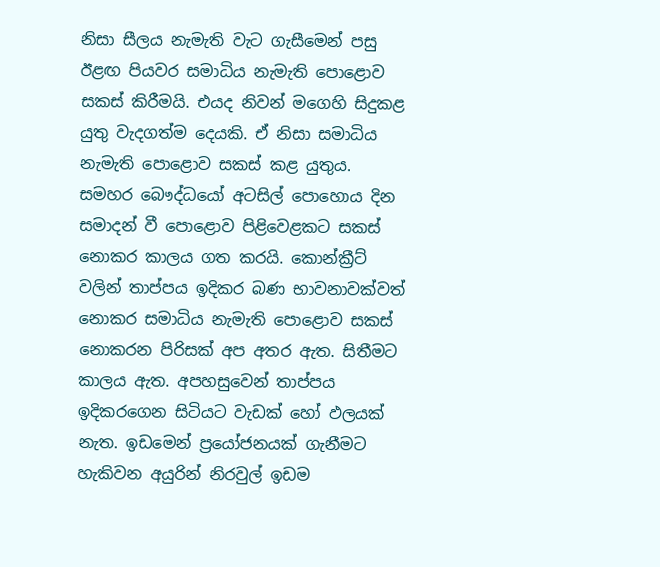නිසා සීලය නැමැති වැට ගැසීමෙන් පසු ඊළඟ පියවර සමාධිය නැමැති පොළොව සකස් කිරීමයි. එයද නිවන් මගෙහි සිදුකළ යුතු වැදගත්ම දෙයකි. ඒ නිසා සමාධිය නැමැති පොළොව සකස් කළ යුතුය. සමහර බෞද්ධයෝ අටසිල් පොහොය දින සමාදන් වී පොළොව පිළිවෙළකට සකස් නොකර කාලය ගත කරයි. කොන්ක්‍රීට් වලින් තාප්පය ඉදිකර බණ භාවනාවක්වත් නොකර සමාධිය නැමැති පොළොව සකස් නොකරන පිරිසක් අප අතර ඇත. සිතීමට කාලය ඇත. අපහසුවෙන් තාප්පය ඉදිකරගෙන සිටියට වැඩක් හෝ ඵලයක් නැත. ඉඩමෙන් ප්‍රයෝජනයක් ගැනීමට හැකිවන අයුරින් නිරවුල් ඉඩම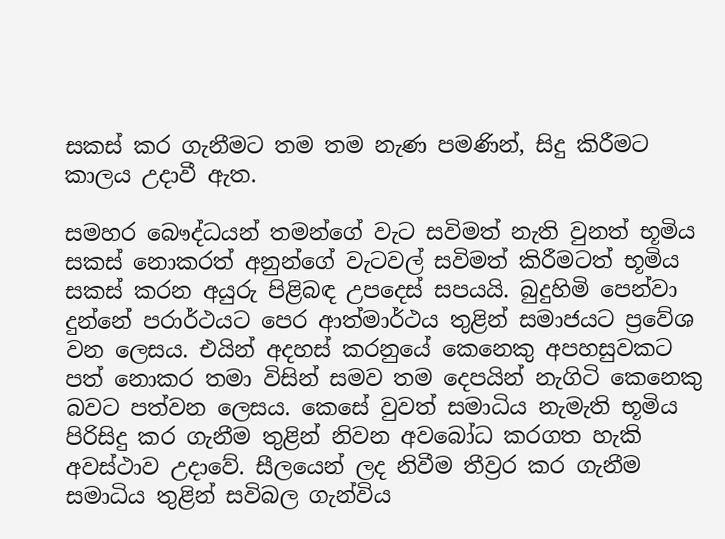සකස් කර ගැනීමට තම තම නැණ පමණින්, සිදු කිරීමට කාලය උදාවී ඇත.

සමහර බෞද්ධයන් තමන්ගේ වැට සවිමත් නැති වුනත් භූමිය සකස් නොකරත් අනුන්ගේ වැටවල් සවිමත් කිරීමටත් භූමිය සකස් කරන අයුරු පිළිබඳ උපදෙස් සපයයි. බුදුහිමි පෙන්වා දුන්නේ පරාර්ථයට පෙර ආත්මාර්ථය තුළින් සමාජයට ප්‍රවේශ වන ලෙසය. එයින් අදහස් කරනුයේ කෙනෙකු අපහසුවකට පත් නොකර තමා විසින් සමව තම දෙපයින් නැගිටි කෙනෙකු බවට පත්වන ලෙසය. කෙසේ වුවත් සමාධිය නැමැති භූමිය පිරිසිදු කර ගැනීම තුළින් නිවන අවබෝධ කරගත හැකි අවස්ථාව උදාවේ. සීලයෙන් ලද නිවීම තීව්‍රර කර ගැනීම සමාධිය තුළින් සවිබල ගැන්විය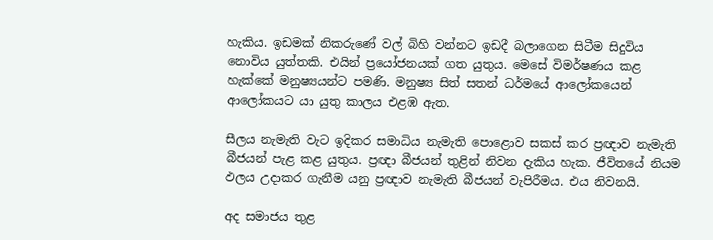හැකිය. ඉඩමක් නිකරුණේ වල් බිහි වන්නට ඉඩදී බලාගෙන සිටීම සිදුවිය නොවිය යුත්තකි. එයින් ප්‍රයෝජනයක් ගත යුතුය. මෙසේ විමර්ෂණය කළ හැක්කේ මනුෂ්‍යයන්ට පමණි. මනුෂ්‍ය සිත් සතන් ධර්මයේ ආලෝකයෙන් ආලෝකයට යා යුතු කාලය එළඹ ඇත.

සීලය නැමැති වැට ඉදිකර සමාධිය නැමැති පොළොව සකස් කර ප්‍රඥාව නැමැති බීජයන් පැළ කළ යුතුය. ප්‍රඥා බීජයන් තුළින් නිවන දැකිය හැක. ජීවිතයේ නියම ඵලය උදාකර ගැනීම යනු ප්‍රඥාව නැමැති බීජයන් වැපිරීමය. එය නිවනයි.

අද සමාජය තුළ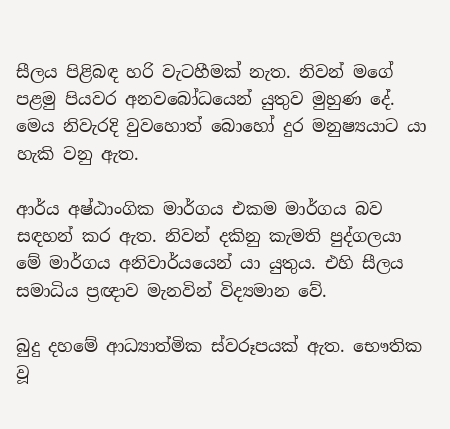සීලය පිළිබඳ හරි වැටහීමක් නැත. නිවන් මගේ පළමු පියවර අනවබෝධයෙන් යුතුව මුහුණ දේ. මෙය නිවැරදි වුවහොත් බොහෝ දුර මනුෂ්‍යයාට යා හැකි වනු ඇත.

ආර්ය අෂ්ඨාංගික මාර්ගය එකම මාර්ගය බව සඳහන් කර ඇත. නිවන් දකිනු කැමති පුද්ගලයා මේ මාර්ගය අනිවාර්යයෙන් යා යුතුය. එහි සීලය සමාධිය ප්‍රඥාව මැනවින් විද්‍යමාන වේ.

බුදු දහමේ ආධ්‍යාත්මික ස්වරූපයක් ඇත. භෞතික වූ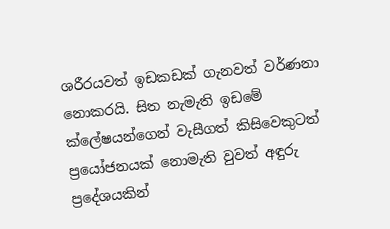ශරීරයවත් ඉඩකඩක් ගැනවත් වර්ණනා නොකරයි. සිත නැමැති ඉඩමේ ක්ලේෂයන්ගෙන් වැසීගත් කිසිවෙකුටත් ප්‍රයෝජනයක් නොමැති වුවත් අඳුරු ප්‍රදේශයකින්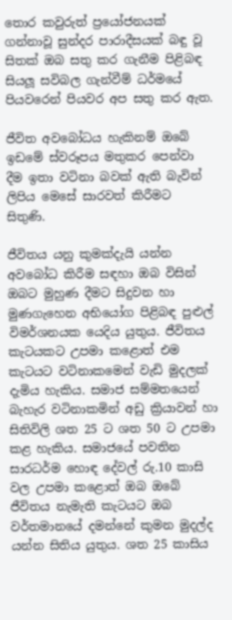තොර කවුරුත් ප්‍රයෝජනයක් ගන්නාවූ සුන්දර පාරාදීසයක් බඳු වූ සිතක් ඔබ සතු කර ගැනීම පිළිබඳ සියලූ සවිබල ගැන්වීම් ධර්මයේ පියවරෙන් පියවර අප සතු කර ඇත.

ජීවිත අවබෝධය හැකිනම් ඔබේ ඉඩමේ ස්වරූපය මතුකර පෙන්වා දීම ඉතා වටිනා බවක් ඇති බැවින් ලිපිය මෙසේ සාරවත් කිරීමට සිතුණි.

ජීවිතය යනු කුමක්දැයි යන්න අවබෝධ කිරීම සඳහා ඔබ විසින් ඔබට මුහුණ දීමට සිදුවන හා මුණගැහෙන අභියෝග පිළිබඳ පුළුල් විමර්ශනයක යෙදිය යුතුය. ජීවිතය කැටයකට උපමා කළොත් එම කැටයට වටිනාකමෙන් වැඩි මුදලක් දැමිය හැකිය. සමාජ සම්මතයෙන් බැහැර වටිනාකමින් අඩු ක්‍රියාවන් හා සිතිවිලි ශත 25 ට ශත 50 ට උපමා කළ හැකිය. සමාජයේ පවතින සාරධර්ම හොඳ දේවල් රු.10 කාසි වල උපමා කළොත් ඔබ ඔබේ ජීවිතය නැමැති කැටයට ඔබ වර්තමානයේ දමන්නේ කුමන මුදල්ද යන්න සිතිය යුතුය. ශත 25 කාසිය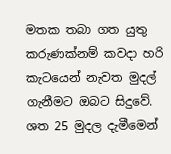මතක තබා ගත යුතු කරුණක්නම් කවදා හරි කැටයෙන් නැවත මුදල් ගැනීමට ඔබට සිදුවේ. ශත 25 මුදල දැමීමෙන්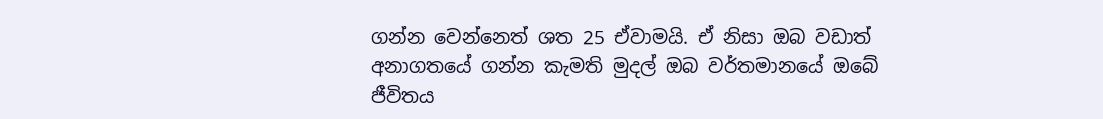ගන්න වෙන්නෙත් ශත 25 ඒවාමයි. ඒ නිසා ඔබ වඩාත් අනාගතයේ ගන්න කැමති මුදල් ඔබ වර්තමානයේ ඔබේ ජීවිතය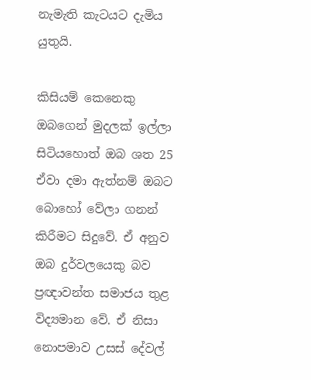නැමැති කැටයට දැමිය යුතුයි.

කිසියම් කෙනෙකු ඔබගෙන් මුදලක් ඉල්ලා සිටියහොත් ඔබ ශත 25 ඒවා දමා ඇත්නම් ඔබට බොහෝ වේලා ගනන් කිරීමට සිදුවේ. ඒ අනුව ඔබ දුර්වලයෙකු බව ප්‍රඥාවන්ත සමාජය තුළ විද්‍යමාන වේ. ඒ නිසා නොපමාව උසස් දේවල්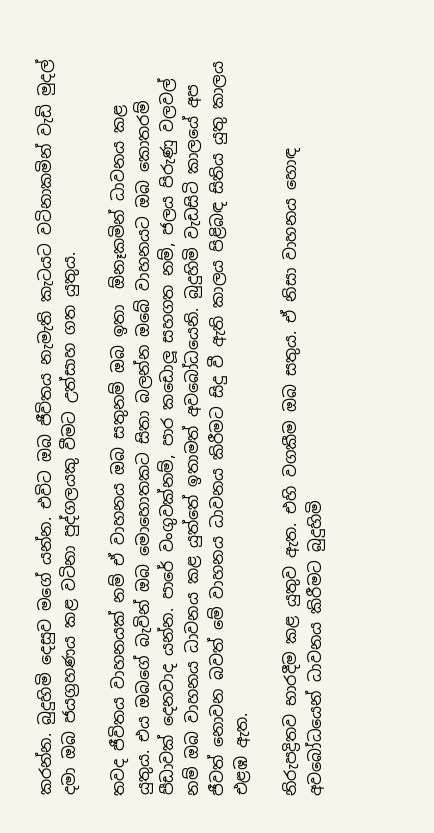කරන්න. බුදුහිමි දෙසුව මගේ යන්න. එවිට ඔබ ජීවිතය නැමැති කැටයට වටිනාකමින් වැඩි මුදල් දමා ඔබ ජයග්‍රහණය කළ වටිනා පුද්ගලයකු වීමට උත්සාහ ගත යුතුය.

තවද ජීවිතය වාහනයක් නම් ඒ වාහනය ඔබ සතුනම් ඔබ ඉතා  ඕනෑකමින් ධාවනය කළ යුතුය. එය ඔබගේ බැවින් ඔබ මොහොතකට සිතා බලන්න ඔබේ වාහනයට ඔබ කොතරම් පීඩාවක් දෙනවාද යන්න. පාරේ වංගුවක්නම්, පාර කඩොලූ සහගත නම්, ජලය පිරුණු වලවල් නම් ඔබ වාහනය ධාවනය කළ යුත්තේ ඉතාමත් අවබෝධයෙනි. බුදුහිමි වැඩසිටි කාලයේ අප ජීවත් නොවන බවත් මේ වාහනය ධාවනය කිරීමට සිදු වී ඇති කාලය පිළිබඳ සිතිය යුතු කාලය එළඹ ඇත.

නිරුපද්‍රිතව භාරදීම කළ යුතුව ඇත. එහි වගකීම ඔබ සතුය. ඒ නිසා වාහනය හොඳ අවබෝධයෙන් ධාවනය කිරීමට බුදුහිමි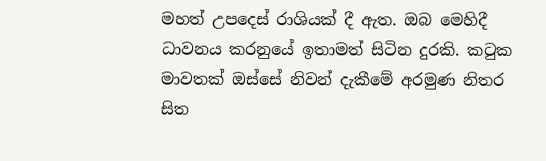මහත් උපදෙස් රාශියක් දී ඇත. ඔබ මෙහිදී ධාවනය කරනුයේ ඉතාමත් සිටින දුරකි. කටුක මාවතක් ඔස්සේ නිවන් දැකීමේ අරමුණ නිතර සිත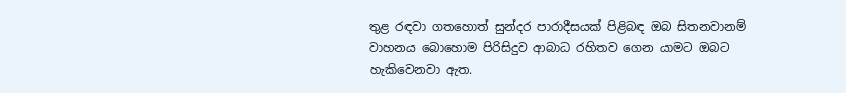තුළ රඳවා ගතහොත් සුන්දර පාරාදීසයක් පිළිබඳ ඔබ සිතනවානම් වාහනය බොහොම පිරිසිදුව ආබාධ රහිතව ගෙන යාමට ඔබට හැකිවෙනවා ඇත.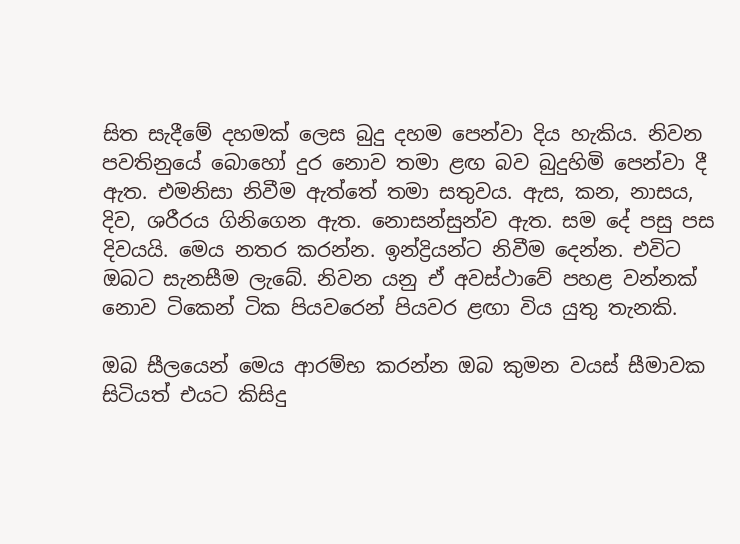සිත සැදීමේ දහමක් ලෙස බුදු දහම පෙන්වා දිය හැකිය. නිවන පවතිනුයේ බොහෝ දුර නොව තමා ළඟ බව බුදුහිමි පෙන්වා දී ඇත. එමනිසා නිවීම ඇත්තේ තමා සතුවය. ඇස, කන, නාසය, දිව, ශරීරය ගිනිගෙන ඇත. නොසන්සුන්ව ඇත. සම දේ පසු පස දිවයයි. මෙය නතර කරන්න. ඉන්ද්‍රියන්ට නිවීම දෙන්න. එවිට ඔබට සැනසීම ලැබේ. නිවන යනු ඒ අවස්ථාවේ පහළ වන්නක් නොව ටිකෙන් ටික පියවරෙන් පියවර ළඟා විය යුතු තැනකි.

ඔබ සීලයෙන් මෙය ආරම්භ කරන්න ඔබ කුමන වයස් සීමාවක සිටියත් එයට කිසිදු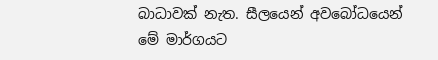බාධාවක් නැත. සීලයෙන් අවබෝධයෙන් මේ මාර්ගයට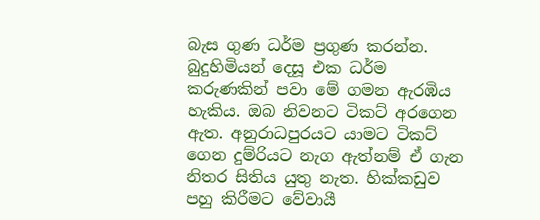බැස ගුණ ධර්ම ප්‍රගුණ කරන්න. බුදුහිමියන් දෙසූ එක ධර්ම කරුණකින් පවා මේ ගමන ඇරඹිය හැකිය. ඔබ නිවනට ටිකට් අරගෙන ඇත. අනුරාධපුරයට යාමට ටිකට් ගෙන දුම්රියට නැග ඇත්නම් ඒ ගැන නිතර සිතිය යුතු නැත. හික්කඩුව පහු කිරීමට වේවායී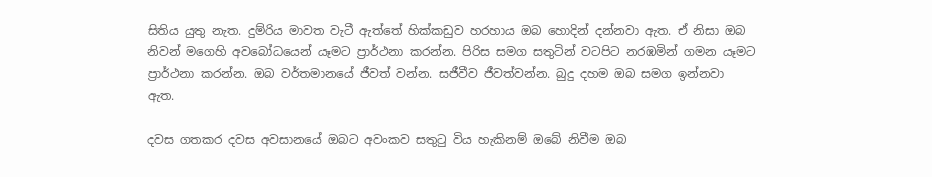සිතිය යුතු නැත. දුම්රිය මාවත වැටී ඇත්තේ හික්කඩුව හරහාය ඔබ හොදින් දන්නවා ඇත. ඒ නිසා ඔබ නිවන් මගෙහි අවබෝධයෙන් යෑමට ප්‍රාර්ථනා කරන්න. පිරිස සමග සතුටින් වටපිට නරඹමින් ගමන යෑමට ප්‍රාර්ථනා කරන්න. ඔබ වර්තමානයේ ජීවත් වන්න. සජීවීව ජීවත්වන්න. බුදු දහම ඔබ සමග ඉන්නවා ඇත.

දවස ගතකර දවස අවසානයේ ඔබට අවංකව සතුටු විය හැකිනම් ඔබේ නිවීම ඔබ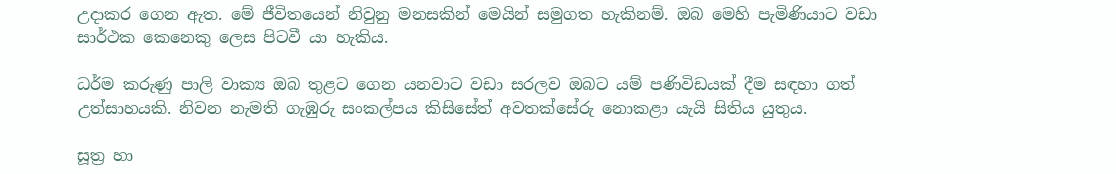උදාකර ගෙන ඇත. මේ ජීවිතයෙන් නිවුනු මනසකින් මෙයින් සමුගත හැකිනම්. ඔබ මෙහි පැමිණියාට වඩා සාර්ථක කෙනෙකු ලෙස පිටවී යා හැකිය.

ධර්ම කරුණු පාලි වාක්‍ය ඔබ තුළට ගෙන යනවාට වඩා සරලව ඔබට යම් පණිවිඩයක් දීම සඳහා ගත් උත්සාහයකි. නිවන නැමති ගැඹුරු සංකල්පය කිසිසේත් අවතක්සේරු නොකළා යැයි සිතිය යුතුය.

සූත්‍ර හා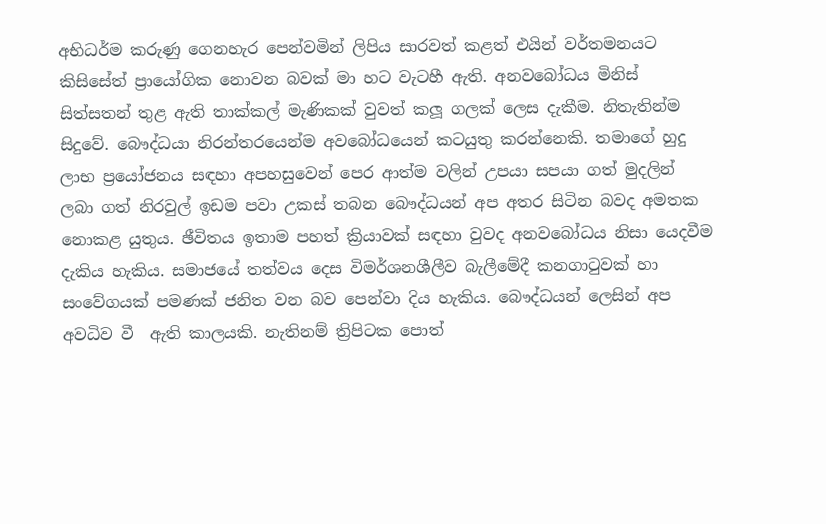අභිධර්ම කරුණු ගෙනහැර පෙන්වමින් ලිපිය සාරවත් කළත් එයින් වර්තමනයට කිසිසේත් ප්‍රායෝගික නොවන බවක් මා හට වැටහී ඇති. අනවබෝධය මිනිස් සිත්සතන් තුළ ඇති තාක්කල් මැණිකක් වුවත් කලූ ගලක් ලෙස දැකීම. නිතැතින්ම සිදුවේ. බෞද්ධයා නිරන්තරයෙන්ම අවබෝධයෙන් කටයුතු කරන්නෙකි. තමාගේ හුදු ලාභ ප්‍රයෝජනය සඳහා අපහසුවෙන් පෙර ආත්ම වලින් උපයා සපයා ගත් මුදලින් ලබා ගත් නිරවුල් ඉඩම පවා උකස් තබන බෞද්ධයන් අප අතර සිටින බවද අමතක නොකළ යුතුය. ඡීවිතය ඉතාම පහත් ක්‍රියාවක් සඳහා වුවද අනවබෝධය නිසා යෙදවීම දැකිය හැකිය. සමාජයේ තත්වය දෙස විමර්ශනශීලීව බැලීමේදී කනගාටුවක් හා සංවේගයක් පමණක් ජනිත වන බව පෙන්වා දිය හැකිය. බෞද්ධයන් ලෙසින් අප අවධිව වී  ඇති කාලයකි. නැතිනම් ත්‍රිපිටක පොත්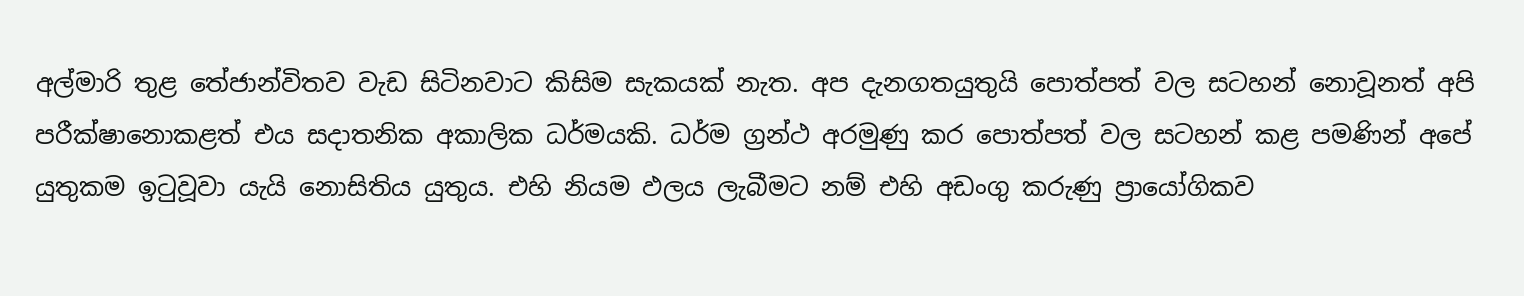අල්මාරි තුළ තේජාන්විතව වැඩ සිටිනවාට කිසිම සැකයක් නැත. අප දැනගතයුතුයි පොත්පත් වල සටහන් නොවූනත් අපි පරීක්ෂානොකළත් එය සදාතනික අකාලික ධර්මයකි. ධර්ම ග්‍රන්ථ අරමුණු කර පොත්පත් වල සටහන් කළ පමණින් අපේ යුතුකම ඉටුවූවා යැයි නොසිතිය යුතුය. එහි නියම ඵලය ලැබීමට නම් එහි අඩංගු කරුණු ප්‍රායෝගිකව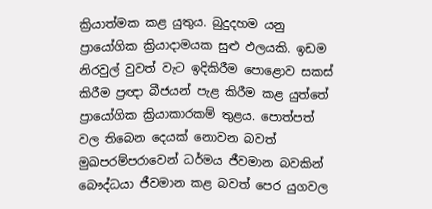ක්‍රියාත්මක කළ යුතුය. බුදුදහම යනු ප්‍රායෝගික ක්‍රියාදාමයක සුළු ඵලයකි. ඉඩම නිරවුල් වුවත් වැට ඉදිකිරීම පොළොව සකස් කිරීම ප්‍රඥා බීජයන් පැළ කිරීම කළ යුත්තේ ප්‍රායෝගික ක්‍රියාකාරකම් තුළය. පොත්පත් වල තිබෙන දෙයක් නොවන බවත් මුඛපරම්පරාවෙන් ධර්මය ජීවමාන බවකින් බෞද්ධයා ජීවමාන කළ බවත් පෙර යුගවල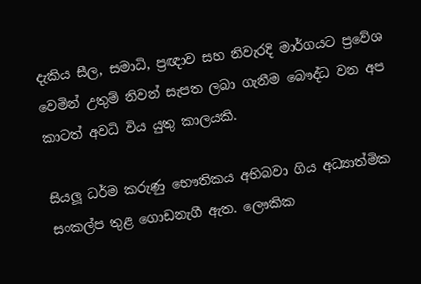දැකිය සීල, සමාධි, ප්‍රඥාව සහ නිවැරදි මාර්ගයට ප්‍රවේශ වෙමින් උතුම් නිවන් සැපත ලබා ගැනීම බෞද්ධ වන අප කාටත් අවධි විය යුතු කාලයකි.

සියලූ ධර්ම කරුණු භෞතිකය අභිබවා ගිය අධ්‍යාත්මික සංකල්ප තුළ ගොඩනැගී ඇත. ලෞකික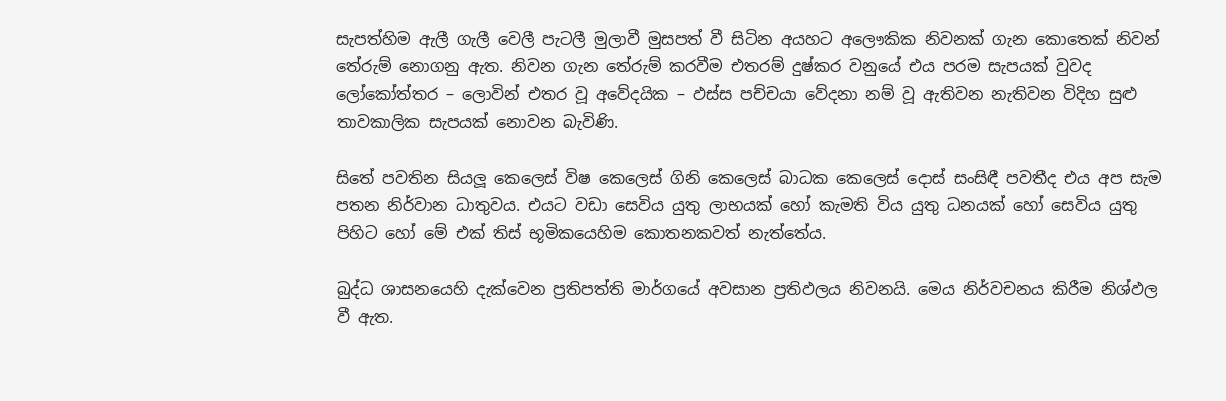සැපත්හිම ඇලී ගැලී වෙලී පැටලී මුලාවී මුසපත් වී සිටින අයහට අලෞකික නිවනක් ගැන කොතෙක් නිවන් තේරුම් නොගනු ඇත. නිවන ගැන තේරුම් කරවීම එතරම් දුෂ්කර වනුයේ එය පරම සැපයක් වුවද ලෝකෝත්තර – ලොවින් එතර වූ අවේදයික – ඵස්ස පච්චයා වේදනා නම් වූ ඇතිවන නැතිවන විදිහ සුළු තාවකාලික සැපයක් නොවන බැවිණි.

සිතේ පවතින සියලූ කෙලෙස් විෂ කෙලෙස් ගිනි කෙලෙස් බාධක කෙලෙස් දොස් සංසිඳී පවතීද එය අප සැම පතන නිර්වාන ධාතුවය. එයට වඩා සෙවිය යුතු ලාභයක් හෝ කැමති විය යුතු ධනයක් හෝ සෙවිය යුතු පිහිට හෝ මේ එක් තිස් භූමිකයෙහිම කොතනකවත් නැත්තේය.

බුද්ධ ශාසනයෙහි දැක්වෙන ප්‍රතිපත්ති මාර්ගයේ අවසාන ප්‍රතිඵලය නිවනයි. මෙය නිර්වචනය කිරීම නිශ්ඵල වී ඇත.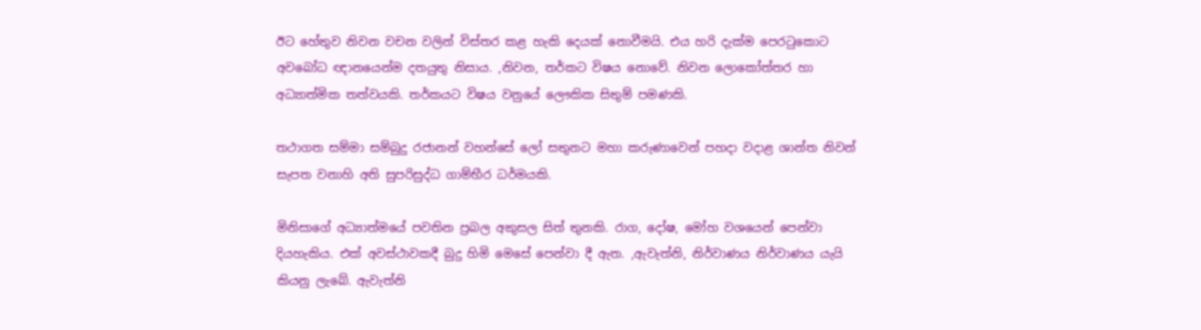ඊට හේතුව නිවන වචන වලින් විස්තර කළ හැකි දෙයක් නොවීමයි. එය හරි දැක්ම පෙරටුකොට අවබෝධ ඥානයෙන්ම දතයුතු නිසාය. ,නිවන, තර්කට විෂය නොවේ. නිවන ලොකෝත්තර හා අධ්‍යාත්මික තත්වයකි. තර්කයට විෂය වනුයේ ලෞකික සිතුම් පමණකි.

තථාගත සම්මා සම්බුදු රජානන් වහන්සේ ලෝ සතුනට මහා කරුණාවෙන් පහදා වදාළ ශාන්ත නිවන් සැපත වනාහි අති සුපරිසුද්ධ ගාම්භීර ධර්මයකි.

මිනිසාගේ අධ්‍යාත්මයේ පවතින ප්‍රබල අකුසල සිත් තුනකි. රාග, දෝෂ, මෝහ වශයෙන් පෙන්වා දියහැකිය. එක් අවස්ථාවකදී බුදු හිමි මෙසේ පෙන්වා දී ඇත. ,ඇවැත්නි, නිර්වාණය නිර්වාණය යැයි කියනු ලැබේ. ඇවැත්නි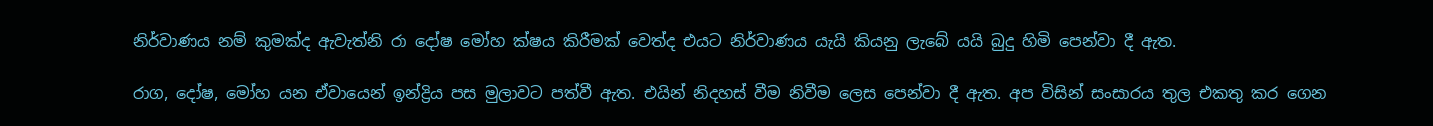නිර්වාණය නම් කුමක්ද ඇවැත්නි රා දෝෂ මෝහ ක්ෂය කිරීමක් වෙත්ද එයට නිර්වාණය යැයි කියනු ලැබේ යයි බුදු හිමි පෙන්වා දී ඇත.

රාග, දෝෂ, මෝහ යන ඒවායෙන් ඉන්ද්‍රිය පස මුලාවට පත්වී ඇත. එයින් නිදහස් වීම නිවීම ලෙස පෙන්වා දී ඇත. අප විසින් සංසාරය තුල එකතු කර ගෙන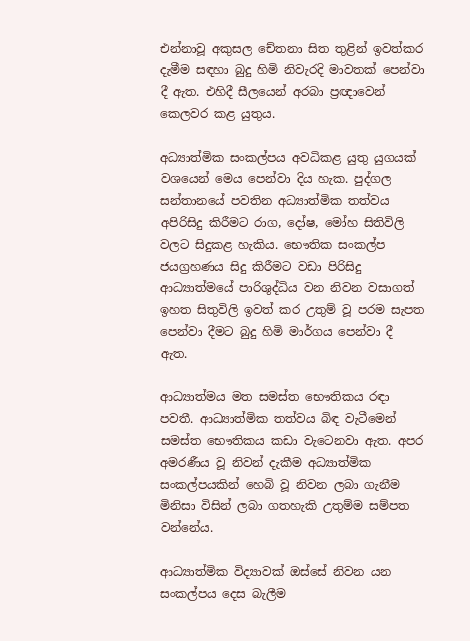එන්නාවූ අකුසල චේතනා සිත තුළින් ඉවත්කර දැමීම සඳහා බුදු හිමි නිවැරදි මාවතක් පෙන්වා දී ඇත. එහිදී සීලයෙන් අරබා ප්‍රඥාවෙන් කෙලවර කළ යුතුය.

අධ්‍යාත්මික සංකල්පය අවධිකළ යුතු යුගයක් වශයෙන් මෙය පෙන්වා දිය හැක. පුද්ගල සන්තානයේ පවතින අධ්‍යාත්මික තත්වය අපිරිසිදු කිරීමට රාග, දෝෂ, මෝහ සිතිවිලි වලට සිදුකළ හැකිය. භෞතික සංකල්ප ජයග්‍රහණය සිදු කිරීමට වඩා පිරිසිදු ආධ්‍යාත්මයේ පාරිශුද්ධිය වන නිවන වසාගත් ඉහත සිතුවිලි ඉවත් කර උතුම් වූ පරම සැපත පෙන්වා දීමට බුදු හිමි මාර්ගය පෙන්වා දී ඇත.

ආධ්‍යාත්මය මත සමස්ත භෞතිකය රඳා පවතී. ආධ්‍යාත්මික තත්වය බිඳ වැටීමෙන් සමස්ත භෞතිකය කඩා වැටෙනවා ඇත. අපර අමරණීය වූ නිවන් දැකීම අධ්‍යාත්මික සංකල්පයකින් හෙබි වූ නිවන ලබා ගැනීම මිනිසා විසින් ලබා ගතහැකි උතුම්ම සම්පත වන්නේය.

ආධ්‍යාත්මික විද්‍යාවක් ඔස්සේ නිවන යන සංකල්පය දෙස බැලීම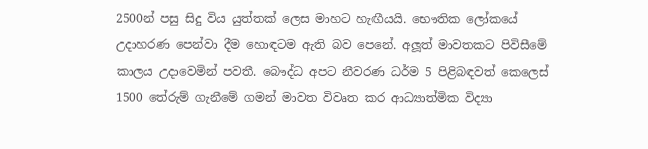2500න් පසු සිදු විය යුත්තක් ලෙස මාහට හැඟීයයි. භෞතික ලෝකයේ උදාහරණ පෙන්වා දීම හොඳටම ඇති බව පෙනේ. අලූත් මාවතකට පිවිසීමේ කාලය උදාවෙමින් පවතී. බෞද්ධ අපට නීවරණ ධර්ම 5 පිළිබඳවත් කෙලෙස් 1500 තේරුම් ගැනීමේ ගමන් මාවත විවෘත කර ආධ්‍යාත්මික විද්‍යා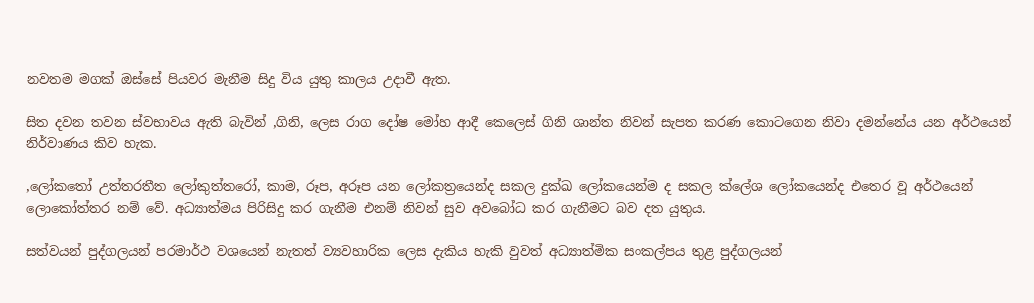නවතම මගක් ඔස්සේ පියවර මැනීම සිදු විය යුතු කාලය උදාවී ඇත.

සිත දවන තවන ස්වභාවය ඇති බැවින් ,ගිනි, ලෙස රාග දෝෂ මෝහ ආදී කෙලෙස් ගිනි ශාන්ත නිවන් සැපත කරණ කොටගෙන නිවා දමන්නේය යන අර්ථයෙන් නිර්වාණය කිව හැක.

,ලෝකතෝ උත්තරතීත ලෝකුත්තරෝ, කාම, රූප, අරූප යන ලෝකත්‍රයෙන්ද සකල දුක්ඛ ලෝකයෙන්ම ද සකල ක්ලේශ ලෝකයෙන්ද එතෙර වූ අර්ථයෙන් ලොකෝත්තර නම් වේ. අධ්‍යාත්මය පිරිසිදු කර ගැනීම එනම් නිවන් සුව අවබෝධ කර ගැනීමට බව දත යුතුය.

සත්වයන් පුද්ගලයන් පරමාර්ථ වශයෙන් නැතත් ව්‍යවහාරික ලෙස දැකිය හැකි වුවත් අධ්‍යාත්මික සංකල්පය තුළ පුද්ගලයන්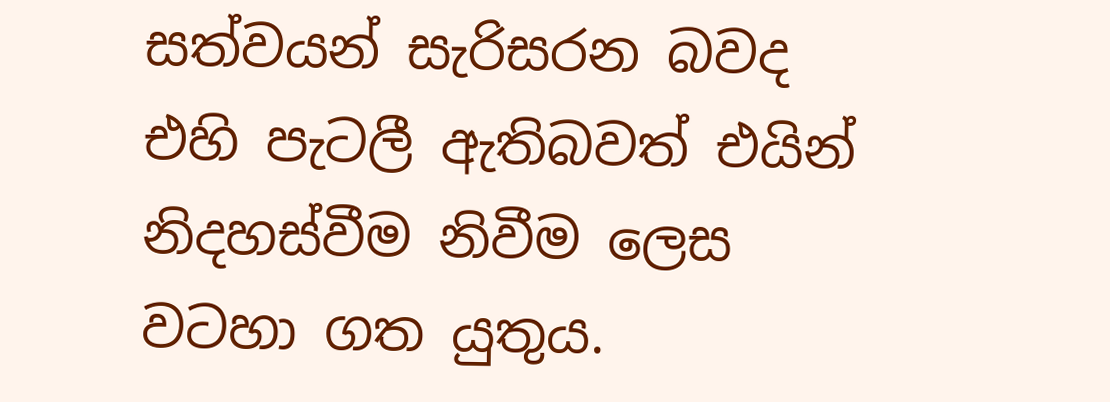සත්වයන් සැරිසරන බවද එහි පැටලී ඇතිබවත් එයින් නිදහස්වීම නිවීම ලෙස වටහා ගත යුතුය.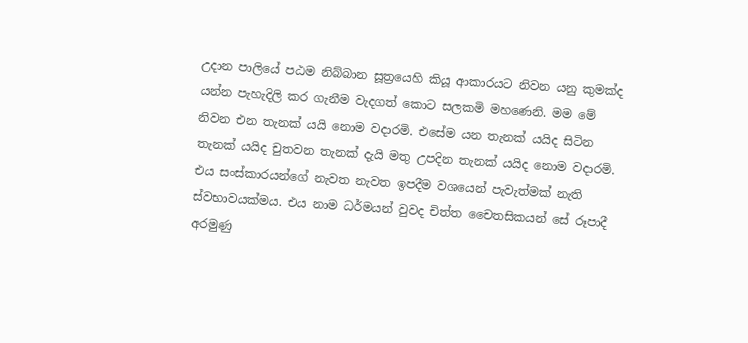උදාන පාලියේ පඨම නිබ්බාන සූත්‍රයෙහි කියූ ආකාරයට නිවන යනු කුමක්ද යන්න පැහැදිලි කර ගැනීම වැදගත් කොට සලකමි මහණෙනි. මම මේ නිවන එන තැනක් යයි නොම වදාරමි. එසේම යන තැනක් යයිද සිටින තැනක් යයිද චුතවන තැනක් දැයි මතු උපදින තැනක් යයිද නොම වදාරමි. එය සංස්කාරයන්ගේ නැවත නැවත ඉපදීම වශයෙන් පැවැත්මක් නැති ස්වභාවයක්මය. එය නාම ධර්මයන් වුවද චිත්ත චෛතසිකයන් සේ රූපාදී අරමුණු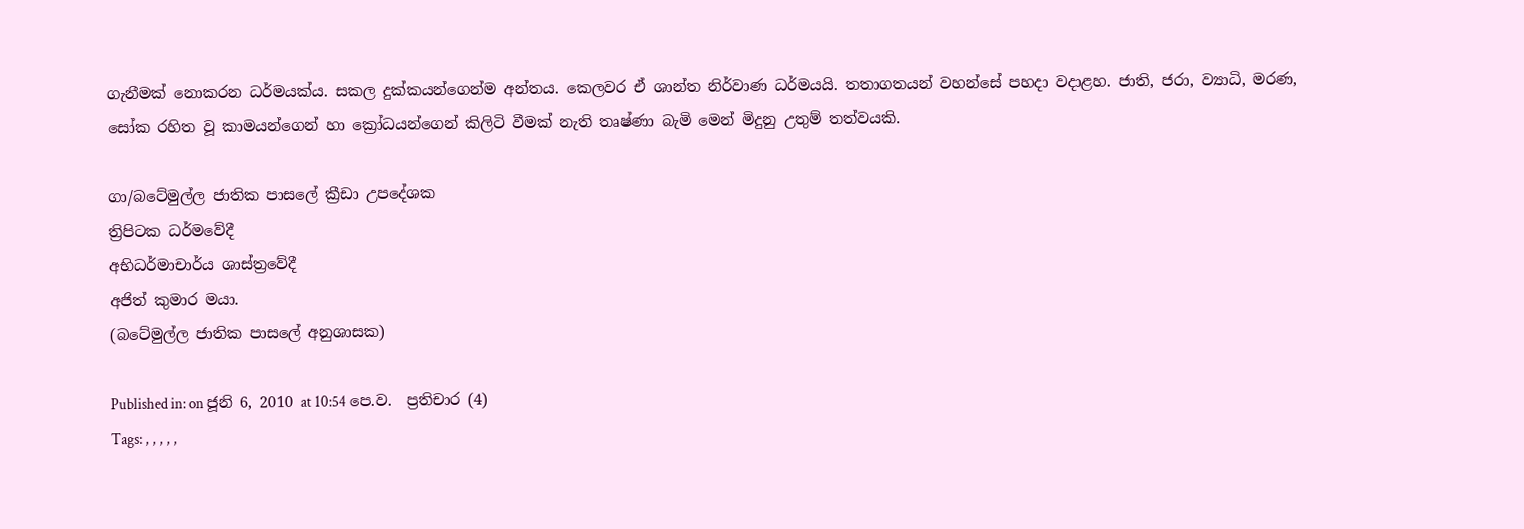ගැනීමක් නොකරන ධර්මයක්ය. සකල දුක්කයන්ගෙන්ම අන්තය. කෙලවර ඒ ශාන්ත නිර්වාණ ධර්මයයි. තතාගතයන් වහන්සේ පහදා වදාළහ. ජාති, ජරා, ව්‍යාධි, මරණ, සෝක රහිත වූ කාමයන්ගෙන් හා ක්‍රෝධයන්ගෙන් කිලිටි වීමක් නැති තෘෂ්ණා බැමි මෙන් මිදුනු උතුම් තත්වයකි.

ගා/බටේමුල්ල ජාතික පාසලේ ක්‍රීඩා උපදේශක
ත්‍රිපිටක ධර්මවේදී
අභිධර්මාචාර්ය ශාස්ත්‍රවේදී
අජිත් කුමාර මයා.
(බටේමුල්ල ජාතික පාසලේ අනුශාසක)

Published in: on ජූනි 6, 2010 at 10:54 පෙ.ව.  ප්‍රතිචාර (4)
Tags: , , , , ,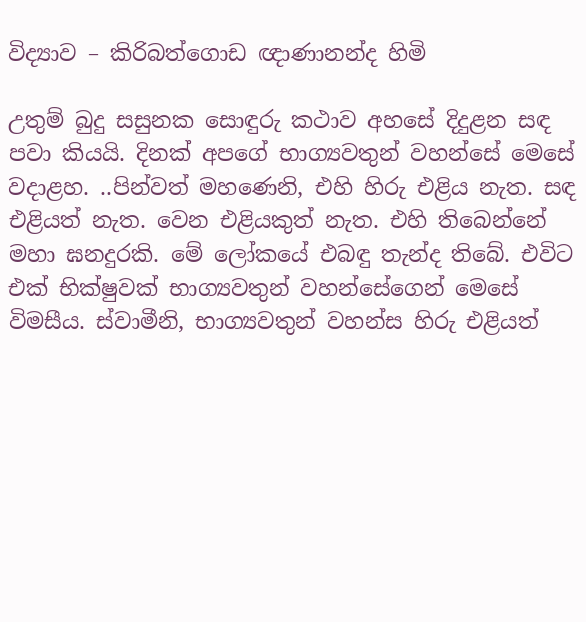විද්‍යාව – කිරිබත්ගොඩ ඥාණානන්ද හිමි

උතුම් බුදු සසුනක සොඳුරු කථාව අහසේ දිදුළන සඳ පවා කියයි. දිනක් අපගේ භාග්‍යවතුන් වහන්සේ මෙසේ වදාළහ. ..පින්වත් මහණෙනි, එහි හිරු එළිය නැත. සඳ එළියත් නැත. වෙන එළියකුත් නැත. එහි තිබෙන්නේ මහා ඝනදුරකි. මේ ලෝකයේ එබඳු තැන්ද තිබේ. එවිට එක් භික්ෂුවක් භාග්‍යවතුන් වහන්සේගෙන් මෙසේ විමසීය. ස්වාමීනි, භාග්‍යවතුන් වහන්ස හිරු එළියත්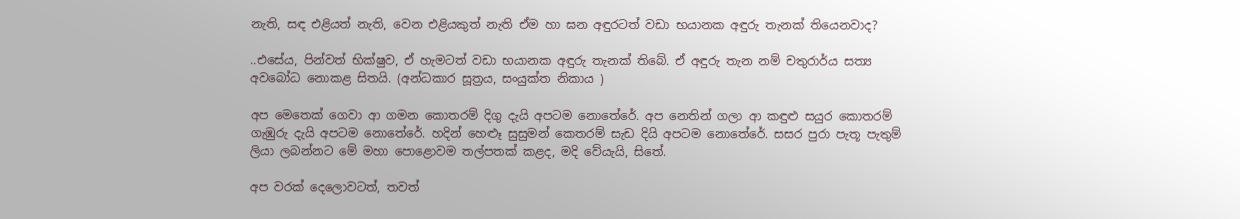නැති, සඳ එළියත් නැති, වෙන එළියකුත් නැති ඒම හා ඝන අඳුරටත් වඩා භයානක අඳුරු තැනක් තියෙනවාද?

..එසේය, පින්වත් භික්ෂුව, ඒ හැමටත් වඩා භයානක අඳුරු තැනක් තිබේ. ඒ අඳුරු තැන නම් චතුරාර්ය සත්‍ය අවබෝධ නොකළ සිතයි. (අන්ධකාර සූත්‍රය, සංයුක්ත නිකාය )

අප මෙතෙක් ගෙවා ආ ගමන කොතරම් දිගු දැයි අපටම නොතේරේ. අප නෙතින් ගලා ආ කඳුළු සයුර කොතරම් ගැඹුරු දැයි අපටම නොතේරේ. හදින් හෙළුෑ සුසුමන් කෙතරම් සැඩ දියි අපටම නොතේරේ. සසර පුරා පැතූ පැතුම් ලියා ලබන්නට මේ මහා පොළොවම තල්පතක් කළද, මදි වේයැයි, සිතේ.

අප වරක් දෙලොවටත්, තවත්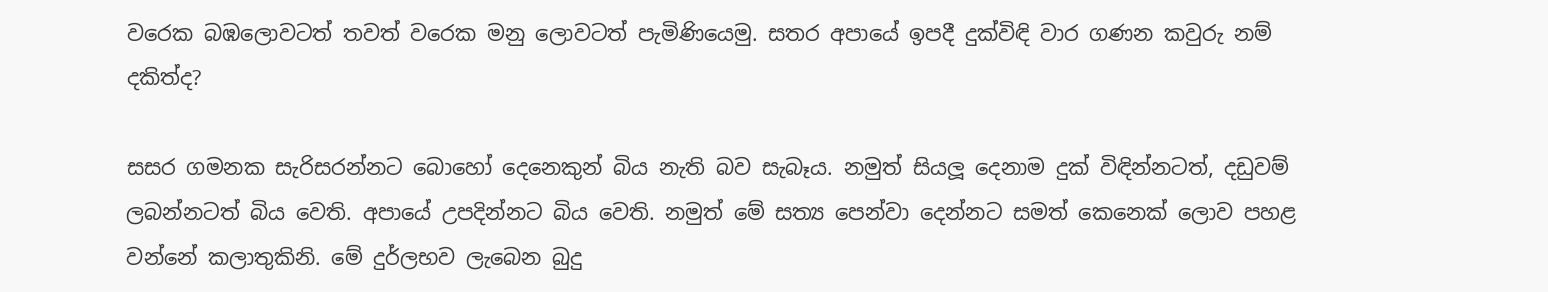වරෙක බඹලොවටත් තවත් වරෙක මනු ලොවටත් පැමිණියෙමු. සතර අපායේ ඉපදී දුක්විඳි වාර ගණන කවුරු නම් දකිත්ද?

සසර ගමනක සැරිසරන්නට බොහෝ දෙනෙකුන් බිය නැති බව සැබෑය. නමුත් සියලූ දෙනාම දුක් විඳින්නටත්, දඩුවම් ලබන්නටත් බිය වෙති. අපායේ උපදින්නට බිය වෙති. නමුත් මේ සත්‍ය පෙන්වා දෙන්නට සමත් කෙනෙක් ලොව පහළ වන්නේ කලාතුකිනි. මේ දුර්ලභව ලැබෙන බුදු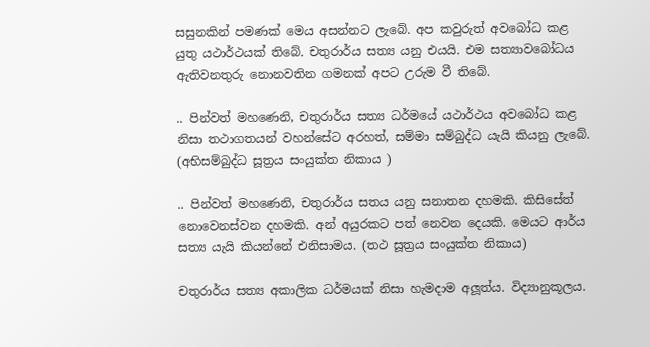සසුනකින් පමණක් මෙය අසන්නට ලැබේ. අප කවුරුත් අවබෝධ කළ යුතු යථාර්ථයක් තිබේ. චතුරාර්ය සත්‍ය යනු එයයි. එම සත්‍යාවබෝධය ඇතිවනතුරු නොනවතින ගමනක් අපට උරුම වී තිබේ.

.. පින්වත් මහණෙනි, චතුරාර්ය සත්‍ය ධර්මයේ යථාර්ථය අවබෝධ කළ නිසා තථාගතයන් වහන්සේට අරහත්, සම්මා සම්බුද්ධ යැයි කියනු ලැබේ. (අභිසම්බුද්ධ සූත්‍රය සංයුක්ත නිකාය )

.. පින්වත් මහණෙනි, චතුරාර්ය සතය යනු සනාතන දහමකි. කිසිසේත් නොවෙනස්වන දහමකි. අන් අයුරකට පත් නෙවන දෙයකි. මෙයට ආර්ය සත්‍ය යැයි කියන්නේ එනිසාමය. (තථ සූත්‍රය සංයුක්ත නිකාය)

චතුරාර්ය සත්‍ය අකාලික ධර්මයක් නිසා හැමදාම අලූත්ය. විද්‍යානුකූලය.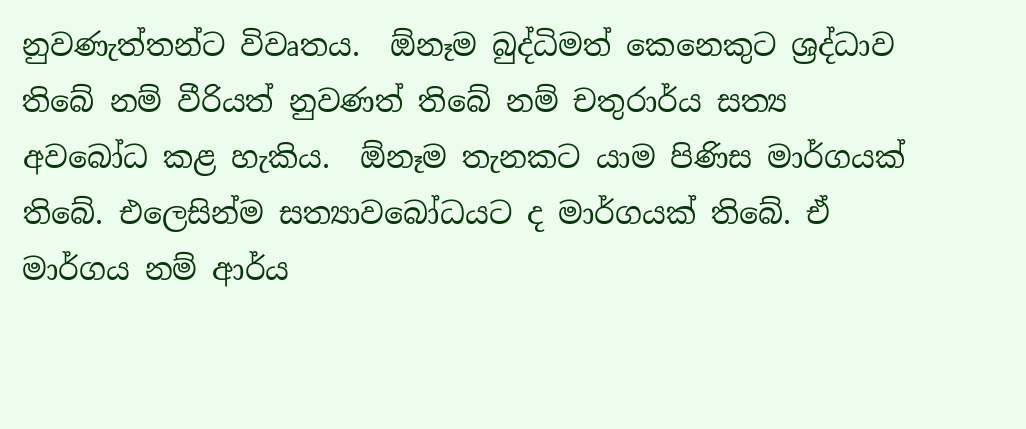නුවණැත්තන්ට විවෘතය.  ඕනෑම බුද්ධිමත් කෙනෙකුට ශ්‍රද්ධාව තිබේ නම් වීරියත් නුවණත් තිබේ නම් චතුරාර්ය සත්‍ය අවබෝධ කළ හැකිය.  ඕනෑම තැනකට යාම පිණිස මාර්ගයක් තිබේ. එලෙසින්ම සත්‍යාවබෝධයට ද මාර්ගයක් තිබේ. ඒ මාර්ගය නම් ආර්ය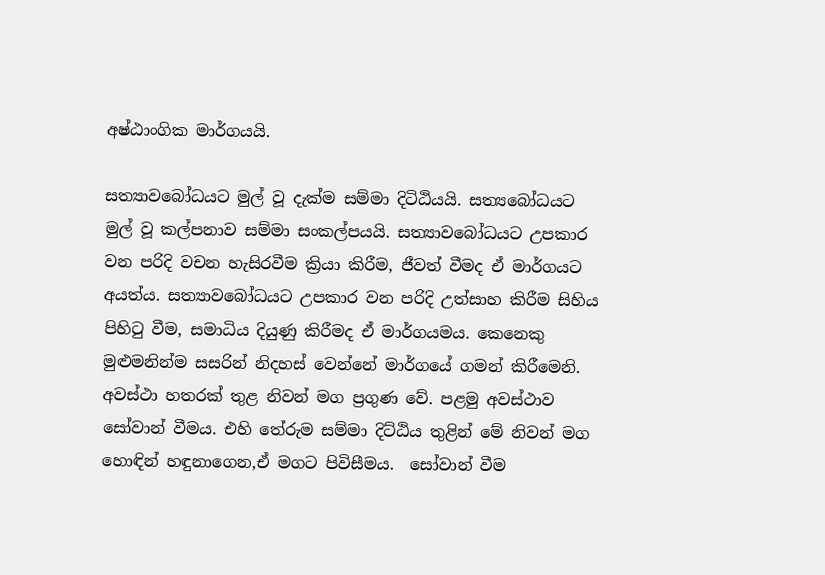අෂ්ඨාංගික මාර්ගයයි.

සත්‍යාවබෝධයට මුල් වූ දැක්ම සම්මා දිටිඨියයි. සත්‍යබෝධයට මුල් වූ කල්පනාව සම්මා සංකල්පයයි. සත්‍යාවබෝධයට උපකාර වන පරිදි වචන හැසිරවීම ක්‍රියා කිරීම, ජීවත් වීමද ඒ මාර්ගයට අයත්ය. සත්‍යාවබෝධයට උපකාර වන පරිදි උත්සාහ කිරීම සිහිය පිහිටු වීම, සමාධිය දියුණු කිරීමද ඒ මාර්ගයමය. කෙනෙකු මුළුමනින්ම සසරින් නිදහස් වෙන්නේ මාර්ගයේ ගමන් කිරීමෙනි. අවස්ථා හතරක් තුළ නිවන් මග ප්‍රගුණ වේ. පළමු අවස්ථාව සෝවාන් වීමය. එහි තේරුම සම්මා දිට්ඨිය තුළින් මේ නිවන් මග හොඳින් හඳුනාගෙන,ඒ මගට පිවිසීමය.  සෝවාන් වීම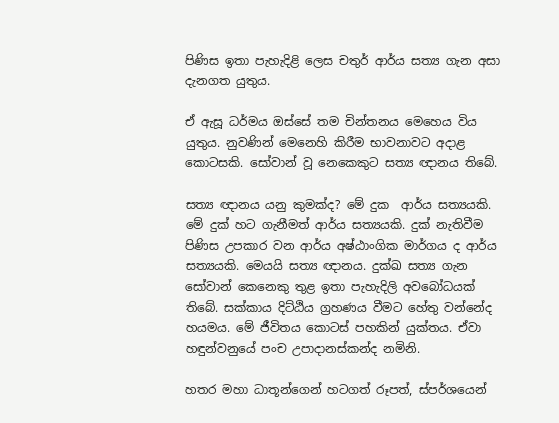පිණිස ඉතා පැහැදිළි ලෙස චතුර් ආර්ය සත්‍ය ගැන අසා දැනගත යුතුය.

ඒ ඇසූ ධර්මය ඔස්සේ තම චින්තනය මෙහෙය විය යුතුය. නුවණින් මෙනෙහි කිරීම භාවනාවට අදාළ කොටසකි. සෝවාන් වූ නෙකෙකුට සත්‍ය ඥානය තිබේ.

සත්‍ය ඥානය යනු කුමක්ද? මේ දුක  ආර්ය සත්‍යයකි. මේ දුක් හට ගැනීමත් ආර්ය සත්‍යයකි. දුක් නැතිවීම පිණිස උපකාර වන ආර්ය අෂ්ඨාංගික මාර්ගය ද ආර්ය සත්‍යයකි. මෙයයි සත්‍ය ඥානය. දුක්ඛ සත්‍ය ගැන සෝවාන් කෙනෙකු තුළ ඉතා පැහැදිලි අවබෝධයක් තිබේ. සක්කාය දිට්ඨිය ග්‍රහණය වීමට හේතු වන්නේද හයමය. මේ ජීවිතය කොටස් පහකින් යුක්තය. ඒවා හඳුන්වනුයේ පංච උපාදානස්කන්ද නමිනි.

හතර මහා ධාතූන්ගෙන් හටගත් රූපත්, ස්පර්ශයෙන්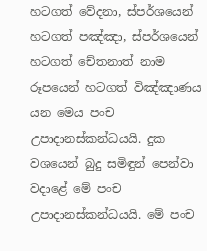හටගත් වේදනා, ස්පර්ශයෙන් හටගත් පඤ්ඤා, ස්පර්ශයෙන් හටගත් චේතනාත් නාම රූපයෙන් හටගත් විඤ්ඤාණය යන මෙය පංච උපාදානස්කන්ධයයි. දුක වශයෙන් බුදු සමිඳුන් පෙන්වා වදාළේ මේ පංච උපාදානස්කන්ධයයි. මේ පංච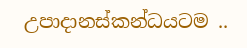උපාදානස්කන්ධයටම ..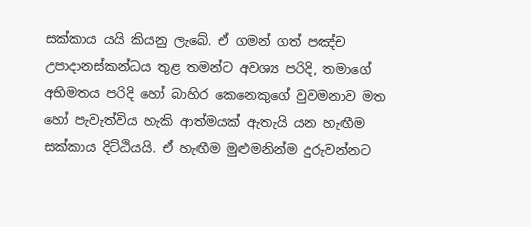සක්කාය යයි කියනු ලැබේ. ඒ ගමන් ගත් පඤ්ච උපාදානස්කන්ධය තුළ තමන්ට අවශ්‍ය පරිදි, තමාගේ අභිමතය පරිදි හෝ බාහිර කෙනෙකුගේ වුවමනාව මත හෝ පැවැත්විය හැකි ආත්මයක් ඇතැයි යන හැඟීම සක්කාය දිට්ඨියයි. ඒ හැඟීම මුළුමනින්ම දුරුවන්නට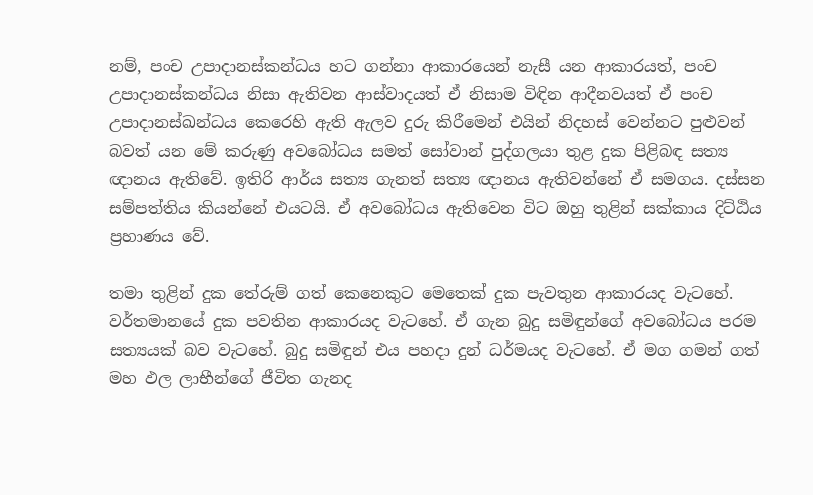නම්, පංච උපාදානස්කන්ධය හට ගන්නා ආකාරයෙන් නැසී යන ආකාරයත්, පංච උපාදානස්කන්ධය නිසා ඇතිවන ආස්වාදයත් ඒ නිසාම විඳින ආදීනවයත් ඒ පංච උපාදානස්ඛන්ධය කෙරෙහි ඇති ඇලව දුරු කිරීමෙන් එයින් නිදහස් වෙන්නට පුළුවන් බවත් යන මේ කරුණු අවබෝධය සමත් සෝවාන් පුද්ගලයා තුළ දුක පිළිබඳ සත්‍ය ඥානය ඇතිවේ. ඉතිරි ආර්ය සත්‍ය ගැනත් සත්‍ය ඥානය ඇතිවන්නේ ඒ සමගය. දස්සන සම්පත්තිය කියන්නේ එයටයි. ඒ අවබෝධය ඇතිවෙන විට ඔහු තුළින් සක්කාය දිට්ඨිය ප්‍රහාණය වේ.

තමා තුළින් දුක තේරුම් ගත් කෙනෙකුට මෙතෙක් දුක පැවතුන ආකාරයද වැටහේ. වර්තමානයේ දුක පවතින ආකාරයද වැටහේ. ඒ ගැන බුදු සමිඳුන්ගේ අවබෝධය පරම සත්‍යයක් බව වැටහේ. බුදු සමිඳුන් එය පහදා දුන් ධර්මයද වැටහේ. ඒ මග ගමන් ගත් මහ ඵල ලාභීන්ගේ ජීවිත ගැනද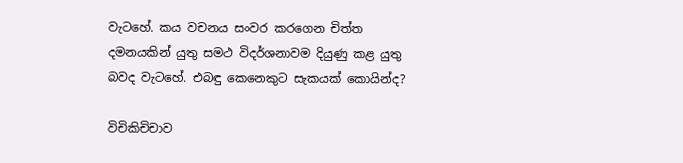වැටහේ. කය වචනය සංවර කරගෙන චිත්ත දමනයකින් යුතු සමථ විදර්ශනාවම දියුණු කළ යුතු බවද වැටහේ. එබඳු කෙනෙකුට සැකයක් කොයින්ද?

විචිකිචිචාව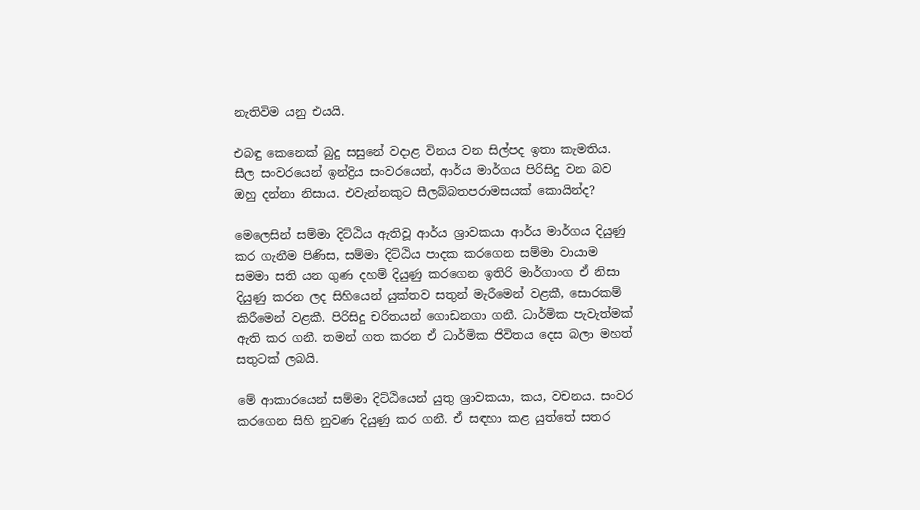නැතිවිම යනු එයයි.

එබඳු කෙනෙක් බුදු සසුනේ වදාළ විනය වන සිල්පද ඉතා කැමතිය. සීල සංවරයෙන් ඉන්ද්‍රිය සංවරයෙන්, ආර්ය මාර්ගය පිරිසිදු වන බව ඔහු දන්නා නිසාය. එවැන්නකුට සීලබ්බතපරාමසයක් කොයින්ද?

මෙලෙසින් සම්මා දිට්ඨිය ඇතිවූ ආර්ය ශ්‍රාවකයා ආර්ය මාර්ගය දියුණු කර ගැනීම පිණිස, සම්මා දිට්ඨිය පාදක කරගෙන සම්මා වායාම සමමා සති යන ගුණ දහම් දියුණු කරගෙන ඉතිරි මාර්ගාංග ඒ නිසා දියුණු කරන ලද සිහියෙන් යුක්තව සතුන් මැරීමෙන් වළකී, සොරකම් කිරීමෙන් වළකී. පිරිසිදු චරිතයන් ගොඩනගා ගනී. ධාර්මික පැවැත්මක් ඇති කර ගනී. තමන් ගත කරන ඒ ධාර්මික ජිවිතය දෙස බලා මහත් සතුටක් ලබයි.

මේ ආකාරයෙන් සම්මා දිට්ඨියෙන් යුතු ශ්‍රාවකයා, කය, වචනය. සංවර කරගෙන සිහි නුවණ දියුණු කර ගනී. ඒ සඳහා කළ යුත්තේ සතර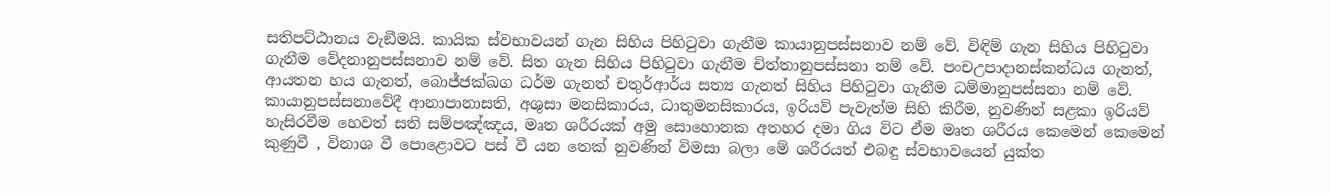සතිපට්ඨානය වැඞීමයි. කායික ස්වභාවයන් ගැන සිහිය පිහිටුවා ගැනීම කායානුපස්සනාව නම් වේ. විඳිම් ගැන සිහිය පිහිටුවා ගැනීම වේදනානුපස්සනාව නම් වේ. සිත ගැන සිහිය පිහිටුවා ගැනීම චිත්තානුපස්සනා නම් වේ. පංචඋපාදානස්කන්ධය ගැනත්, ආයතන හය ගැනත්, බොජ්ජක්ඛග ධර්ම ගැනත් චතුර්ආර්ය සත්‍ය ගැනත් සිහිය පිහිටුවා ගැනීම ධම්මානුපස්සනා නම් වේ. කායානුපස්සනාවේදී ආනාපානාසති, අශුසා මනසිකාරය, ධාතුමනසිකාරය, ඉරියව් පැවැත්ම සිහි කිරීම, නුවණින් සළකා ඉරියව් හැසිරවීම හෙවත් සති සම්පඤ්ඤය, මෘත ශරීරයක් අමු සොහොනක අතහර දමා ගිය විට ඒම මෘත ශරීරය කෙමෙන් කෙමෙන් කුණුවී , විනාශ වී පොළොවට පස් වී යන තෙක් නුවණින් විමසා බලා මේ ශරීරයත් එබඳු ස්වභාවයෙන් යුක්ත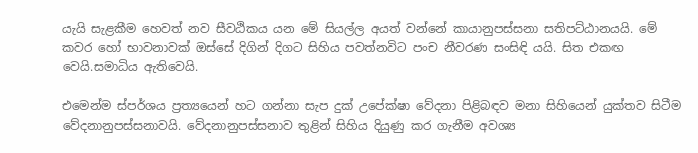යැයි සැළකීම හෙවත් නව සීවඨිකය යන මේ සියල්ල අයත් වන්නේ කායානුපස්සනා සතිපට්ඨානයයි. මේ කවර හෝ භාවනාවක් ඔස්සේ දිගින් දිගට සිහිය පවත්නවිට පංච නීවරණ සංසිඳි යයි. සිත එකඟ වෙයි.සමාධිය ඇතිවෙයි.

එමෙන්ම ස්පර්ශය ප්‍රත්‍යයෙන් හට ගන්නා සැප දුක් උපේක්ෂා වේදනා පිළිබඳව මනා සිහියෙන් යුක්තව සිටීම වේදනානුපස්සනාවයි. වේදනානුපස්සනාව තුළින් සිහිය දියුණු කර ගැනීම අවශ්‍ය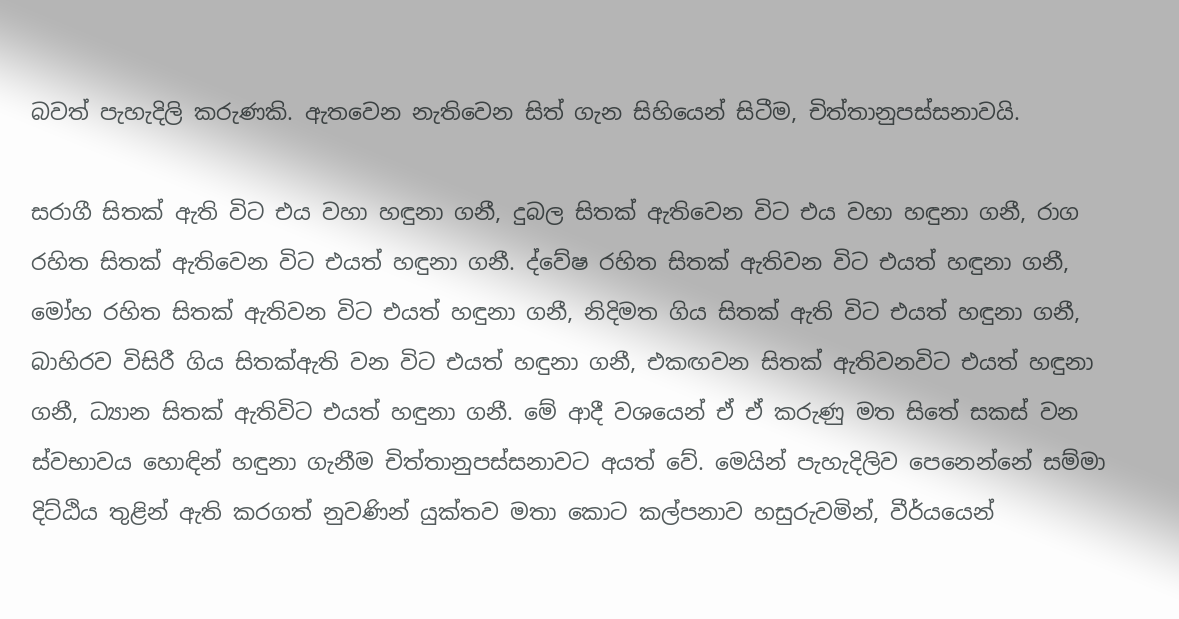බවත් පැහැදිලි කරුණකි. ඇතවෙන නැතිවෙන සිත් ගැන සිහියෙන් සිටීම, චිත්තානුපස්සනාවයි.

සරාගී සිතක් ඇති විට එය වහා හඳුනා ගනී, දුබල සිතක් ඇතිවෙන විට එය වහා හඳුනා ගනී, රාග රහිත සිතක් ඇතිවෙන විට එයත් හඳුනා ගනී. ද්වේෂ රහිත සිතක් ඇතිවන විට එයත් හඳුනා ගනී, මෝහ රහිත සිතක් ඇතිවන විට එයත් හඳුනා ගනී, නිදිමත ගිය සිතක් ඇති විට එයත් හඳුනා ගනී, බාහිරව විසිරී ගිය සිතක්ඇති වන විට එයත් හඳුනා ගනී, එකඟවන සිතක් ඇතිවනවිට එයත් හඳුනා ගනී, ධ්‍යාන සිතක් ඇතිවිට එයත් හඳුනා ගනී. මේ ආදී වශයෙන් ඒ ඒ කරුණු මත සිතේ සකස් වන ස්වභාවය හොඳින් හඳුනා ගැනීම චිත්තානුපස්සනාවට අයත් වේ. මෙයින් පැහැදිලිව පෙනෙන්නේ සම්මා දිට්ඨිය තුළින් ඇති කරගත් නුවණින් යුක්තව මතා කොට කල්පනාව හසුරුවමින්, වීර්යයෙන්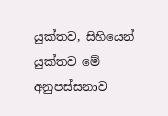යුක්තව, සිහියෙන් යුක්තව මේ අනුපස්සනාව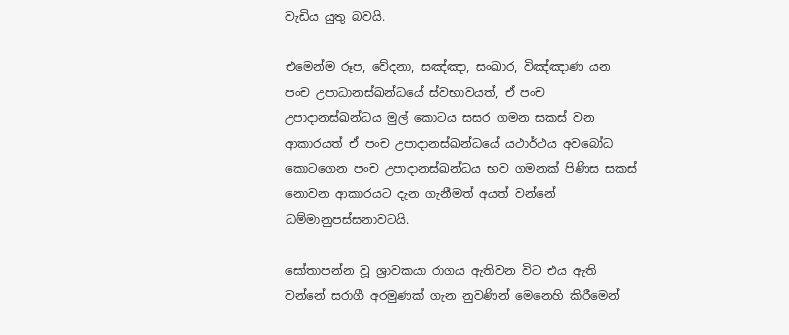වැඩිය යුතු බවයි.

එමෙන්ම රූප, වේදනා, සඤ්ඤා, සංඛාර, විඤ්ඤාණ යන පංච උපාධානස්ඛන්ධයේ ස්වභාවයත්, ඒ පංච උපාදානස්ඛන්ධය මුල් කොටය සසර ගමන සකස් වන ආකාරයත් ඒ පංච උපාදානස්ඛන්ධයේ යථාර්ථය අවබෝධ කොටගෙන පංච උපාදානස්ඛන්ධය භව ගමනක් පිණිස සකස් නොවන ආකාරයට දැන ගැනීමත් අයත් වන්නේ ධම්මානුපස්සනාවටයි.

සෝතාපන්න වූ ශ්‍රාවකයා රාගය ඇතිවන විට එය ඇති වන්නේ සරාගී අරමුණක් ගැන නුවණින් මෙනෙහි කිරීමෙන්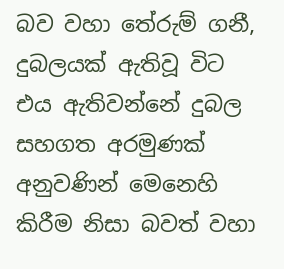බව වහා තේරුම් ගනී, දුබලයක් ඇතිවූ විට එය ඇතිවන්නේ දුබල සහගත අරමුණක් අනුවණින් මෙනෙහි කිරීම නිසා බවත් වහා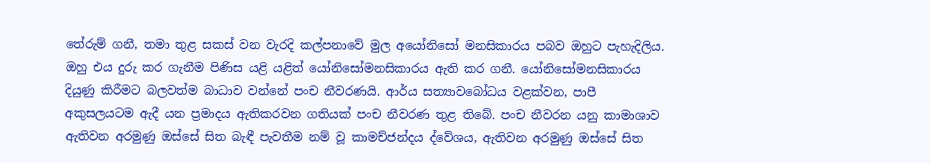තේරුම් ගනී, තමා තුළ සකස් වන වැරදි කල්පනාවේ මුල අයෝනිසෝ මනසිකාරය පබව ඔහුට පැහැදිලිය. ඔහු එය දුරු කර ගැනීම පිණිස යළි යළිත් යෝනිසෝමනසිකාරය ඇති කර ගනී. යෝනිසෝමනසිකාරය දියුණු කිරීමට බලවත්ම බාධාව වන්නේ පංච නීවරණයි. ආර්ය සත්‍යාවබෝධය වළක්වන, පාපී අකුසලයටම ඇදී යන ප්‍රමාදය ඇතිකරවන ගතියක් පංච නීවරණ තුළ තිබේ. පංච නීවරන යනු කාමාශාව ඇතිවන අරමුණු ඔස්සේ සිත බැඳී පැවතීම නම් වූ කාමච්ජන්දය ද්වේශය, ඇතිවන අරමුණු ඔස්සේ සිත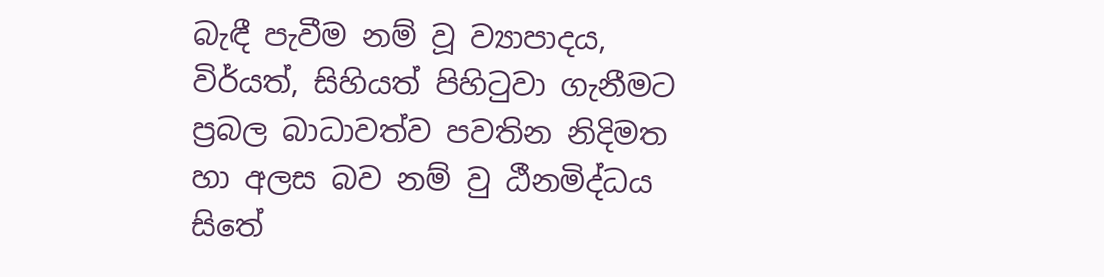බැඳී පැවීම නම් වූ ව්‍යාපාදය, විර්යත්, සිහියත් පිහිටුවා ගැනීමට ප්‍රබල බාධාවත්ව පවතින නිදිමත හා අලස බව නම් වු ඨීනමිද්ධය සිතේ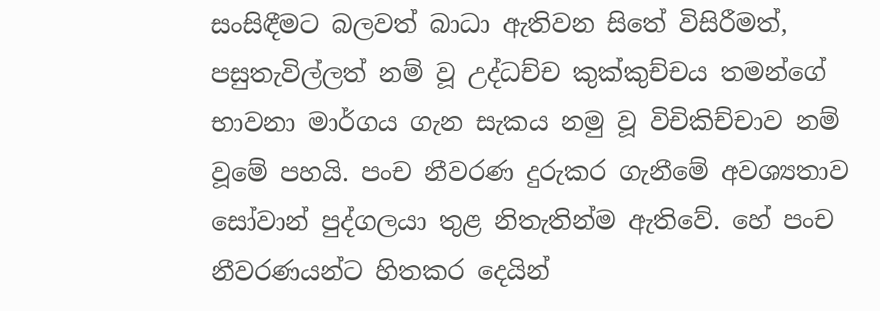සංසිඳීමට බලවත් බාධා ඇතිවන සිතේ විසිරීමත්, පසුතැවිල්ලත් නම් වූ උද්ධච්ච කුක්කුච්චය තමන්ගේ භාවනා මාර්ගය ගැන සැකය නමු වූ විචිකිච්චාව නම් වූමේ පහයි. පංච නීවරණ දුරුකර ගැනීමේ අවශ්‍යතාව සෝවාන් පුද්ගලයා තුළ නිතැතින්ම ඇතිවේ. හේ පංච නීවරණයන්ට හිතකර දෙයින්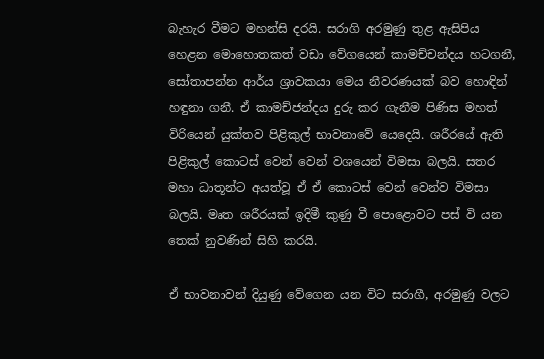බැහැර වීමට මහන්සි දරයි. සරාගි අරමුණු තුළ ඇසිපිය හෙළන මොහොතකත් වඩා වේගයෙන් කාමච්චන්දය හටගනී, සෝතාපන්න ආර්ය ශ්‍රාවකයා මෙය නීවරණයක් බව හොඳින් හඳුනා ගනී. ඒ කාමච්ජන්දය දුරු කර ගැනීම පිණිස මහත් විරියෙන් යුක්තව පිළිකුල් භාවනාවේ යෙදෙයි. ශරීරයේ ඇති පිළිකුල් කොටස් වෙන් වෙන් වශයෙන් විමසා බලයි. සතර මහා ධාතූන්ට අයත්වූ ඒ ඒ කොටස් වෙන් වෙන්ව විමසා බලයි. මෘත ශරීරයක් ඉදිමී කුණු වී පොළොවට පස් වි යන තෙක් නුවණින් සිහි කරයි.

ඒ භාවනාවන් දියුණු වේගෙන යන විට සරාගී, අරමුණු වලට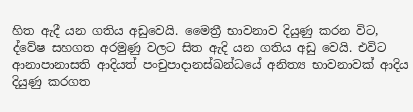හිත ඇදී යන ගතිය අඩුවෙයි. මෛත්‍රී භාවනාව දියුණු කරන විට, ද්වේෂ සහගත අරමුණු වලට සිත ඇදි යන ගතිය අඩු වෙයි. එවිට ආනාපානාසති ආදියත් පංචුපාදානස්ඛන්ධයේ අනිත්‍ය භාවනාවක් ආදිය දියුණු කරගත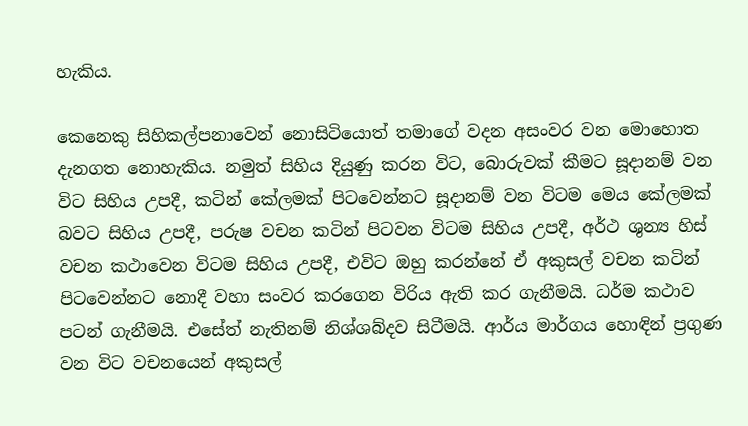හැකිය.

කෙනෙකු සිහිකල්පනාවෙන් නොසිටියොත් තමාගේ වදන අසංවර වන මොහොත දැනගත නොහැකිය. නමුත් සිහිය දියුණු කරන විට, බොරුවක් කීමට සූදානම් වන විට සිහිය උපදී, කටින් කේලමක් පිටවෙන්නට සූදානම් වන විටම මෙය කේලමක් බවට සිහිය උපදී, පරුෂ වචන කටින් පිටවන විටම සිහිය උපදී, අර්ථ ශුන්‍ය හිස් වචන කථාවෙන විටම සිහිය උපදී, එවිට ඔහු කරන්නේ ඒ අකුසල් වචන කටින් පිටවෙන්නට නොදී වහා සංවර කරගෙන විරිය ඇති කර ගැනීමයි. ධර්ම කථාව පටන් ගැනීමයි. එසේත් නැතිනම් නිශ්ශබ්දව සිටීමයි. ආර්ය මාර්ගය හොඳින් ප්‍රගුණ වන විට වචනයෙන් අකුසල්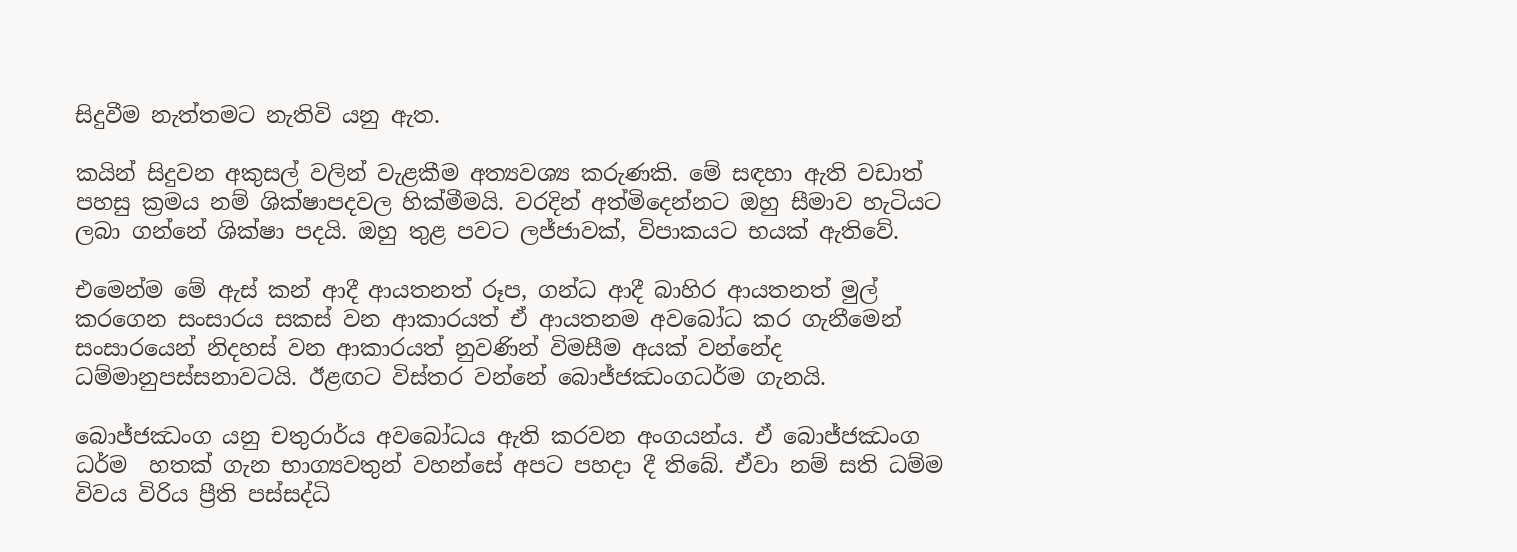සිදුවීම නැත්තමට නැතිවි යනු ඇත.

කයින් සිදුවන අකුසල් වලින් වැළකීම අත්‍යවශ්‍ය කරුණකි. මේ සඳහා ඇති වඩාත් පහසු ක්‍රමය නම් ශික්ෂාපදවල හික්මීමයි. වරදින් අත්මිදෙන්නට ඔහු සීමාව හැටියට ලබා ගන්නේ ශික්ෂා පදයි. ඔහු තුළ පවට ලජ්ජාවක්, විපාකයට භයක් ඇතිවේ.

එමෙන්ම මේ ඇස් කන් ආදී ආයතනත් රූප, ගන්ධ ආදී බාහිර ආයතනත් මුල් කරගෙන සංසාරය සකස් වන ආකාරයත් ඒ ආයතනම අවබෝධ කර ගැනීමෙන්  සංසාරයෙන් නිදහස් වන ආකාරයත් නුවණින් විමසීම අයක් වන්නේද ධම්මානුපස්සනාවටයි. ඊළඟට විස්තර වන්නේ බොජ්ජඣංගධර්ම ගැනයි.

බොජ්ජඣංග යනු චතුරාර්ය අවබෝධය ඇති කරවන අංගයන්ය. ඒ බොජ්ජඣංග ධර්ම  හතක් ගැන භාග්‍යවතුන් වහන්සේ අපට පහදා දී තිබේ. ඒවා නම් සති ධම්ම විවය විරිය ප්‍රීති පස්සද්ධි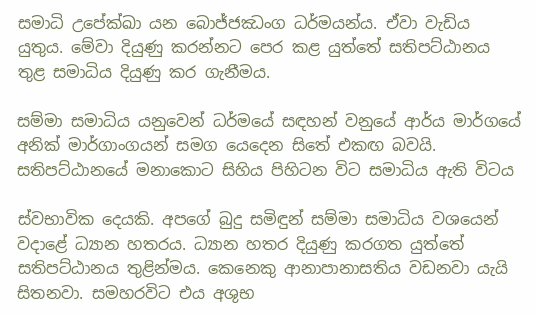සමාධි උපේක්ඛා යන බොජ්ජඣංග ධර්මයන්ය. ඒවා වැඩිය යුතුය. මේවා දියුණු කරන්නට පෙර කළ යුත්තේ සතිපට්ඨානය තුළ සමාධිය දියුණු කර ගැනීමය.

සම්මා සමාධිය යනුවෙන් ධර්මයේ සඳහන් වනුයේ ආර්ය මාර්ගයේ අනික් මාර්ගාංගයන් සමග යෙදෙන සිතේ එකඟ බවයි. සතිපට්ඨානයේ මනාකොට සිහිය පිහිටන විට සමාධිය ඇති විටය

ස්වභාවික දෙයකි. අපගේ බුදු සමිඳුන් සම්මා සමාධිය වශයෙන් වදාළේ ධ්‍යාන හතරය. ධ්‍යාන හතර දියුණු කරගත යුත්තේ සතිපට්ඨානය තුළින්මය. කෙනෙකු ආනාපානාසතිය වඩනවා යැයි සිතනවා. සමහරවිට එය අශුභ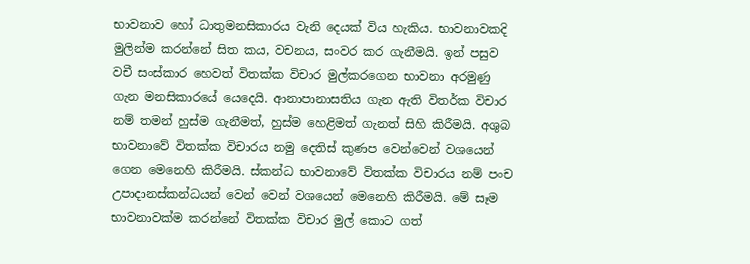භාවනාව හෝ ධාතුමනසිකාරය වැනි දෙයක් විය හැකිය. භාවනාවකදි මුලින්ම කරන්නේ සිත කය, වචනය, සංවර කර ගැනීමයි. ඉන් පසුව වචී සංස්කාර හෙවත් විතක්ක විචාර මුල්කරගෙන භාවනා අරමුණු ගැන මනසිකාරයේ යෙදෙයි. ආනාපානාසතිය ගැන ඇති විතර්ක විචාර නම් තමන් හුස්ම ගැනීමත්, හුස්ම හෙළිමත් ගැනත් සිහි කිරීමයි. අශුබ භාවනාවේ විතක්ක විචාරය නමු දෙතිස් කුණප වෙන්වෙන් වශයෙන් ගෙන මෙනෙහි කිරීමයි. ස්කන්ධ භාවනාවේ විතක්ක විචාරය නම් පංච උපාදානස්කන්ධයන් වෙන් වෙන් වශයෙන් මෙනෙහි කිරීමයි. මේ සෑම භාවනාවක්ම කරන්නේ විතක්ක විචාර මුල් කොට ගත්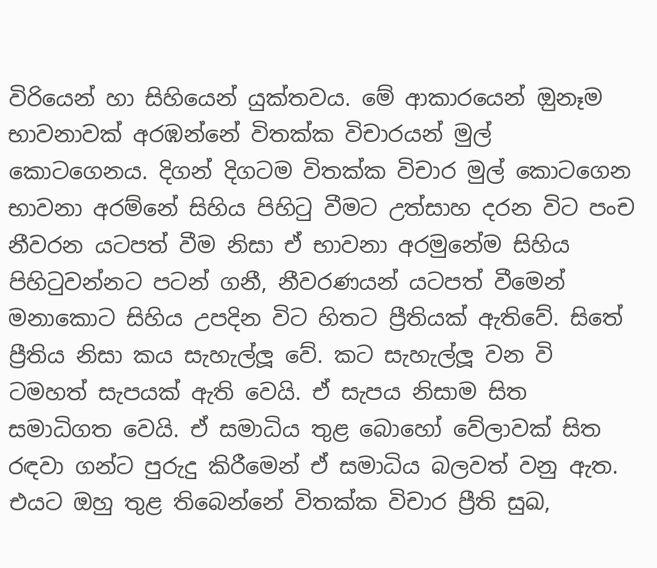විරියෙන් හා සිහියෙන් යුක්තවය. මේ ආකාරයෙන් ඔුනෑම භාවනාවක් අරඹන්නේ විතක්ක විචාරයන් මුල් කොටගෙනය. දිගන් දිගටම විතක්ක විචාර මුල් කොටගෙන  භාවනා අරම්නේ සිහිය පිහිටු වීමට උත්සාහ දරන විට පංච නීවරන යටපත් වීම නිසා ඒ භාවනා අරමුනේම සිහිය පිහිටුවන්නට පටන් ගනී, නීවරණයන් යටපත් වීමෙන් මනාකොට සිහිය උපදින විට හිතට ප්‍රීතියක් ඇතිවේ. සිතේ ප්‍රීතිය නිසා කය සැහැල්ලූ වේ. කට සැහැල්ලූ වන වි ටමහත් සැපයක් ඇති වෙයි. ඒ සැපය නිසාම සිත සමාධිගත වෙයි. ඒ සමාධිය තුළ බොහෝ වේලාවක් සිත රඳවා ගන්ට පුරුදු කිරීමෙන් ඒ සමාධිය බලවත් වනු ඇත. එයට ඔහු තුළ තිබෙන්නේ විතක්ක විචාර ප්‍රීති සුඛ,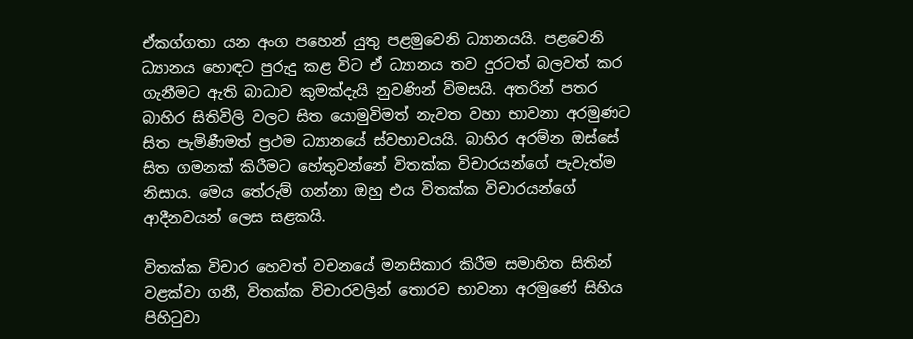ඒකග්ගතා යන අංග පහෙන් යුතු පළමුවෙනි ධ්‍යානයයි. පළවෙනි ධ්‍යානය හොඳට පුරුදු කළ විට ඒ ධ්‍යානය තව දුරටත් බලවත් කර ගැනීමට ඇති බාධාව කුමක්දැයි නුවණින් විමසයි. අතරින් පතර බාහිර සිතිවිලි වලට සිත යොමුවිමත් නැවත වහා භාවනා අරමුණට සිත පැමිණීමත් ප්‍රථම ධ්‍යානයේ ස්වභාවයයි. බාහිර අරම්න ඔස්සේ සිත ගමනක් කිරීමට හේතුවන්නේ විතක්ක විචාරයන්ගේ පැවැත්ම නිසාය. මෙය තේරුම් ගන්නා ඔහු එය විතක්ක විචාරයන්ගේ ආදීනවයන් ලෙස සළකයි.

විතක්ක විචාර හෙවත් වචනයේ මනසිකාර කිරීම සමාහිත සිතින් වළක්වා ගනී, විතක්ක විචාරවලින් තොරව භාවනා අරමුණේ සිහිය පිහිටුවා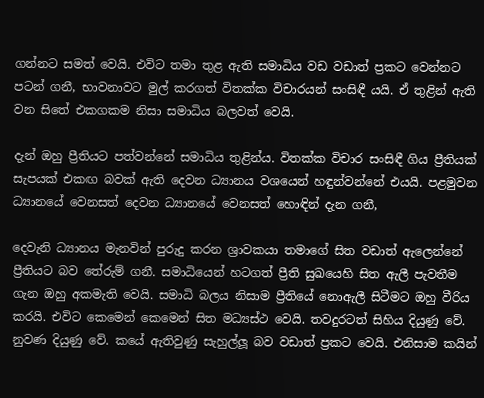ගන්නට සමත් වෙයි. එවිට තමා තුළ ඇති සමාධිය වඩ වඩාත් ප්‍රකට වෙන්නට පටන් ගනී, භාවනාවට මුල් කරගත් විතක්ක විචාරයන් සංසිඳී යයි. ඒ තුළින් ඇති වන සිතේ එකගකම නිසා සමාධිය බලවත් වෙයි.

දැන් ඔහු ප්‍රීතියට පත්වන්නේ සමාධිය තුළින්ය. විතක්ක විචාර සංසිඳී ගිය ප්‍රීතියක් සැපයක් එකඟ බවක් ඇති දෙවන ධ්‍යානය වශයෙන් හඳුන්වන්නේ එයයි. පළමුවන ධ්‍යානයේ වෙනසත් දෙවන ධ්‍යානයේ වෙනසත් හොඳින් දැන ගනී,

දෙවැනි ධ්‍යානය මැනවින් පුරුදු කරන ශ්‍රාවකයා තමාගේ සිත වඩාත් ඇලෙන්නේ ප්‍රීතියට බව තේරුම් ගනී. සමාධියෙන් හටගත් ප්‍රීති සුඛයෙහි සිත ඇලී පැවතීම ගැන ඔහු අකමැති වෙයි. සමාධි බලය නිසාම ප්‍රීතියේ නොඇලී සිටීමට ඔහු වීරිය කරයි. එවිට කෙමෙන් කෙමෙන් සිත මධ්‍යස්ථ වෙයි. තවදුරටත් සිහිය දියුණු වේ. නුවණ දියුණු වේ. කයේ ඇතිවුණු සැහුල්ලූ බව වඩාත් ප්‍රකට වෙයි. එනිසාම කයින්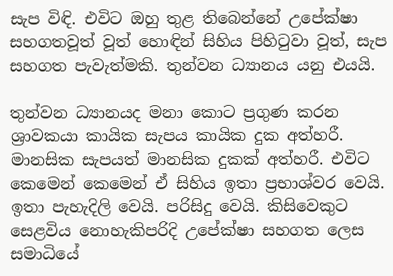සැප විඳි. එවිට ඔහු තුළ තිබෙන්නේ උපේක්ෂා සහගතවූත් වූත් හොඳින් සිහිය පිහිටුවා වූත්, සැප සහගත පැවැත්මකි. තුන්වන ධ්‍යානය යනු එයයි.

තුන්වන ධ්‍යානයද මනා කොට ප්‍රගුණ කරන ශ්‍රාවකයා කායික සැපය කායික දුක අත්හරී. මානසික සැපයත් මානසික දුකක් අත්හරී. එවිට කෙමෙන් කෙමෙන් ඒ සිහිය ඉතා ප්‍රභාශ්වර වෙයි. ඉතා පැහැදිලි වෙයි. පරිසිදු වෙයි. කිසිවෙකුට සෙළවිය නොහැකිපරිදි උපේක්ෂා සහගත ලෙස සමාධියේ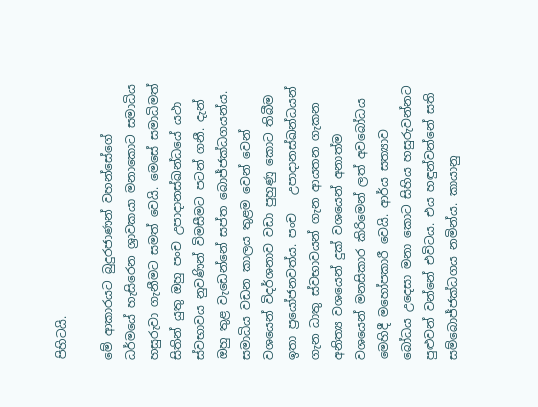පිහිටයි.

මේ ආකාරයට බුදුරජාණන් වහන්සේගේ ධර්මයේ හැසිරෙන ශ්‍රාවකයා මනාකොට සමාධිය හසුරුවා ගැනීමට සමත් වෙයි. මෙසේ සමාධිමත් සිතින් යුතු ඔහු පංච උපාදානස්ඛන්ධයේ යථා ස්වභාවය නුවණින් විමසීමට පටන් ගනී. දැන් ඔහු තුළ වැඩෙන්නේ සප්ත බොජ්ජක්ධගයන්ය. සමාධිය වඩන කාලය තුළම වෙන් වෙන් වශයෙන් විදර්ශනාව වඩා පුහුණු කොට තිබීම ඉතා ප්‍රයෝජනවත්ය. පංච   උපාදානස්ඛන්ධයන් ගැන ධාතු ස්වභාවයන් ගැන ආයතන ගැකන අනිත්‍ය වශයෙන් දුක් වශයෙන් අනාත්ම වශයෙන් මනසිකාර කිරිමෙන් ලත් අවබෝධය මෙහිදී මහෝපකාරී වෙයි. ආර්ය සත්‍යාව බෝධය උදෙසා මනා කොට සිහිය හසුරුවන්නට පුළුවන් වන්නේ එවිටය. එය හඳුන්වන්නේ සති සම්බොජ්ජක්ධගය නමින්ය. කායානු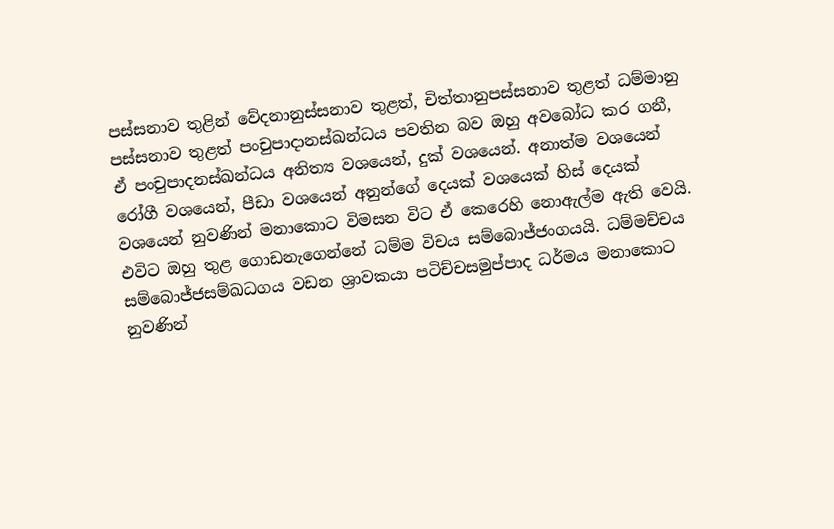පස්සනාව තුළින් වේදනානුස්සනාව තුළත්, චිත්තානුපස්සනාව තුළත් ධම්මානු පස්සනාව තුළත් පංචුපාදානස්ඛන්ධය පවතින බව ඔහු අවබෝධ කර ගනී, ඒ පංචුපාදනස්ඛන්ධය අනිත්‍ය වශයෙන්, දුක් වශයෙන්. අනාත්ම වශයෙන් රෝගී වශයෙන්, පීඩා වශයෙන් අනුන්ගේ දෙයක් වශයෙක් හිස් දෙයක් වශයෙන් නුවණින් මනාකොට විමසන විට ඒ කෙරෙහි නොඇල්ම ඇති වෙයි. එවිට ඔහු තුළ ගොඩනැගෙන්නේ ධම්ම විචය සම්බොජ්ජංගයයි. ධම්මච්චය සම්බොජ්ජසම්ඛධගය වඩන ශ්‍රාවකයා පටිච්චසමුප්පාද ධර්මය මනාකොට නුවණින්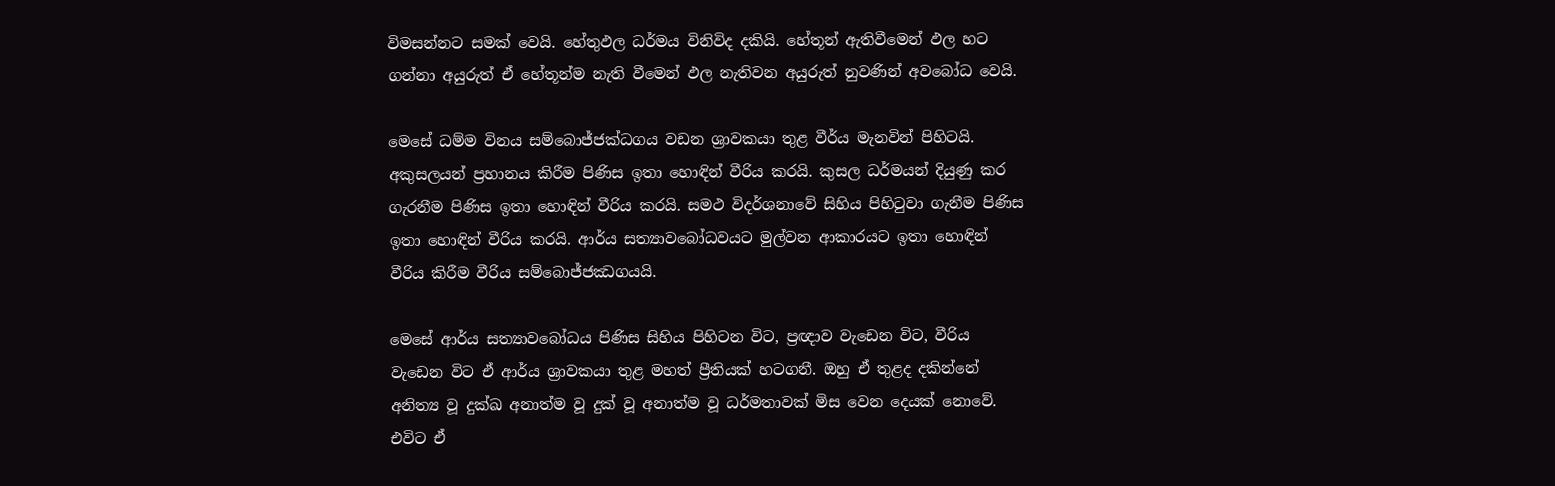විමසන්නට සමක් වෙයි. හේතුඵල ධර්මය විනිවිද දකියි. හේතූන් ඇතිවීමෙන් ඵල හට ගන්නා අයුරුත් ඒ හේතූන්ම නැති වීමෙන් ඵල නැතිවන අයුරුත් නුවණින් අවබෝධ වෙයි.

මෙසේ ධම්ම විනය සම්බොජ්ජක්ධගය වඩන ශ්‍රාවකයා තුළ වීර්ය මැනවින් පිහිටයි. අකුසලයන් ප්‍රහානය කිරීම පිණිස ඉතා හොඳින් වීරිය කරයි. කුසල ධර්මයන් දියුණු කර ගැරනීම පිණිස ඉතා හොඳින් වීරිය කරයි. සමථ විදර්ශනාවේ සිහිය පිහිටුවා ගැනීම පිණිස ඉතා හොඳින් වීරිය කරයි. ආර්ය සත්‍යාවබෝධවයට මුල්වන ආකාරයට ඉතා හොඳින් වීරිය කිරීම වීරිය සම්බොජ්ජඣගයයි.

මෙසේ ආර්ය සත්‍යාවබෝධය පිණිස සිහිය පිහිටන විට, ප්‍රඥාව වැඩෙන විට, වීරිය වැඩෙන විට ඒ ආර්ය ශ්‍රාවකයා තුළ මහත් ප්‍රීතියක් හටගනී. ඔහු ඒ තුළද දකින්නේ අනිත්‍ය වූ දුක්ඛ අනාත්ම වූ දුක් වූ අනාත්ම වූ ධර්මතාවක් මිස වෙන දෙයක් නොවේ. එවිට ඒ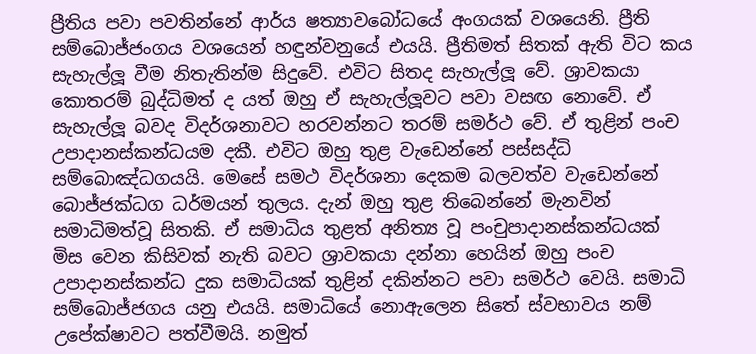ප්‍රීතිය පවා පවතින්නේ ආර්ය ෂත්‍යාවබෝධයේ අංගයක් වශයෙනි. ප්‍රීති සම්බොජ්ජංගය වශයෙන් හඳුන්වනුයේ එයයි. ප්‍රීතිමත් සිතක් ඇති විට කය සැහැල්ලූ වීම නිතැතින්ම සිදුවේ. එවිට සිතද සැහැල්ලූ වේ. ශ්‍රාවකයා කොතරම් බුද්ධිමත් ද යත් ඔහු ඒ සැහැල්ලූවට පවා වසඟ නොවේ. ඒ සැහැල්ලූ බවද විදර්ශනාවට හරවන්නට තරම් සමර්ථ වේ. ඒ තුළින් පංච උපාදානස්කන්ධයම දකී. එවිට ඔහු තුළ වැඩෙන්නේ පස්සද්ධි සම්බොඤ්ධගයයි. මෙසේ සමථ විදර්ශනා දෙකම බලවත්ව වැඩෙන්නේ බොජ්ජක්ධග ධර්මයන් තුලය. දැන් ඔහු තුළ තිබෙන්නේ මැනවින් සමාධිමත්වූ සිතකි. ඒ සමාධිය තුළත් අනිත්‍ය වූ පංචුපාදානස්කන්ධයක් මිස වෙන කිසිවක් නැති බවට ශ්‍රාවකයා දන්නා හෙයින් ඔහු පංච උපාදානස්කන්ධ දුක සමාධියක් තුළින් දකින්නට පවා සමර්ථ වෙයි. සමාධි සම්බොජ්ජගය යනු එයයි. සමාධියේ නොඇලෙන සිතේ ස්වභාවය නම් උපේක්ෂාවට පත්වීමයි. නමුත්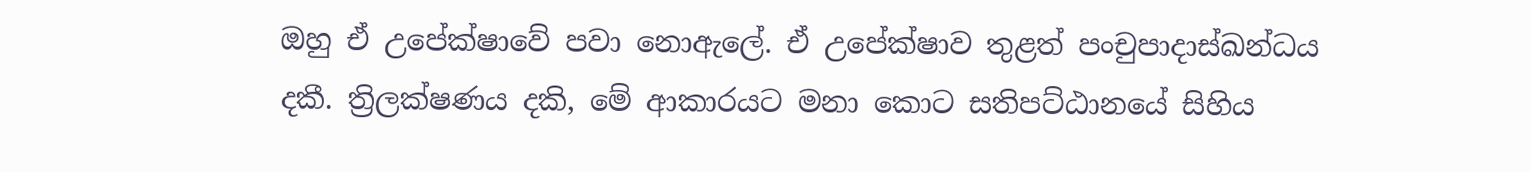ඔහු ඒ උපේක්ෂාවේ පවා නොඇලේ. ඒ උපේක්ෂාව තුළත් පංචුපාදාස්ඛන්ධය දකී. ත්‍රිලක්ෂණය දකි, මේ ආකාරයට මනා කොට සතිපට්ඨානයේ සිහිය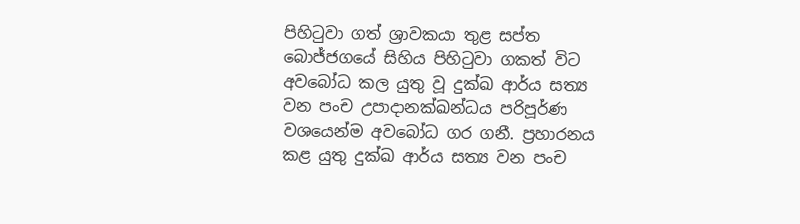පිහිටුවා ගත් ශ්‍රාවකයා තුළ සප්ත බොජ්ජගයේ සිහිය පිහිටුවා ගකත් විට අවබෝධ කල යුතු වූ දුක්ඛ ආර්ය සත්‍ය වන පංච උපාදානක්ඛන්ධය පරිපූර්ණ වශයෙන්ම අවබෝධ ගර ගනී. ප්‍රහාරනය කළ යුතු දුක්ඛ ආර්ය සත්‍ය වන පංච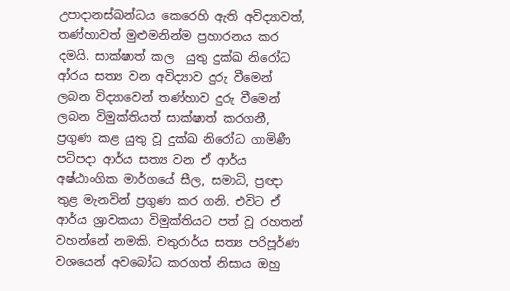උපාදානස්ඛන්ධය කෙරෙහි ඇති අවිද්‍යාවත්, තණ්හාවත් මුළුමනින්ම ප්‍රහාරනය කර දමයි. සාක්ෂාත් කල  යුතු දුක්ඛ නිරෝධ ආ්රය සත්‍ය වන අවිද්‍යාව දුරු වීමෙන් ලබන විද්‍යාවෙන් තණ්හාව දුරු වීමෙන් ලබන විමුක්තියත් සාක්ෂාත් කරගනී, ප්‍රගුණ කළ යුතු වූ දුක්ඛ නිරෝධ ගාමිණී පටිපදා ආර්ය සත්‍ය වන ඒ ආර්ය අෂ්ඨාංගික මාර්ගයේ සීල, සමාධි, ප්‍රඥා තුළ මැනවින් ප්‍රගුණ කර ගනි. එවිට ඒ ආර්ය ශ්‍රාවකයා විමුක්තියට පත් වූ රහතන් වහන්නේ නමකි. චතුරාර්ය සත්‍ය පරිපූර්ණ වශයෙන් අවබෝධ කරගත් නිසාය ඔහු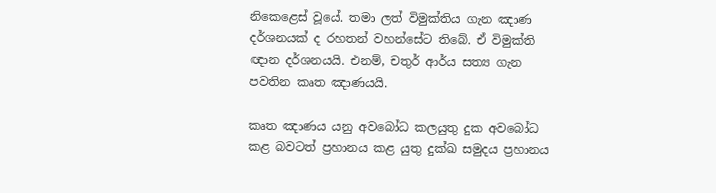නිකෙළෙස් වූයේ. තමා ලත් විමුක්තිය ගැන ඤාණ දර්ශනයක් ද රහතන් වහන්සේට තිබේ. ඒ විමුක්ති ඥාන දර්ශනයයි. එනම්, චතුර් ආර්ය සත්‍ය ගැන පවතින කෘත ඤාණයයි.

කෘත ඤාණය යනු අවබෝධ කලයුතු දුක අවබෝධ කළ බවටත් ප්‍රහානය කළ යුතු දුක්ඛ සමුදය ප්‍රහානය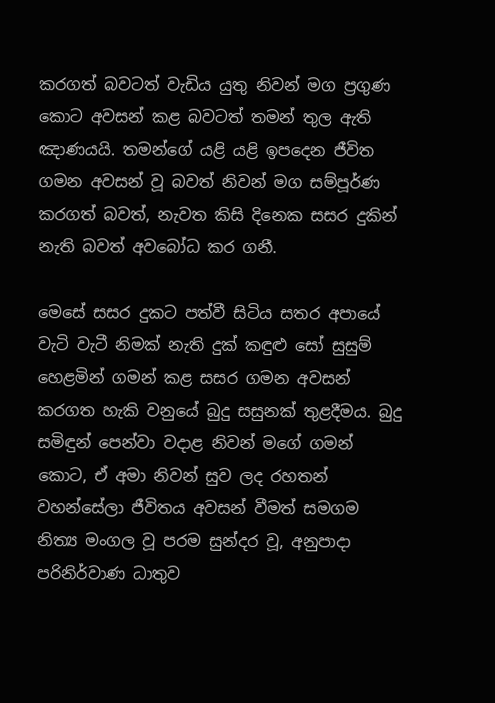කරගත් බවටත් වැඩිය යුතු නිවන් මග ප්‍රගුණ කොට අවසන් කළ බවටත් තමන් තුල ඇති ඤාණයයි. තමන්ගේ යළි යළි ඉපදෙන ජීවිත ගමන අවසන් වූ බවත් නිවන් මග සම්පූර්ණ කරගත් බවත්, නැවත කිසි දිනෙක සසර දුකින් නැති බවත් අවබෝධ කර ගනී.

මෙසේ සසර දුකට පත්වී සිටිය සතර අපායේ වැටි වැටී නිමක් නැති දුක් කඳුළු සෝ සුසුම් හෙළමින් ගමන් කළ සසර ගමන අවසන් කරගත හැකි වනුයේ බුදු සසුනක් තුළදීමය. බුදු සමිඳුන් පෙන්වා වදාළ නිවන් මගේ ගමන් කොට, ඒ අමා නිවන් සුව ලද රහතන් වහන්සේලා ජීවිතය අවසන් වීමත් සමගම නිත්‍ය මංගල වූ පරම සුන්දර වූ, අනුපාදා පරිනිර්වාණ ධාතුව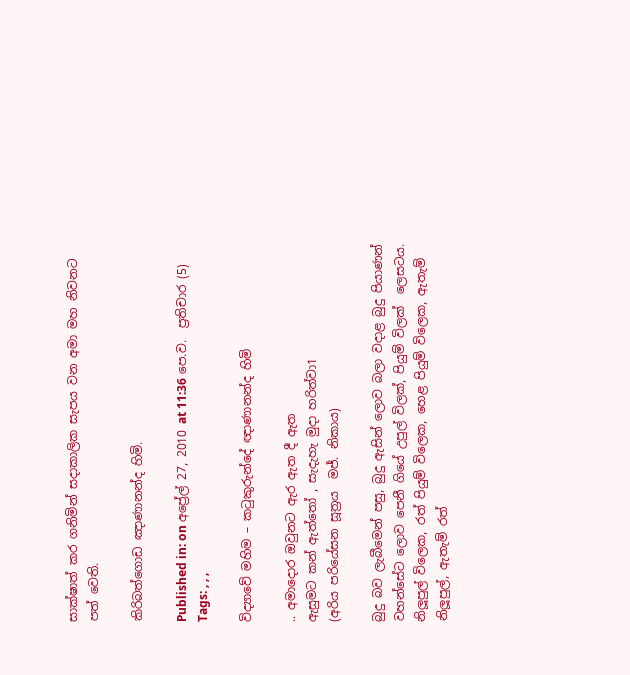සාක්ෂාත් කර ගනිමින් සදාකාලික සැපය වන අමා මහ නිවනට පත් වෙති.

කිරිබත්ගොඩ ඤාණානන්ද හිමි.

Published in: on අප්‍රේල් 27, 2010 at 11:36 පෙ.ව.  ප්‍රතිචාර (5)
Tags: , , ,

විද්‍යාවේ මහිම – කටුකුරුන්දේ ඥාණානන්ද හිමි

.. අමාදොර ඔවුනට ඇර ඇත දී ඇත
ඇසුමට කන් ඇත්තෝ , සැදැහැ මුදා හරිත්වා1
(අරිය පරියේසන සූත්‍රය  මජ්. නිකාය)

බුදු බව ලැබීමෙන් පසු, බුදු ඇසින් ලොව බලා වදාළ බුදු පියාණන් වහන්සේට ලොව පෙනී ගියේ උපුල් විලක්, පියුම් විලක්  ලෙසටය. නිලූපුල් විලෙක, රත් පියුම් විලෙක, හෙළ පියුම් විලෙක, ඇතැම් නිලූපුල්, ඇතැම් රත්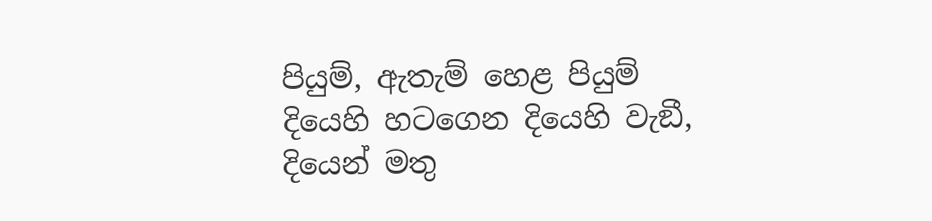පියුම්, ඇතැම් හෙළ පියුම්  දියෙහි හටගෙන දියෙහි වැඞී, දියෙන් මතු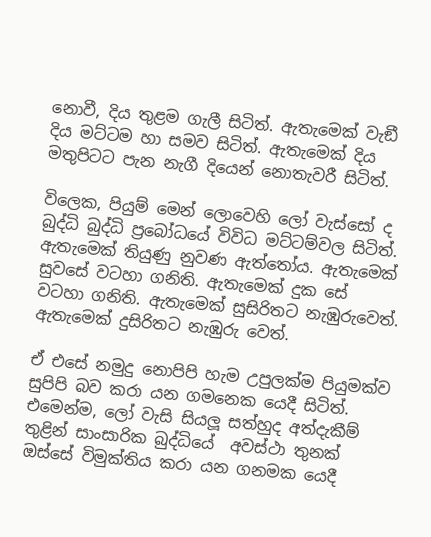නොවී, දිය තුළම ගැලී සිටිත්. ඇතැමෙක් වැඞී දිය මට්ටම හා සමව සිටිත්. ඇතැමෙක් දිය මතුපිටට පැන නැගී දියෙන් නොතැවරී සිටිත්.

විලෙක, පියුම් මෙන් ලොවෙහි ලෝ වැස්සෝ ද බුද්ධි බුද්ධි ප්‍රබෝධයේ විවිධ මට්ටම්වල සිටිත්. ඇතැමෙක් තියුණු නුවණ ඇත්තෝය. ඇතැමෙක් සුවසේ වටහා ගනිති. ඇතැමෙක් දුක සේ වටහා ගනිති. ඇතැමෙක් සුසිරිතට නැඹුරුවෙත්. ඇතැමෙක් දුසිරිතට නැඹුරු වෙත්.

ඒ එසේ නමුදු නොපිපි හැම උපුලක්ම පියුමක්ව සුපිපි බව කරා යන ගමනෙක යෙදී සිටිත්. එමෙන්ම, ලෝ වැසි සියලූ සත්හුද අත්දැකීම් තුළින් සාංසාරික බුද්ධියේ  අවස්ථා තුනක් ඔස්සේ විමුක්තිය කරා යන ගනමක යෙදී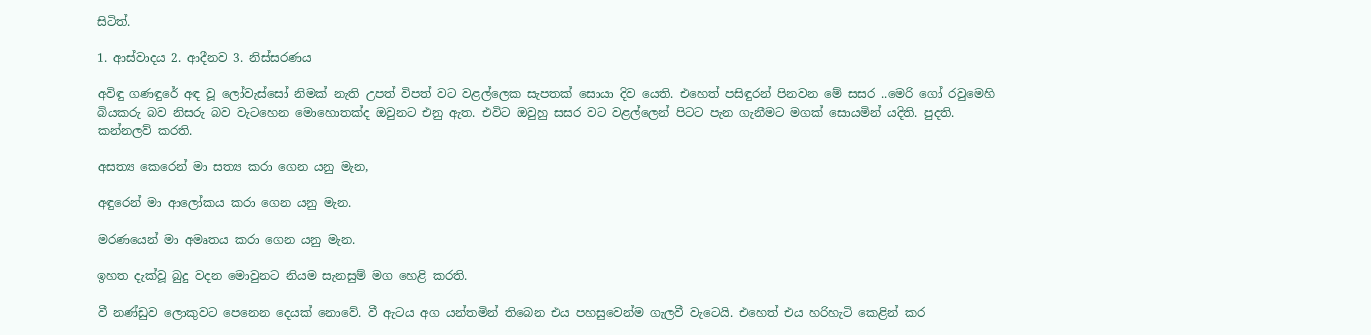සිටිත්.

1. ආස්වාදය 2. ආදීනව 3. නිස්සරණය

අවිඳු ගණඳුරේ අඳ වූ ලෝවැස්සෝ නිමක් නැති උපත් විපත් වට වළල්ලෙක සැපතක් සොයා දිව යෙති. එහෙත් පසිඳුරන් පිනවන මේ සසර ..මෙරි ගෝ රවුමෙහි බියකරු බව නිසරු බව වැටහෙන මොහොතක්ද ඔවුනට එනු ඇත. එවිට ඔවුහු සසර වට වළල්ලෙන් පිටට පැන ගැනීමට මගක් සොයමින් යදිති. පුදති. කන්නලව් කරති.

අසත්‍ය කෙරෙන් මා සත්‍ය කරා ගෙන යනු මැන,

අඳුරෙන් මා ආලෝකය කරා ගෙන යනු මැන.

මරණයෙන් මා අමෘතය කරා ගෙන යනු මැන.

ඉහත දැක්වූ බුදු වදන මොවුනට නියම සැනසුම් මග හෙළි කරති.

වී නණ්ඩුව ලොකුවට පෙනෙන දෙයක් නොවේ. වී ඇටය අග යන්තමින් තිබෙන එය පහසුවෙන්ම ගැලවී වැටෙයි. එහෙත් එය හරිහැටි කෙළින් කර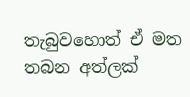තැබුවහොත් ඒ මත තබන අත්ලක්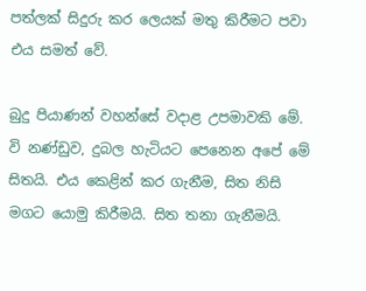පත්ලක් සිදුරු කර ලෙයක් මතු කිරීමට පවා එය සමත් වේ.

බුදු පියාණන් වහන්සේ වදාළ උපමාවකි මේ. වි නණ්ඩුව, දුබල හැටියට පෙනෙන අපේ මේ සිතයි. එය කෙළින් කර ගැනීම, සිත නිසි මගට යොමු කිරීමයි. සිත තනා ගැනීමයි.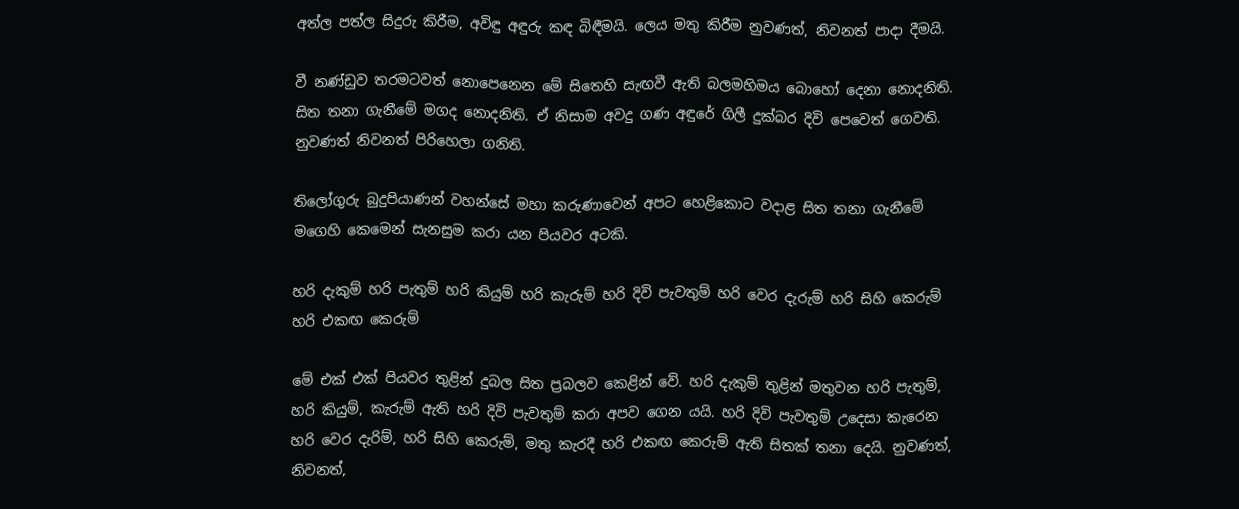අත්ල පත්ල සිදුරු කිරීම, අවිඳු අඳුරු කඳ බිඳීමයි. ලෙය මතු කිරීම නුවණත්, නිවනත් පාදා දීමයි.

වී නණ්ඩුව තරමටවත් නොපෙනෙන මේ සිතෙහි සැඟවී ඇති බලමහිමය බොහෝ දෙනා නොදනිති. සිත තනා ගැනීමේ මගද නොදනිති. ඒ නිසාම අවදු ගණ අඳුරේ ගිලී දුක්බර දිවි පෙවෙත් ගෙවති. නුවණත් නිවනත් පිරිහෙලා ගනිති.

තිලෝගුරු බුදුපියාණන් වහන්සේ මහා කරුණාවෙන් අපට හෙළිකොට වදාළ සිත තනා ගැනීමේ මගෙහි කෙමෙන් සැනසුම කරා යන පියවර අටකි.

හරි දැකුම් හරි පැතුම් හරි කියුම් හරි කැරුම් හරි දිවි පැවතුම් හරි වෙර දැරුම් හරි සිහි කෙරුම් හරි එකඟ කෙරුම්

මේ එක් එක් පියවර තුළින් දුබල සිත ප්‍රබලව කෙළින් වේ. හරි දැකුම් තුළින් මතුවන හරි පැතුම්, හරි කියුම්, කැරුම් ඇති හරි දිවි පැවතුම් කරා අපව ගෙන යයි. හරි දිවි පැවතුම් උදෙසා කැරෙන හරි වෙර දැරිම්, හරි සිහි කෙරුම්, මතු කැරදී හරි එකඟ කෙරුම් ඇති සිතක් තනා දෙයි. නුවණත්, නිවනත්,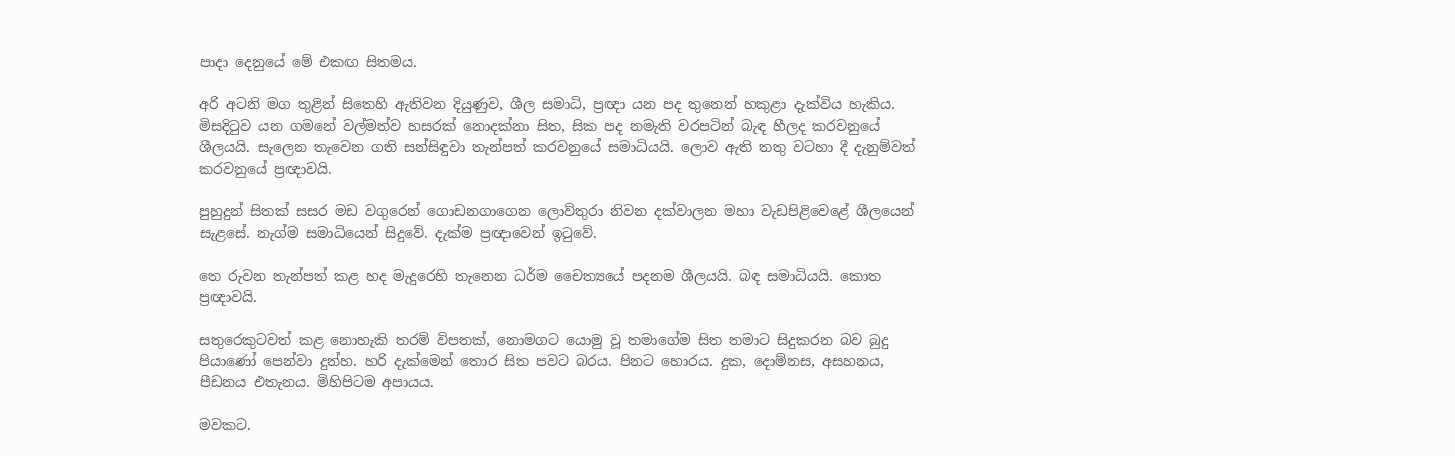පාදා දෙනුයේ මේ එකඟ සිතමය.

අරි අටනි මග තුළින් සිතෙහි ඇතිවන දියුණුව, ශීල සමාධි, ප්‍රඥා යන පද තුනෙන් හකුළා දැක්විය හැකිය. මිසදිටුව යන ගමනේ වල්මත්ව හසරක් නොදක්නා සිත, සික පද නමැති වරපටින් බැඳ හීලද කරවනුයේ ශීලයයි. සැලෙන තැවෙන ගති සන්සිඳුවා තැන්පත් කරවනුයේ සමාධියයි. ලොව ඇති තතු වටහා දී දැනුම්වත් කරවනුයේ ප්‍රඥාවයි.

පුහුදුන් සිතක් සසර මඩ වගුරෙන් ගොඩනගාගෙන ලොව්තුරා නිවන දක්වාලන මහා වැඩපිළිවෙළේ ශීලයෙන් සැළසේ. නැග්ම සමාධියෙන් සිදුවේ. දැක්ම ප්‍රඥාවෙන් ඉටුවේ.

තෙ රුවන තැන්පත් කළ හද මැදුරෙහි තැනෙන ධර්ම චෛත්‍යයේ පදනම ශීලයයි. බඳ සමාධියයි. කොත ප්‍රඥාවයි.

සතුරෙකුටවත් කළ නොහැකි තරම් විපතක්, නොමගට යොමු වූ තමාගේම සිත තමාට සිදුකරන බව බුදු පියාණෝ පෙන්වා දුන්හ. හරි දැක්මෙන් තොර සිත පවට බරය. පිනට හොරය. දුක, දොම්නස, අසහනය, පීඩනය එතැනය. මිහිපිටම අපායය.

මවකට.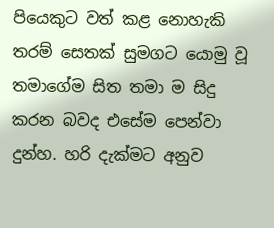පියෙකුට වත් කළ නොහැකි තරම් සෙතක් සුමගට යොමු වූ තමාගේම සිත තමා ම සිදු කරන බවද එසේම පෙන්වා දුන්හ. හරි දැක්මට අනුව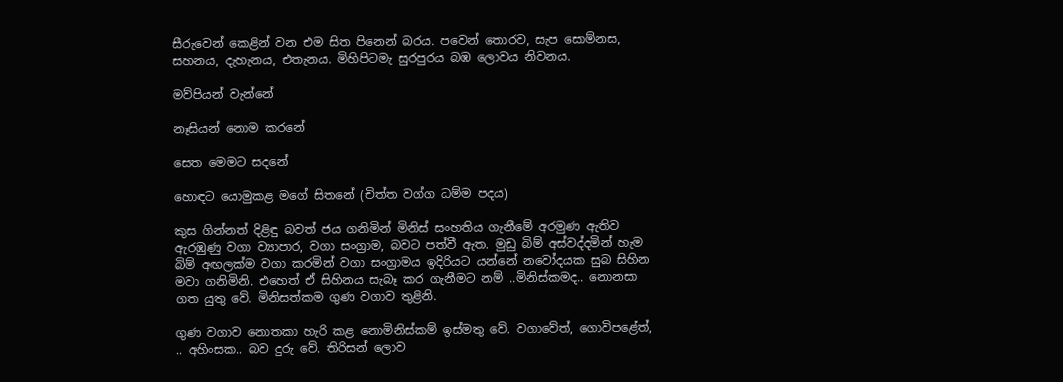සීරුවෙන් කෙළින් වන එම සිත පිනෙන් බරය. පවෙන් තොරව, සැප සොම්නස, සහනය, දැහැනය, එතැනය. මිහිපිටමැ සුරපුරය බඹ ලොවය නිවනය.

මව්පියන් වැන්නේ

නෑසියන් නොම කරනේ

සෙත මෙමට සදනේ

හොඳට යොමුකළ මගේ සිතනේ (චිත්ත වග්ග ධම්ම පදය)

කුස ගින්නත් දිළිඳු බවත් ජය ගනිමින් මිනිස් සංහතිය ගැනීමේ අරමුණ ඇතිව ඇරඹුණු වගා ව්‍යාපාර, වගා සංග්‍රාම, බවට පත්වී ඇත. මුඩු බිම් අස්වද්දමින් හැම බිම් අඟලක්ම වගා කරමින් වගා සංග්‍රාමය ඉදිරියට යන්නේ නවෝදයක සුබ සිහින මවා ගනිමිනි. එහෙත් ඒ සිහිනය සැබෑ කර ගැනීමට නම් ..මිනිස්කමද.. නොනසා ගත යුතු වේ. මිනිසත්කම ගුණ වගාව තුළිනි.

ගුණ වගාව නොතකා හැරි කළ නොමිනිස්කම් ඉස්මතු වේ. වගාවේත්, ගොවිපළේත්, .. අහිංසක.. බව දුරු වේ. තිරිසන් ලොව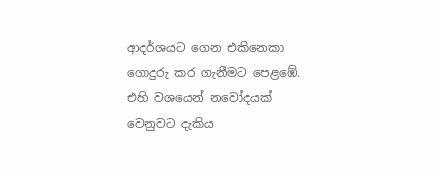ආදර්ශයට ගෙන එකිනෙකා ගොදුරු කර ගැනීමට පෙළඹේ. එහි වශයෙන් නවෝදයක් වෙනුවට දැකිය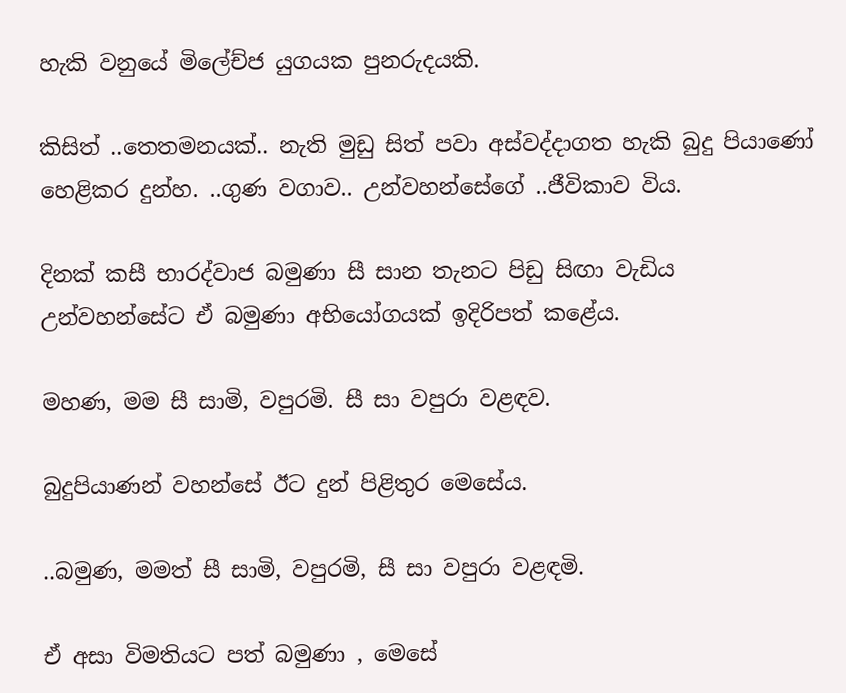හැකි වනුයේ මිලේච්ජ යුගයක පුනරුදයකි.

කිසිත් ..තෙතමනයක්.. නැති මුඩු සිත් පවා අස්වද්දාගත හැකි බුදු පියාණෝ හෙළිකර දුන්හ. ..ගුණ වගාව.. උන්වහන්සේගේ ..ජීවිකාව විය.

දිනක් කසී භාරද්වාජ බමුණා සී සාන තැනට පිඩු සිඟා වැඩිය උන්වහන්සේට ඒ බමුණා අභියෝගයක් ඉදිරිපත් කළේය.

මහණ, මම සී සාමි, වපුරමි. සී සා වපුරා වළඳව.

බුදුපියාණන් වහන්සේ ඊට දුන් පිළිතුර මෙසේය.

..බමුණ, මමත් සී සාමි, වපුරමි, සී සා වපුරා වළඳමි.

ඒ අසා විමතියට පත් බමුණා , මෙසේ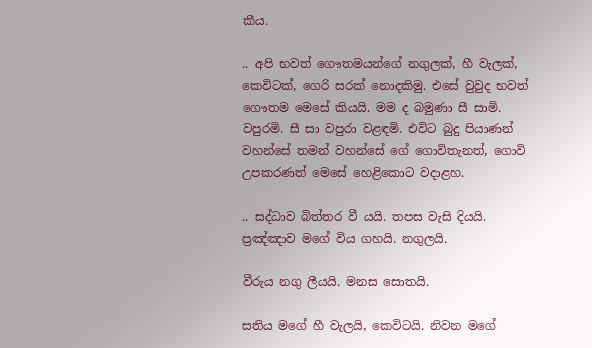කීය.

.. අපි භවත් ගෞතමයන්ගේ නගුලක්, හී වැලක්, කෙවිටක්, ගෙරි සරක් නොදකිමු. එසේ වුවුද භවත් ගෞතම මෙසේ කියයි. මම ද බමුණා සී සාමි. වපුරමි. සී සා වපුරා වළඳමි. එවිට බුදු පියාණන් වහන්සේ තමන් වහන්සේ ගේ ගොවිතැනත්, ගොවි උපකරණත් මෙසේ හෙළිකොට වදාළහ.

.. සද්ධාව බිත්තර වී යයි. තපස වැසි දියයි. ප්‍රඤ්ඤාව මගේ විය ගහයි. නගුලයි.

වීරුය නගු ලීයයි. මනස සොතයි.

සතිය මගේ හී වැලයි, කෙවිටයි. නිවන මගේ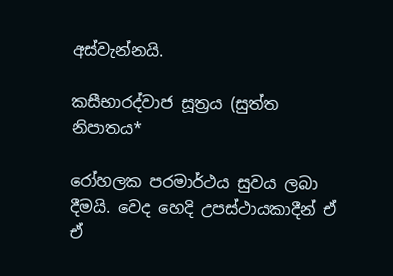අස්වැන්නයි.

කසීභාරද්වාජ සූත්‍රය (සුත්ත නිපාතය*

රෝහලක පරමාර්ථය සුවය ලබා දීමයි. වෙද හෙදි උපස්ථායකාදීන් ඒ ඒ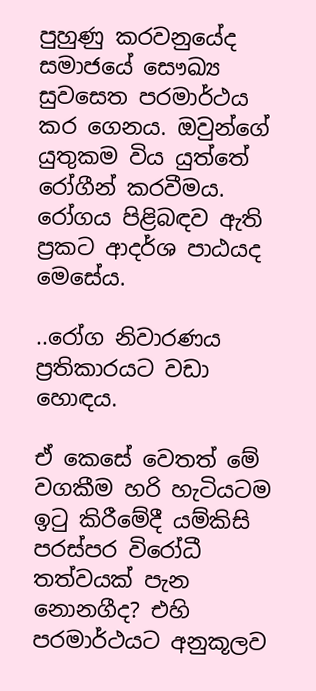පුහුණු කරවනුයේද සමාජයේ සෞඛ්‍ය සුවසෙත පරමාර්ථය කර ගෙනය. ඔවුන්ගේ යුතුකම විය යුත්තේ රෝගීන් කරවීමය. රෝගය පිළිබඳව ඇති ප්‍රකට ආදර්ශ පාඨයද මෙසේය.

..රෝග නිවාරණය ප්‍රතිකාරයට වඩා හොඳය.

ඒ කෙසේ වෙතත් මේ වගකීම හරි හැටියටම ඉටු කිරීමේදී යම්කිසි පරස්පර විරෝධී තත්වයක් පැන නොනගීද? එහි පරමාර්ථයට අනුකූලව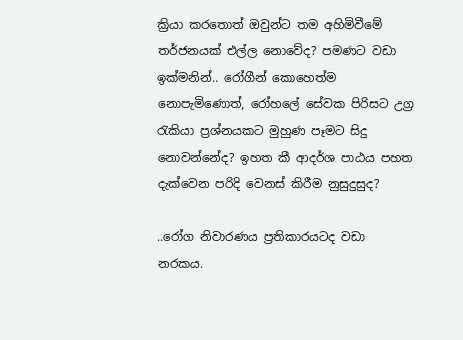ක්‍රියා කරතොත් ඔවුන්ට තම අහිමිවීමේ තර්ජනයක් එල්ල නොවේද? පමණට වඩා ඉක්මනින්.. රෝගීන් කොහෙත්ම නොපැමිණොත්, රෝහලේ සේවක පිරිසට උග්‍ර රැකියා ප්‍රශ්නයකට මුහුණ පෑමට සිදු නොවන්නේද? ඉහත කී ආදර්ශ පාඨය පහත දැක්වෙන පරිදි වෙනස් කිරීම නුසුදුසුද?

..රෝග නිවාරණය ප්‍රතිකාරයටද වඩා නරකය.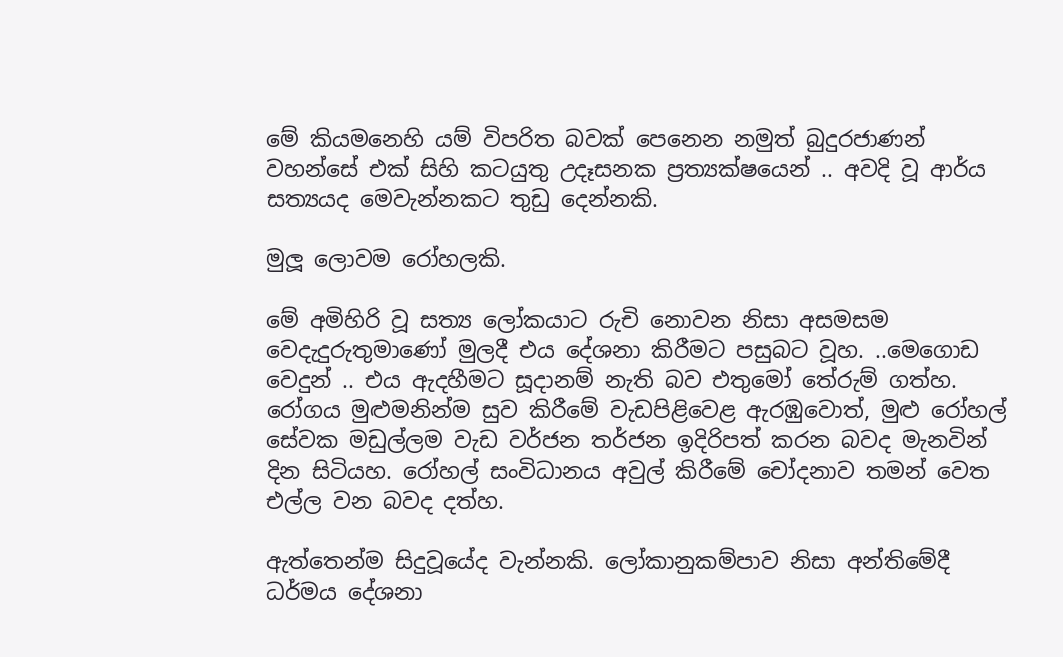මේ කියමනෙහි යම් විපරිත බවක් පෙනෙන නමුත් බුදුරජාණන් වහන්සේ එක් සිහි කටයුතු උදෑසනක ප්‍රත්‍යක්ෂයෙන් .. අවදි වූ ආර්ය සත්‍යයද මෙවැන්නකට තුඩු දෙන්නකි.

මුලූ ලොවම රෝහලකි.

මේ අමිහිරි වූ සත්‍ය ලෝකයාට රුචි නොවන නිසා අසමසම වෙදැදුරුතුමාණෝ මුලදී එය දේශනා කිරීමට පසුබට වූහ. ..මෙගොඩ වෙදුන් .. එය ඇදහීමට සූදානම් නැති බව එතුමෝ තේරුම් ගත්හ. රෝගය මුළුමනින්ම සුව කිරීමේ වැඩපිළිවෙළ ඇරඹුවොත්, මුළු රෝහල් සේවක මඩුල්ලම වැඩ වර්ජන තර්ජන ඉදිරිපත් කරන බවද මැනවින් දින සිටියහ. රෝහල් සංවිධානය අවුල් කිරීමේ චෝදනාව තමන් වෙත එල්ල වන බවද දත්හ.

ඇත්තෙන්ම සිදුවූයේද වැන්නකි. ලෝකානුකම්පාව නිසා අන්තිමේදී ධර්මය දේශනා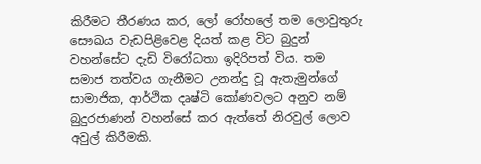කිරීමට තීරණය කර, ලෝ රෝහලේ තම ලොවුතුරු සෞඛය වැඩපිළිවෙළ දියත් කළ විට බුදුන් වහන්සේට දැඩි විරෝධතා ඉදිරිපත් විය. තම සමාජ තත්වය ගැනීමට උනන්දු වූ ඇතැමුන්ගේ සාමාජික, ආර්ථික දෘෂ්ටි කෝණවලට අනුව නම් බුදුරජාණන් වහන්සේ කර ඇත්තේ නිරවුල් ලොව අවුල් කිරීමකි.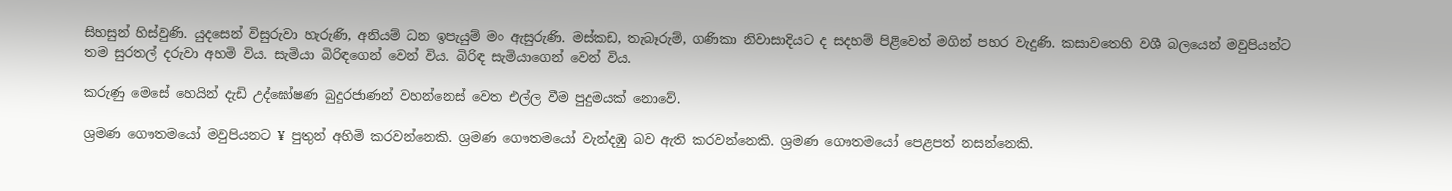සිහසුන් හිස්වුණි. යුදසෙන් විසුරුවා හැරුණි, අනියම් ධන ඉපැයුම් මං ඇසුරුණි. මස්කඩ, තැබෑරුම්, ගණිකා නිවාසාදියට ද සදහම් පිළිවෙත් මගින් පහර වැදුණි. කසාවතෙහි වශී බලයෙන් මවුපියන්ට තම සුරතල් දරුවා අහමි විය. සැමියා බිරිඳගෙන් වෙන් විය. බිරිඳ සැමියාගෙන් වෙන් විය.

කරුණු මෙසේ හෙයින් දැඩි උද්ඝෝෂණ බුදුරජාණන් වහන්නෙස් වෙත එල්ල වීම පුදුමයක් නොවේ.

ශ්‍රමණ ගෞතමයෝ මවුපියනට ¥ පුතුන් අහිමි කරවන්නෙකි. ශ්‍රමණ ගෞතමයෝ වැන්දඹු බව ඇති කරවන්නෙකි. ශ්‍රමණ ගෞතමයෝ පෙළපත් නසන්නෙකි.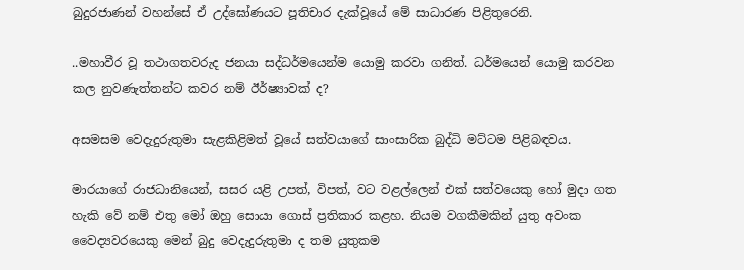බුදුරජාණන් වහන්සේ ඒ උද්ඝෝණයට පූතිචාර දැක්වූයේ මේ සාධාරණ පිළිතුරෙනි.

..මහාවීර වූ තථාගතවරුද ජනයා සද්ධර්මයෙන්ම යොමු කරවා ගනිත්. ධර්මයෙන් යොමු කරවන කල නුවණැත්තන්ට කවර නම් ඊර්ෂ්‍යාවක් ද?

අසමසම වෙදැදුරුතුමා සැළකිළිමත් වූයේ සත්වයාගේ සාංසාරික බුද්ධි මට්ටම පිළිබඳවය.

මාරයාගේ රාජධානියෙන්, සසර යළි උපත්, විපත්, වට වළල්ලෙන් එක් සත්වයෙකු හෝ මුදා ගත හැකි වේ නම් එතු මෝ ඔහු සොයා ගොස් ප්‍රතිකාර කළහ. නියම වගකීමකින් යුතු අවංක වෛද්‍යවරයෙකු මෙන් බුදු වෙදැදුරුතුමා ද තම යුතුකම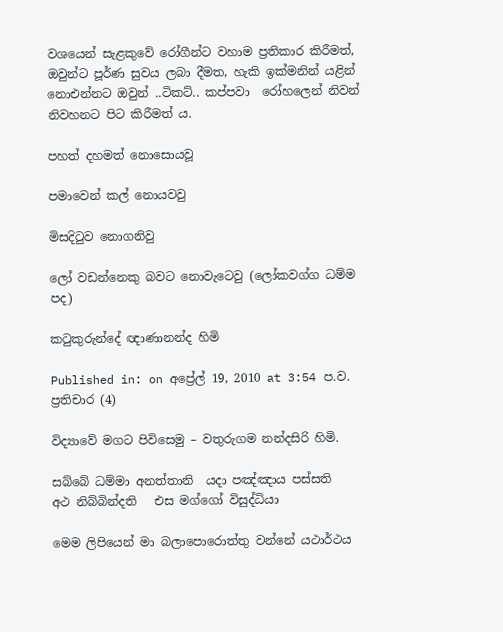වශයෙන් සැළකුවේ රෝගීන්ට වහාම ප්‍රතිකාර කිරීමත්, ඔවුන්ට පූර්ණ සුවය ලබා දීමත, හැකි ඉක්මනින් යළින් නොඑන්නට ඔවුන් ..ටිකට්.. කප්පවා  රෝහලෙන් නිවන් නිවහනට පිට කිරීමත් ය.

පහත් දහමත් නොසොයවූ

පමාවෙන් කල් නොයවවු

මිසදිටුව නොගනිවු

ලෝ වඩන්නෙකු බවට නොවැටෙවු (ලෝකවග්ග ධම්ම පද)

කටුකුරුන්දේ ඥාණානන්ද හිමි

Published in: on අප්‍රේල් 19, 2010 at 3:54 ප.ව.  ප්‍රතිචාර (4)

විද්‍යාවේ මගට පිවිසෙමු – වතුරුගම නන්දසිරි හිමි.

සබ්බේ ධම්මා අනත්තානි  යදා පඤ්ඤාය පස්සති
අථ නිබ්බින්දති   එස මග්ගෝ විසුද්ධියා

මෙම ලිපියෙන් මා බලාපොරොත්තු වන්නේ යථාර්ථය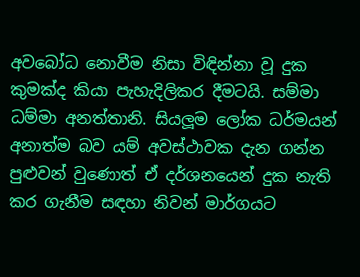අවබෝධ නොවීම නිසා විඳින්නා වූ දුක කුමක්ද කියා පැහැදිලිකර දීමටයි. සම්මා ධම්මා අනත්තානි. සියලූම ලෝක ධර්මයන් අනාත්ම බව යම් අවස්ථාවක දැන ගන්න පුළුවන් වුණොත් ඒ දර්ශනයෙන් දුක නැති කර ගැනීම සඳහා නිවන් මාර්ගයට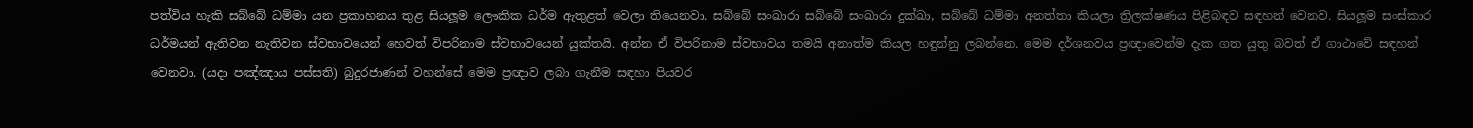පත්විය හැකි සබ්බේ ධම්මා යන ප්‍රකාහනය තුළ සියලූම ලෞකික ධර්ම ඇතුළත් වෙලා තියෙනවා. සබ්බේ සංඛාරා සබ්බේ සංඛාරා දුක්ඛා, සබ්බේ ධම්මා අනත්තා කියලා ත්‍රිලක්ෂණය පිළිබඳව සඳහන් වෙනව. සියලූම සංස්කාර ධර්මයන් ඇතිවන නැතිවන ස්වභාවයෙන් හෙවත් විපරිනාම ස්වභාවයෙන් යුක්තයි. අන්න ඒ විපරිනාම ස්වභාවය තමයි අනාත්ම කියල හඳුන්නු ලබන්නෙ. මෙම දර්ශනවය ප්‍රඥාවෙන්ම දැක ගත යුතු බවත් ඒ ගාථාවේ සඳහන් වෙනවා. (යදා පඤ්ඤාය පස්සති) බුදුරජාණන් වහන්සේ මෙම ප්‍රඥාව ලබා ගැනීම සඳහා පියවර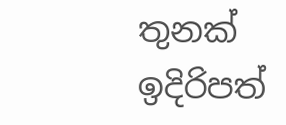තුනක් ඉදිරිපත්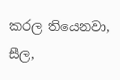කරල තියෙනවා, සීල,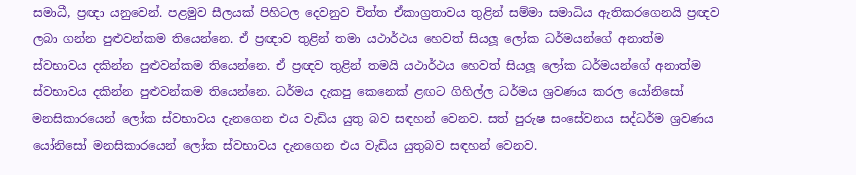සමාධී, ප්‍රඥා යනුවෙන්. පළමුව සීලයක් පිහිටල දෙවනුව චිත්ත ඒකාග්‍රතාවය තුළින් සම්මා සමාධිය ඇතිකරගෙනයි ප්‍රඥව ලබා ගන්න පුළුවන්කම තියෙන්නෙ. ඒ ප්‍රඥාව තුළින් තමා යථාර්ථය හෙවත් සියලූ ලෝක ධර්මයන්ගේ අනාත්ම ස්වභාවය දකින්න පුළුවන්කම තියෙන්නෙ. ඒ ප්‍රඥව තුළින් තමයි යථාර්ථය හෙවත් සියලූ ලෝක ධර්මයන්ගේ අනාත්ම ස්වභාවය දකින්න පුළුවන්කම තියෙන්නෙ. ධර්මය දැකපු කෙනෙක් ළඟට ගිහිල්ල ධර්මය ශ්‍රවණය කරල යෝනිසෝ මනසිකාරයෙන් ලෝක ස්වභාවය දැනගෙන එය වැඩිය යුතු බව සඳහන් වෙනව. සත් පුරුෂ සංසේවනය සද්ධර්ම ශ්‍රවණය යෝනිසෝ මනසිකාරයෙන් ලෝක ස්වභාවය දැනගෙන එය වැඩිය යුතුබව සඳහන් වෙනව.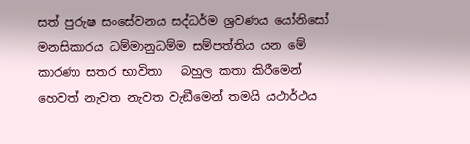සත් පුරුෂ සංසේවනය සද්ධර්ම ශ්‍රවණය යෝනිසෝ මනසිකාරය ධම්මානුධම්ම සම්පත්තිය යන මේ කාරණා සතර භාවිතා   බහුල කතා කිරීමෙන් හෙවත් නැවත නැවත වැඞීමෙන් තමයි යථාර්ථය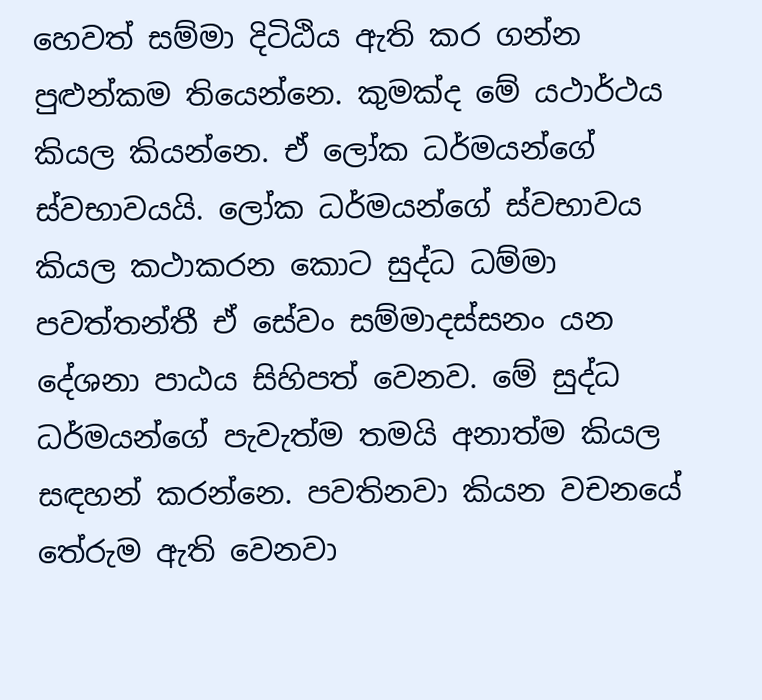හෙවත් සම්මා දිටිඨිය ඇති කර ගන්න පුළුන්කම තියෙන්නෙ. කුමක්ද මේ යථාර්ථය කියල කියන්නෙ. ඒ ලෝක ධර්මයන්ගේ ස්වභාවයයි. ලෝක ධර්මයන්ගේ ස්වභාවය කියල කථාකරන කොට සුද්ධ ධම්මා පවත්තන්තී ඒ සේවං සම්මාදස්සනං යන දේශනා පාඨය සිහිපත් වෙනව. මේ සුද්ධ ධර්මයන්ගේ පැවැත්ම තමයි අනාත්ම කියල සඳහන් කරන්නෙ. පවතිනවා කියන වචනයේ තේරුම ඇති වෙනවා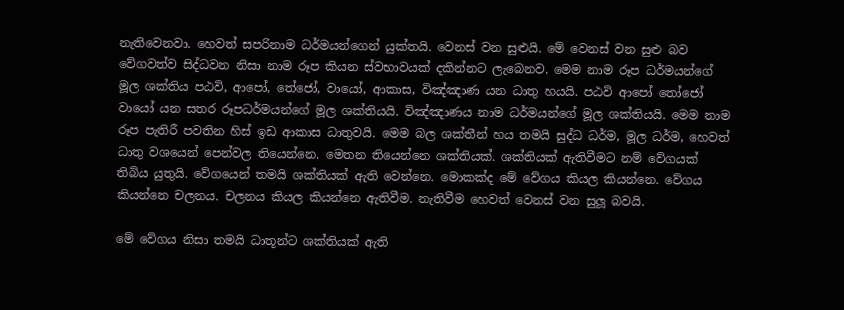නැතිවෙනවා. හෙවත් සපරිනාම ධර්මයන්ගෙන් යුක්තයි. වෙනස් වන සුළුයි. මේ වෙනස් වන සුළු බව වේගවත්ව සිද්ධවන නිසා නාම රූප කියන ස්වභාවයක් දකින්නට ලැබෙනව. මෙම නාම රූප ධර්මයන්ගේ මූල ශක්තිය පඨවි, ආපෝ, තේජෝ, වායෝ, ආකාස, විඤ්ඤාණ යන ධාතු හයයි. පඨවි ආපෝ තෝජෝ වායෝ යන සතර රූපධර්මයන්ගේ මූල ශක්තියයි. විඤ්ඤාණය නාම ධර්මයන්ගේ මූල ශක්තියයි. මෙම නාම රූප පැතිරී පවතින හිස් ඉඩ ආකාස ධාතුවයි. මෙම බල ශක්තීන් හය තමයි සුද්ධ ධර්ම, මූල ධර්ම, හෙවත් ධාතු වශයෙන් පෙන්වල තියෙන්නෙ. මෙතන තියෙන්නෙ ශක්තියක්. ශක්තියක් ඇතිවීමට නම් වේගයක් තිබිය යුතුයි. වේගයෙන් තමයි ශක්තියක් ඇති වෙන්නෙ. මොකක්ද මේ වේගය කියල කියන්නෙ. වේගය කියන්නෙ චලනය. චලනය කියල කියන්නෙ ඇතිවීම. නැතිවීම හෙවත් වෙනස් වන සුලූ බවයි.

මේ වේගය නිසා තමයි ධාතූන්ට ශක්තියක් ඇති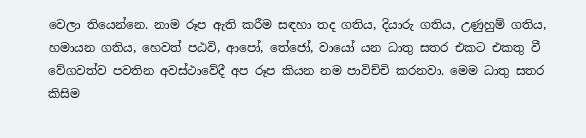වෙලා තියෙන්නෙ. නාම රූප ඇති කරීම සඳහා තද ගතිය, දියාරු ගතිය, උණුහුම් ගතිය, හමායන ගතිය, හෙවත් පඨවි, ආපෝ, තේජෝ, වායෝ යන ධාතු සතර එකට එකතු වී වේගවත්ව පවතින අවස්ථාවේදී අප රූප කියන නම පාවිච්චි කරනවා. මෙම ධාතු සතර කිසිම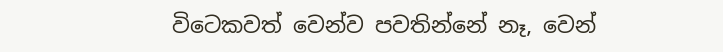විටෙකවත් වෙන්ව පවතින්නේ නෑ, වෙන්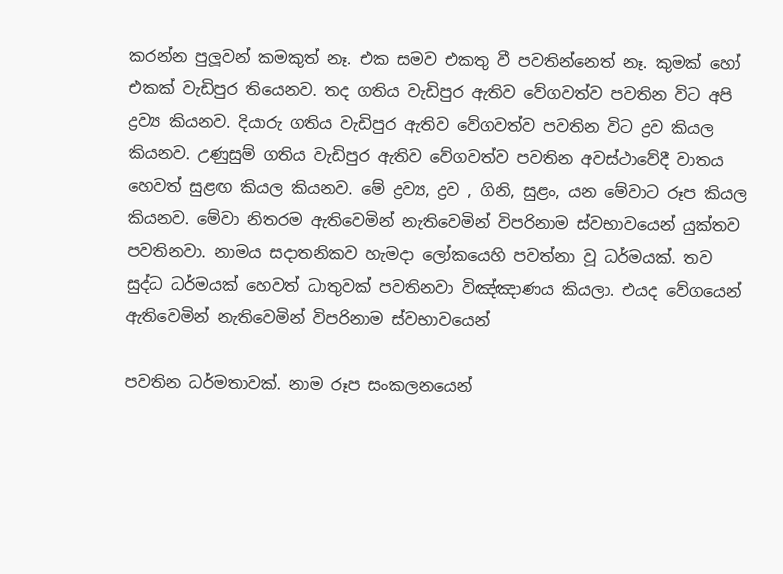කරන්න පුලූවන් කමකුත් නෑ. එක සමව එකතු වී පවතින්නෙත් නෑ. කුමක් හෝ එකක් වැඩිපුර තියෙනව. තද ගතිය වැඩිපුර ඇතිව වේගවත්ව පවතින විට අපි ද්‍රව්‍ය කියනව. දියාරු ගතිය වැඩිපුර ඇතිව වේගවත්ව පවතින විට ද්‍රව කියල කියනව. උණුසුම් ගතිය වැඩිපුර ඇතිව වේගවත්ව පවතින අවස්ථාවේදී වාතය හෙවත් සුළඟ කියල කියනව. මේ ද්‍රව්‍ය, ද්‍රව , ගිනි, සුළං, යන මේවාට රූප කියල කියනව. මේවා නිතරම ඇතිවෙමින් නැතිවෙමින් විපරිනාම ස්වභාවයෙන් යුක්තව පවතිනවා. නාමය සදාතනිකව හැමදා ලෝකයෙහි පවත්නා වූ ධර්මයක්. තව සුද්ධ ධර්මයක් හෙවත් ධාතුවක් පවතිනවා විඤ්ඤාණය කියලා. එයද වේගයෙන් ඇතිවෙමින් නැතිවෙමින් විපරිනාම ස්වභාවයෙන්

පවතින ධර්මතාවක්. නාම රූප සංකලනයෙන්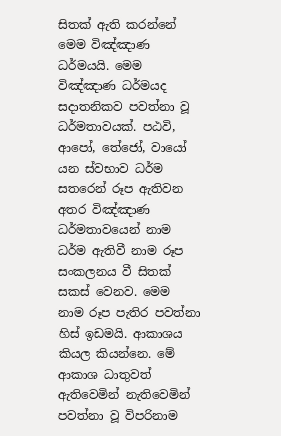සිතක් ඇති කරන්නේ මෙම විඤ්ඤාණ ධර්මයයි. මෙම විඤ්ඤාණ ධර්මයද සදාතනිකව පවත්නා වූ ධර්මතාවයක්. පඨවි, ආපෝ, තේජෝ, වායෝ යන ස්වභාව ධර්ම සතරෙන් රූප ඇතිවන අතර විඤ්ඤාණ ධර්මතාවයෙන් නාම ධර්ම ඇතිවී නාම රූප සංකලනය වී සිතක් සකස් වෙනව. මෙම නාම රූප පැතිර පවත්නා හිස් ඉඩමයි. ආකාශය කියල කියන්නෙ. මේ ආකාශ ධාතුවත් ඇතිවෙමින් නැතිවෙමින් පවත්නා වූ විපරිනාම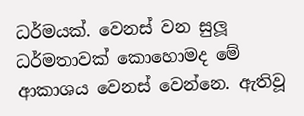ධර්මයක්. වෙනස් වන සුලූ ධර්මතාවක් කොහොමද මේ ආකාශය වෙනස් වෙන්නෙ. ඇතිවූ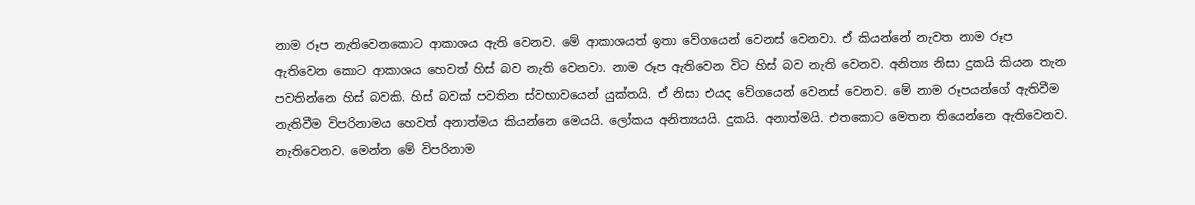නාම රූප නැතිවෙනකොට ආකාශය ඇති වෙනව. මේ ආකාශයත් ඉතා වේගයෙන් වෙනස් වෙනවා. ඒ කියන්නේ නැවත නාම රූප ඇතිවෙන කොට ආකාශය හෙවත් හිස් බව නැති වෙනවා. නාම රූප ඇතිවෙන විට හිස් බව නැති වෙනව. අනිත්‍ය නිසා දුකයි කියන තැන පවතින්නෙ හිස් බවකි. හිස් බවක් පවතින ස්වභාවයෙන් යුක්තයි. ඒ නිසා එයද වේගයෙන් වෙනස් වෙනව. මේ නාම රූපයන්ගේ ඇතිවීම නැතිවීම විපරිනාමය හෙවත් අනාත්මය කියන්නෙ මෙයයි. ලෝකය අනිත්‍යයයි. දුකයි. අනාත්මයි. එතකොට මෙතන තියෙන්නෙ ඇතිවෙනව. නැතිවෙනව. මෙන්න මේ විපරිනාම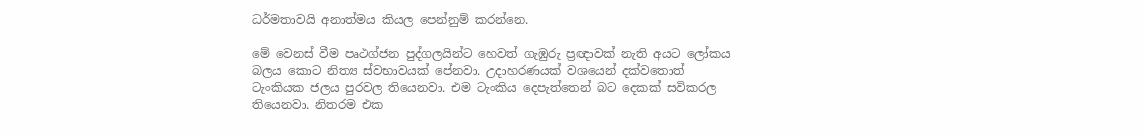ධර්මතාවයි අනාත්මය කියල පෙන්නුම් කරන්නෙ.

මේ වෙනස් වීම පෘථග්ජන පුද්ගලයින්ට හෙවත් ගැඹුරු ප්‍රඥාවක් නැති අයට ලෝකය බලය කොට නිත්‍ය ස්වභාවයක් පේනවා. උදාහරණයක් වශයෙන් දක්වතොත් ටැංකියක ජලය පුරවල තියෙනවා. එම ටැංකිය දෙපැත්තෙන් බට දෙකක් සවිකරල තියෙනවා. නිතරම එක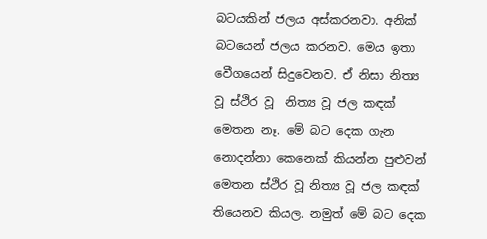බටයකින් ජලය අස්කරනවා. අනික් බටයෙන් ජලය කරනව. මෙය ඉතා වෙීගයෙන් සිදුවෙනව. ඒ නිසා නිත්‍ය වූ ස්ථිර වූ  නිත්‍ය වූ ජල කඳක් මෙතන නෑ. මේ බට දෙක ගැන නොදන්නා කෙනෙක් කියන්න පුළුවන් මෙතන ස්ථිර වූ නිත්‍ය වූ ජල කඳක් තියෙනව කියල. නමුත් මේ බට දෙක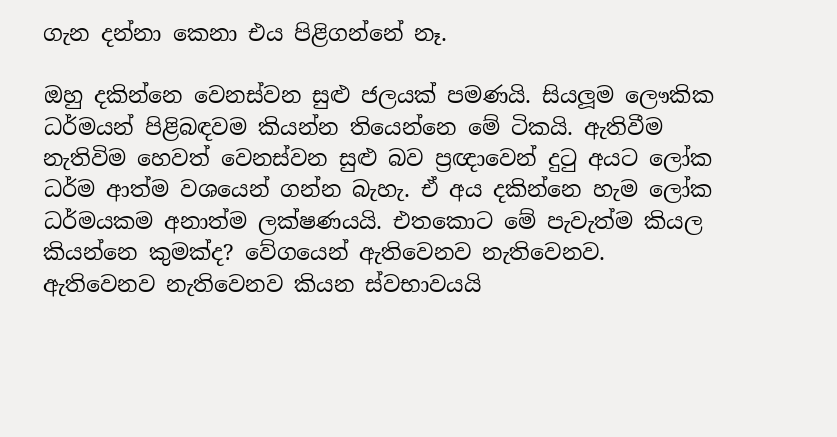ගැන දන්නා කෙනා එය පිළිගන්නේ නෑ.

ඔහු දකින්නෙ වෙනස්වන සුළු ජලයක් පමණයි. සියලූම ලෞකික ධර්මයන් පිළිබඳවම කියන්න තියෙන්නෙ මේ ටිකයි. ඇතිවීම නැතිවිම හෙවත් වෙනස්වන සුළු බව ප්‍රඥාවෙන් දුටු අයට ලෝක ධර්ම ආත්ම වශයෙන් ගන්න බැහැ. ඒ අය දකින්නෙ හැම ලෝක ධර්මයකම අනාත්ම ලක්ෂණයයි. එතකොට මේ පැවැත්ම කියල කියන්නෙ කුමක්ද? වේගයෙන් ඇතිවෙනව නැතිවෙනව. ඇතිවෙනව නැතිවෙනව කියන ස්වභාවයයි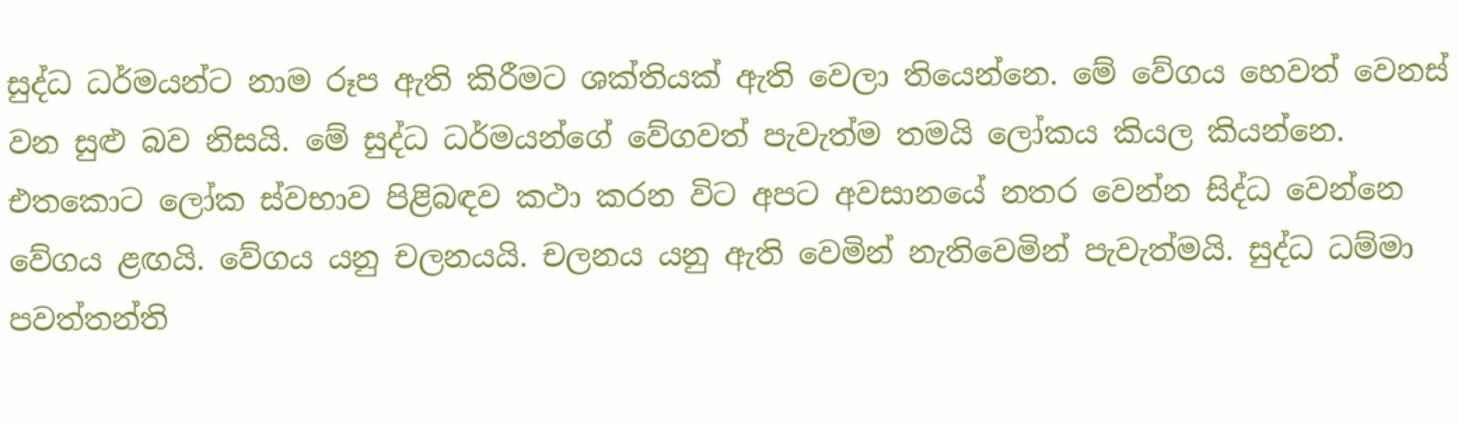සුද්ධ ධර්මයන්ට නාම රූප ඇති කිරීමට ශක්තියක් ඇති වෙලා තියෙන්නෙ. මේ වේගය හෙවත් වෙනස් වන සුළු බව නිසයි. මේ සුද්ධ ධර්මයන්ගේ වේගවත් පැවැත්ම තමයි ලෝකය කියල කියන්නෙ. එතකොට ලෝක ස්වභාව පිළිබඳව කථා කරන විට අපට අවසානයේ නතර වෙන්න සිද්ධ වෙන්නෙ වේගය ළඟයි. වේගය යනු චලනයයි. චලනය යනු ඇති වෙමින් නැතිවෙමින් පැවැත්මයි. සුද්ධ ධම්මා පවත්තන්ති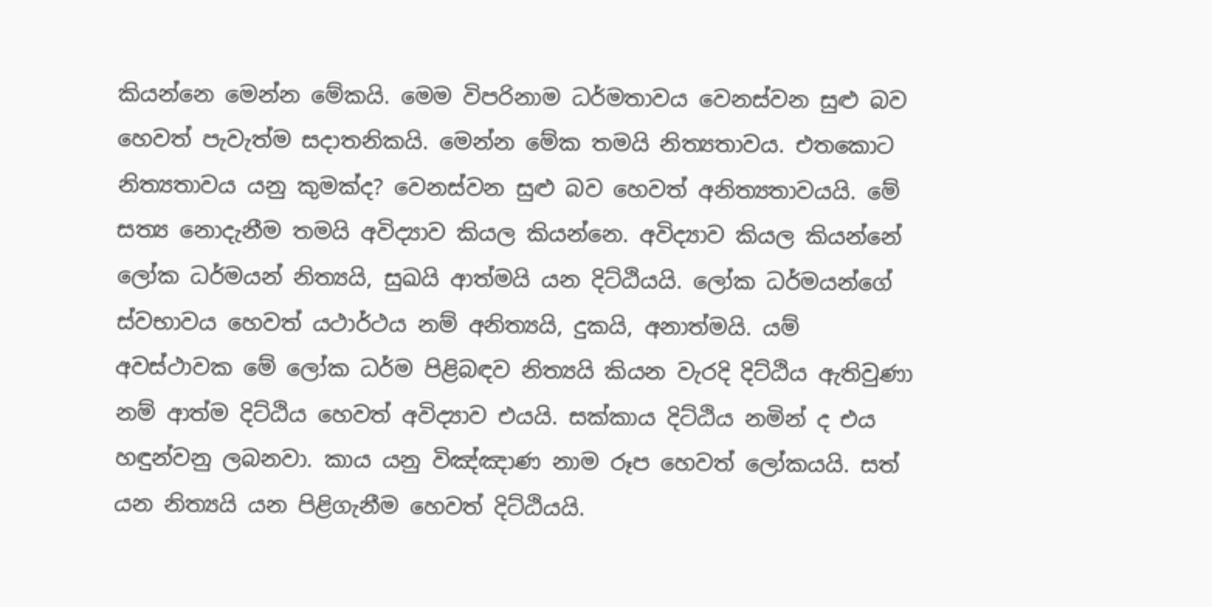කියන්නෙ මෙන්න මේකයි. මෙම විපරිනාම ධර්මතාවය වෙනස්වන සුළු බව හෙවත් පැවැත්ම සදාතනිකයි. මෙන්න මේක තමයි නිත්‍යතාවය. එතකොට නිත්‍යතාවය යනු කුමක්ද? වෙනස්වන සුළු බව හෙවත් අනිත්‍යතාවයයි. මේ සත්‍ය නොදැනීම තමයි අවිද්‍යාව කියල කියන්නෙ. අවිද්‍යාව කියල කියන්නේ ලෝක ධර්මයන් නිත්‍යයි, සුඛයි ආත්මයි යන දිට්ඨියයි. ලෝක ධර්මයන්ගේ ස්වභාවය හෙවත් යථාර්ථය නම් අනිත්‍යයි, දුකයි, අනාත්මයි. යම් අවස්ථාවක මේ ලෝක ධර්ම පිළිබඳව නිත්‍යයි කියන වැරදි දිට්ඨිය ඇතිවුණා නම් ආත්ම දිට්ඨිය හෙවත් අවිද්‍යාව එයයි. සක්කාය දිට්ඨිය නමින් ද එය හඳුන්වනු ලබනවා. කාය යනු විඤ්ඤාණ නාම රූප හෙවත් ලෝකයයි. සත් යන නිත්‍යයි යන පිළිගැනීම හෙවත් දිට්ඨියයි.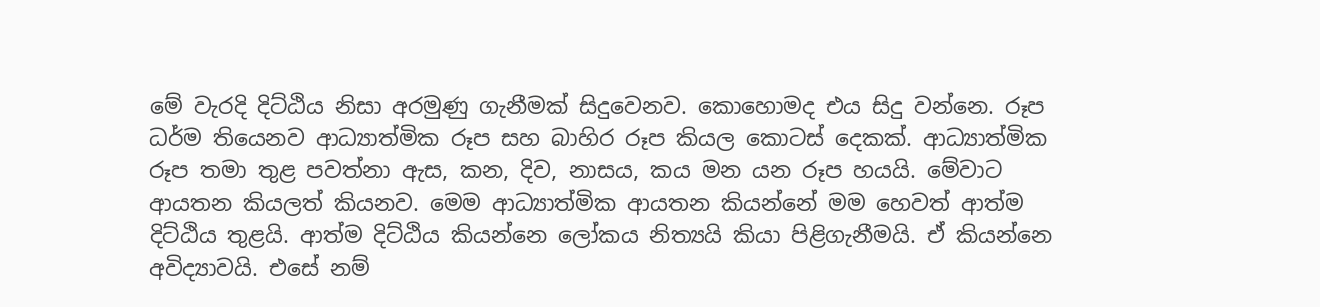මේ වැරදි දිට්ඨිය නිසා අරමුණු ගැනීමක් සිදුවෙනව. කොහොමද එය සිදු වන්නෙ. රූප ධර්ම තියෙනව ආධ්‍යාත්මික රූප සහ බාහිර රූප කියල කොටස් දෙකක්. ආධ්‍යාත්මික රූප තමා තුළ පවත්නා ඇස, කන, දිව, නාසය, කය මන යන රූප හයයි. මේවාට ආයතන කියලත් කියනව. මෙම ආධ්‍යාත්මික ආයතන කියන්නේ මම හෙවත් ආත්ම දිට්ඨිය තුළයි. ආත්ම දිට්ඨිය කියන්නෙ ලෝකය නිත්‍යයි කියා පිළිගැනීමයි. ඒ කියන්නෙ අවිද්‍යාවයි. එසේ නම්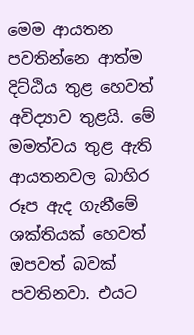මෙම ආයතන පවතින්නෙ ආත්ම දිට්ඨිය තුළ හෙවත් අවිද්‍යාව තුළයි. මේ මමත්වය තුළ ඇති ආයතනවල බාහිර රූප ඇද ගැනීමේ ශක්තියක් හෙවත් ඔපවත් බවක් පවතිනවා. එයට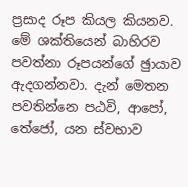ප්‍රසාද රූප කියල කියනව. මේ ශක්තියෙන් බාහිරව පවත්නා රූපයන්ගේ ඡුායාව ඇදගන්නවා. දැන් මෙතන පවතින්නෙ පඨවි, ආපෝ, තේජෝ, යන ස්වභාව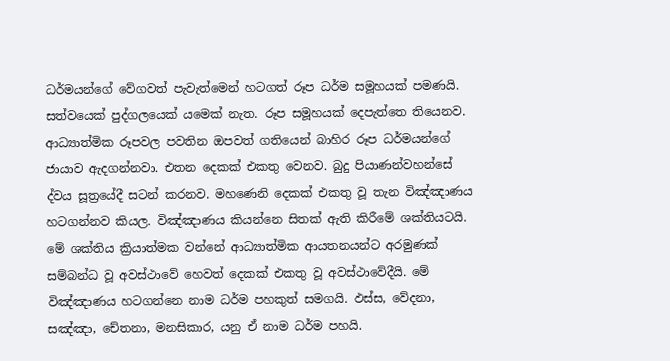ධර්මයන්ගේ වේගවත් පැවැත්මෙන් හටගත් රූප ධර්ම සමූහයක් පමණයි. සත්වයෙක් පුද්ගලයෙක් යමෙක් නැත. රූප සමූහයක් දෙපැත්තෙ තියෙනව. ආධ්‍යාත්මික රූපවල පවතින ඔපවත් ගතියෙන් බාහිර රූප ධර්මයන්ගේ ජායාව ඇදගන්නවා. එතන දෙකක් එකතු වෙනව. බුදු පියාණන්වහන්සේ ද්වය සූත්‍රයේදී සටන් කරනව. මහණෙනි දෙකක් එකතු වූ තැන විඤ්ඤාණය හටගන්නව කියල. විඤ්ඤාණය කියන්නෙ සිතක් ඇති කිරීමේ ශක්තියටයි. මේ ශක්තිය ක්‍රියාත්මක වන්නේ ආධ්‍යාත්මික ආයතනයන්ට අරමුණක් සම්බන්ධ වූ අවස්ථාවේ හෙවත් දෙකක් එකතු වූ අවස්ථාවේදීයි. මේ විඤ්ඤාණය හටගන්නෙ නාම ධර්ම පහකුත් සමගයි. ඵස්ස, වේදනා, සඤ්ඤා, චේතනා, මනසිකාර, යනු ඒ නාම ධර්ම පහයි.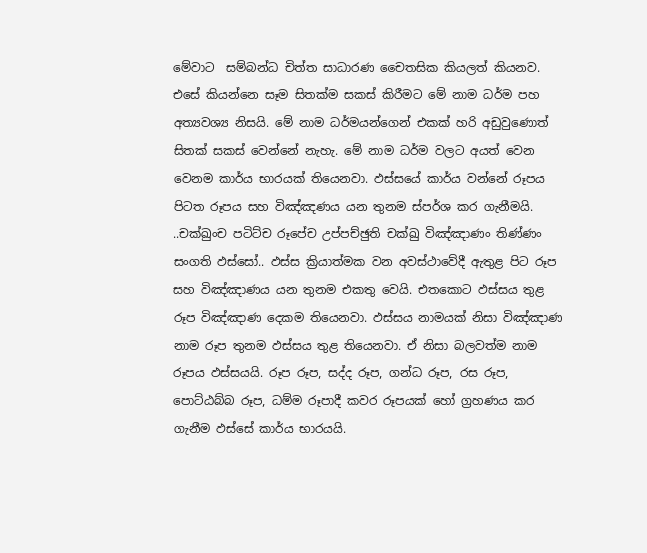මේවාට  සම්බන්ධ චිත්ත සාධාරණ චෛතසික කියලත් කියනව. එසේ කියන්නෙ සෑම සිතක්ම සකස් කිරීමට මේ නාම ධර්ම පහ අත්‍යවශ්‍ය නිසයි. මේ නාම ධර්මයන්ගෙන් එකක් හරි අඩුවුණොත් සිතක් සකස් වෙන්නේ නැහැ. මේ නාම ධර්ම වලට අයත් වෙන වෙනම කාර්ය භාරයක් තියෙනවා. ඵස්සයේ කාර්ය වන්නේ රූපය පිටත රූපය සහ විඤ්ඤණය යන තුනම ස්පර්ශ කර ගැනීමයි. ..චක්ඛුංච පටිට්ච රූපේච උප්පච්ඡුති චක්ඛු විඤ්ඤාණං තිණ්ණං සංගති ඵස්සෝ.. ඵස්ස ක්‍රියාත්මක වන අවස්ථාවේදී ඇතුළ පිට රූප සහ විඤ්ඤාණය යන තුනම එකතු වෙයි. එතකොට ඵස්සය තුළ රූප විඤ්ඤාණ දෙකම තියෙනවා. ඵස්සය නාමයක් නිසා විඤ්ඤාණ නාම රූප තුනම ඵස්සය තුළ තියෙනවා. ඒ නිසා බලවත්ම නාම රූපය ඵස්සයයි. රූප රූප, සද්ද රූප, ගන්ධ රූප, රස රූප, පොට්ඨබ්බ රූප, ධම්ම රූපාදී කවර රූපයක් හෝ ග්‍රහණය කර ගැනීම ඵස්සේ කාර්ය භාරයයි.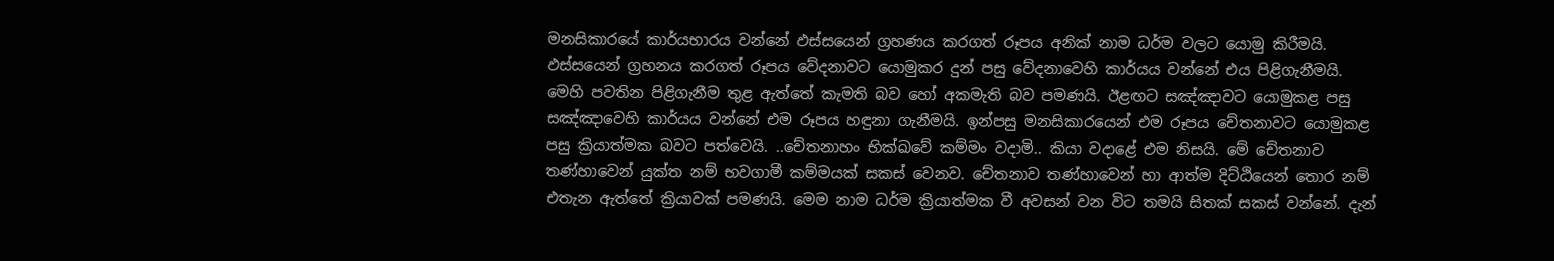මනසිකාරයේ කාර්යභාරය වන්නේ ඵස්සයෙන් ග්‍රහණය කරගත් රූපය අනික් නාම ධර්ම වලට යොමු කිරීමයි. ඵස්සයෙන් ග්‍රහනය කරගත් රූපය වේදනාවට යොමුකර දුන් පසු වේදනාවෙහි කාර්යය වන්නේ එය පිළිගැනීමයි. මෙහි පවතින පිළිගැනීම තුළ ඇත්තේ කැමති බව හෝ අකමැති බව පමණයි. ඊළඟට සඤ්ඤාවට යොමුකළ පසු සඤ්ඤාවෙහි කාර්යය වන්නේ එම රූපය හඳුනා ගැනීමයි. ඉන්පසු මනසිකාරයෙන් එම රූපය චේතනාවට යොමුකළ පසු ක්‍රියාත්මක බවට පත්වෙයි. ..චේතනාහං භික්ඛවේ කම්මං වදාමි.. කියා වදාළේ එම නිසයි. මේ චේතනාව තණ්හාවෙන් යුක්ත නම් භවගාමී කම්මයක් සකස් වෙනව. චේතනාව තණ්හාවෙන් හා ආත්ම දිට්ඨියෙන් තොර නම් එතැන ඇත්තේ ක්‍රියාවක් පමණයි. මෙම නාම ධර්ම ක්‍රියාත්මක වී අවසන් වන විට තමයි සිතක් සකස් වන්නේ. දැන්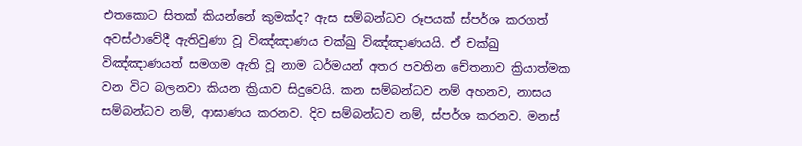එතකොට සිතක් කියන්නේ කුමක්ද? ඇස සම්බන්ධව රූපයක් ස්පර්ශ කරගත් අවස්ථාවේදී ඇතිවුණා වූ විඤ්ඤාණය චක්ඛු විඤ්ඤාණයයි. ඒ චක්ඛු විඤ්ඤාණයත් සමගම ඇති වූ නාම ධර්මයන් අතර පවතින චේතනාව ක්‍රියාත්මක වන විට බලනවා කියන ක්‍රියාව සිදුවෙයි. කන සම්බන්ධව නම් අහනව, නාසය සම්බන්ධව නම්, ආඝාණය කරනව. දිව සම්බන්ධව නම්, ස්පර්ශ කරනව. මනස්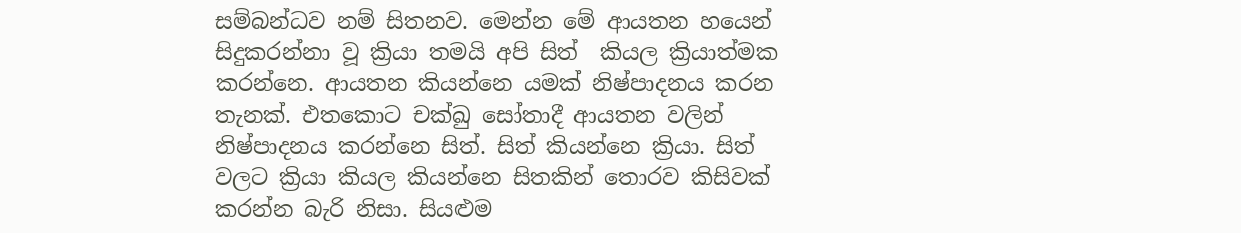සම්බන්ධව නම් සිතනව. මෙන්න මේ ආයතන හයෙන් සිදුකරන්නා වූ ක්‍රියා තමයි අපි සිත්  කියල ක්‍රියාත්මක කරන්නෙ. ආයතන කියන්නෙ යමක් නිෂ්පාදනය කරන තැනක්. එතකොට චක්ඛු සෝතාදී ආයතන වලින් නිෂ්පාදනය කරන්නෙ සිත්. සිත් කියන්නෙ ක්‍රියා. සිත් වලට ක්‍රියා කියල කියන්නෙ සිතකින් තොරව කිසිවක් කරන්න බැරි නිසා. සියළුම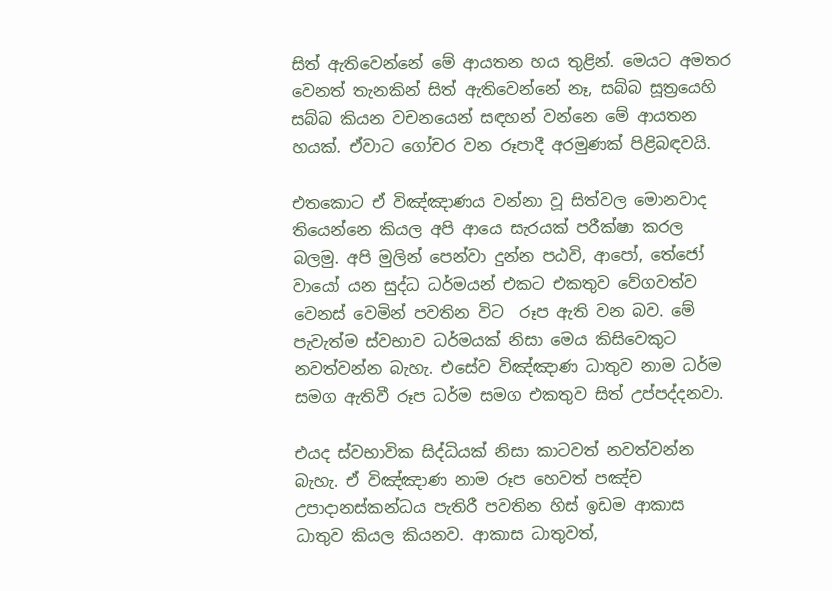සිත් ඇතිවෙන්නේ මේ ආයතන හය තුළින්. මෙයට අමතර වෙනත් තැනකින් සිත් ඇතිවෙන්නේ නෑ, සබ්බ සූත්‍රයෙහි සබ්බ කියන වචනයෙන් සඳහන් වන්නෙ මේ ආයතන හයක්. ඒවාට ගෝචර වන රූපාදී අරමුණක් පිළිබඳවයි.

එතකොට ඒ විඤ්ඤාණය වන්නා වූ සිත්වල මොනවාද තියෙන්නෙ කියල අපි ආයෙ සැරයක් පරීක්ෂා කරල බලමු. අපි මුලින් පෙන්වා දුන්න පඨවි, ආපෝ, තේජෝ වායෝ යන සුද්ධ ධර්මයන් එකට එකතුව වේගවත්ව වෙනස් වෙමින් පවතින විට  රූප ඇති වන බව. මේ පැවැත්ම ස්වභාව ධර්මයක් නිසා මෙය කිසිවෙකුට නවත්වන්න බැහැ. එසේව විඤ්ඤාණ ධාතුව නාම ධර්ම සමග ඇතිවී රූප ධර්ම සමග එකතුව සිත් උප්පද්දනවා.

එයද ස්වභාවික සිද්ධියක් නිසා කාටවත් නවත්වන්න බැහැ. ඒ විඤ්ඤාණ නාම රූප හෙවත් පඤ්ච උපාදානස්කන්ධය පැතිරී පවතින හිස් ඉඩම ආකාස ධාතුව කියල කියනව. ආකාස ධාතුවත්,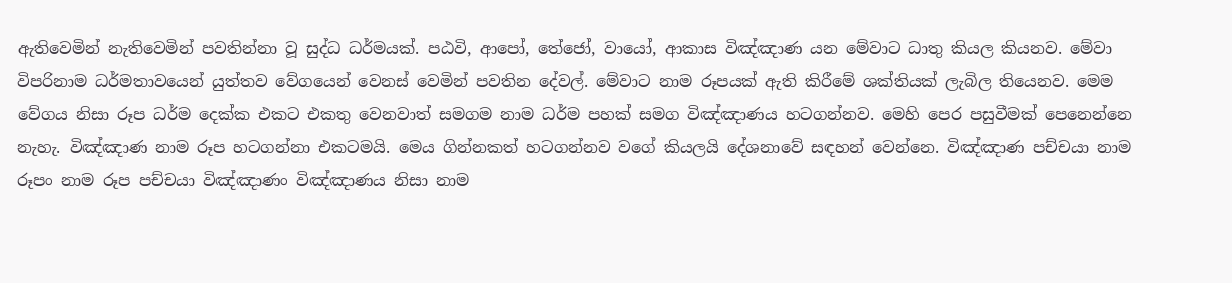ඇතිවෙමින් නැතිවෙමින් පවතින්නා වූ සුද්ධ ධර්මයක්. පඨවි, ආපෝ, තේජෝ, වායෝ, ආකාස විඤ්ඤාණ යන මේවාට ධාතු කියල කියනව. මේවා විපරිනාම ධර්මතාවයෙන් යුත්තව වේගයෙන් වෙනස් වෙමින් පවතින දේවල්. මේවාට නාම රූපයක් ඇති කිරීමේ ශක්තියක් ලැබිල තියෙනව. මෙම වේගය නිසා රූප ධර්ම දෙක්ක එකට එකතු වෙනවාත් සමගම නාම ධර්ම පහක් සමග විඤ්ඤාණය හටගන්නව. මෙහි පෙර පසුවීමක් පෙනෙන්නෙ නැහැ. විඤ්ඤාණ නාම රූප හටගන්නා එකටමයි. මෙය ගින්නකත් හටගන්නව වගේ කියලයි දේශනාවේ සඳහන් වෙන්නෙ. විඤ්ඤාණ පච්චයා නාම රූපං නාම රූප පච්චයා විඤ්ඤාණං විඤ්ඤාණය නිසා නාම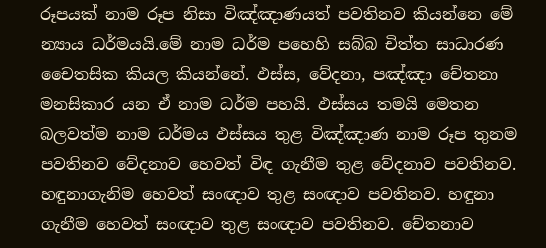රූපයක් නාම රූප නිසා විඤ්ඤාණයත් පවතිනව කියන්නෙ මේ න්‍යාය ධර්මයයි.මේ නාම ධර්ම පහෙහි සබ්බ චිත්ත සාධාරණ චෛතසික කියල කියන්නේ. ඵස්ස, වේදනා, පඤ්ඤා චේතනා මනසිකාර යන ඒ නාම ධර්ම පහයි. ඵස්සය තමයි මෙතන බලවත්ම නාම ධර්මය ඵස්සය තුළ විඤ්ඤාණ නාම රූප තුනම පවතිනව වේදනාව හෙවත් විඳ ගැනීම තුළ වේදනාව පවතිනව. හඳුනාගැනිම හෙවත් සංඥාව තුළ සංඥාව පවතිනව. හඳුනා ගැනීම හෙවත් සංඥාව තුළ සංඥාව පවතිනව. චේතනාව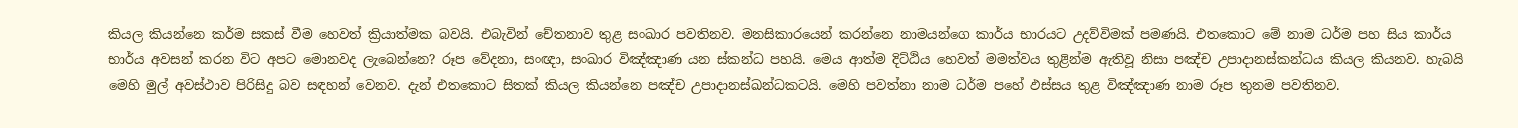කියල කියන්නෙ කර්ම සකස් වීම හෙවත් ක්‍රියාත්මක බවයි. එබැවින් චේතනාව තුළ සංඛාර පවතිනව. මනසිකාරයෙන් කරන්නෙ නාමයන්ගෙ කාර්ය භාරයට උදව්විමක් පමණයි. එතකොට මේ නාම ධර්ම පහ සිය කාර්ය භාර්ය අවසන් කරන විට අපට මොනවද ලැබෙන්නෙ? රූප වේදනා, සංඥා, සංඛාර විඤ්ඤාණ යන ස්කන්ධ පහයි. මෙය ආත්ම දිට්ඨිය හෙවත් මමත්වය තුළින්ම ඇතිවූ නිසා පඤ්ච උපාදානස්කන්ධය කියල කියනව. හැබයි මෙහි මුල් අවස්ථාව පිරිසිදු බව සඳහන් වෙනව. දැන් එතකොට සිතක් කියල කියන්නෙ පඤ්ච උපාදානස්ඛන්ධකටයි. මෙහි පවත්නා නාම ධර්ම පහේ ඵස්සය තුළ විඤ්ඤාණ නාම රූප තුනම පවතිනව.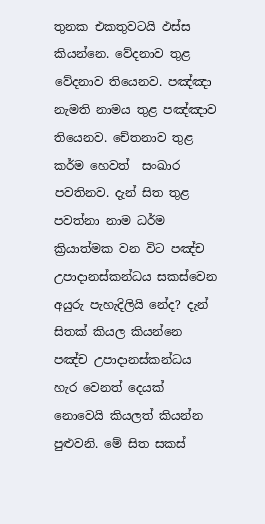තුනක එකතුවටයි ඵස්ස කියන්නෙ. වේදනාව තුළ වේදනාව තියෙනව. පඤ්ඤා නැමති නාමය තුළ පඤ්ඤාව තියෙනව. චේතනාව තුළ කර්ම හෙවත්  සංඛාර පවතිනව. දැන් සිත තුළ පවත්නා නාම ධර්ම ක්‍රියාත්මක වන විට පඤ්ච උපාදානස්කන්ධය සකස්වෙන අයුරු පැහැදිලියි නේද? දැන් සිතක් කියල කියන්නෙ පඤ්ච උපාදානස්කන්ධය හැර වෙනත් දෙයක් නොවෙයි කියලත් කියන්න පුළුවනි. මේ සිත සකස්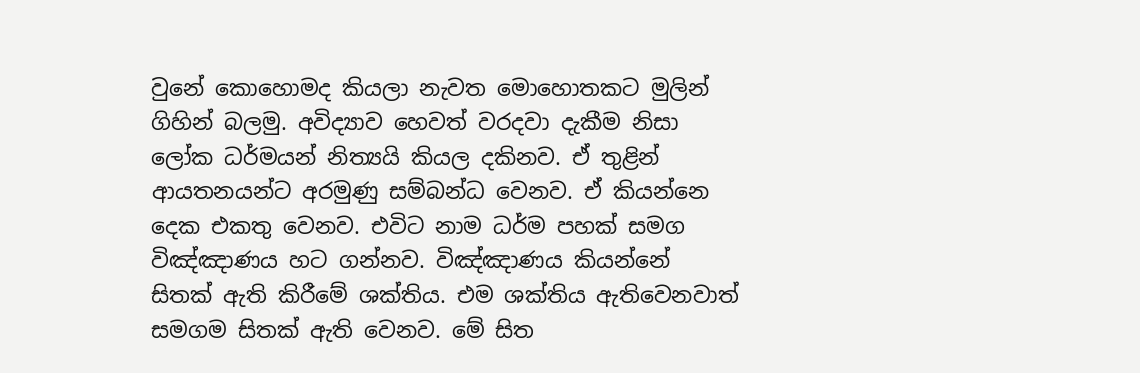වුනේ කොහොමද කියලා නැවත මොහොතකට මුලින් ගිහින් බලමු. අවිද්‍යාව හෙවත් වරදවා දැකීම නිසා ලෝක ධර්මයන් නිත්‍යයි කියල දකිනව. ඒ තුළින් ආයතනයන්ට අරමුණු සම්බන්ධ වෙනව. ඒ කියන්නෙ දෙක එකතු වෙනව. එවිට නාම ධර්ම පහක් සමග විඤ්ඤාණය හට ගන්නව. විඤ්ඤාණය කියන්නේ සිතක් ඇති කිරීමේ ශක්තිය. එම ශක්තිය ඇතිවෙනවාත් සමගම සිතක් ඇති වෙනව. මේ සිත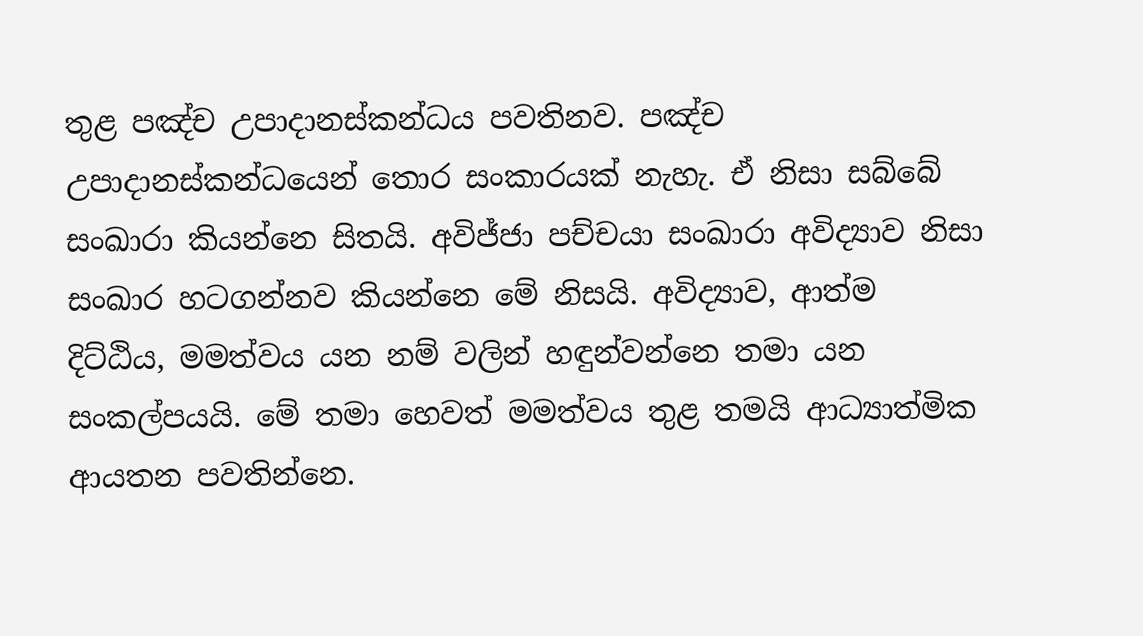තුළ පඤ්ච උපාදානස්කන්ධය පවතිනව. පඤ්ච උපාදානස්කන්ධයෙන් තොර සංකාරයක් නැහැ. ඒ නිසා සබ්බේ සංඛාරා කියන්නෙ සිතයි. අවිජ්ජා පච්චයා සංඛාරා අවිද්‍යාව නිසා සංඛාර හටගන්නව කියන්නෙ මේ නිසයි. අවිද්‍යාව, ආත්ම දිට්ඨිය, මමත්වය යන නම් වලින් හඳුන්වන්නෙ තමා යන සංකල්පයයි. මේ තමා හෙවත් මමත්වය තුළ තමයි ආධ්‍යාත්මික ආයතන පවතින්නෙ.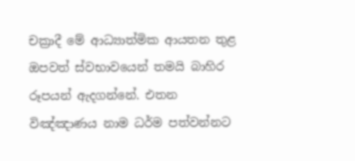චක්‍රාදී මේ ආධ්‍යාත්මික ආයතන තුළ ඔපවත් ස්වභාවයෙන් තමයි බාහිර රූපයන් ඇදගන්නේ. එතන විඤ්ඤාණය නාම ධර්ම පත්වන්නට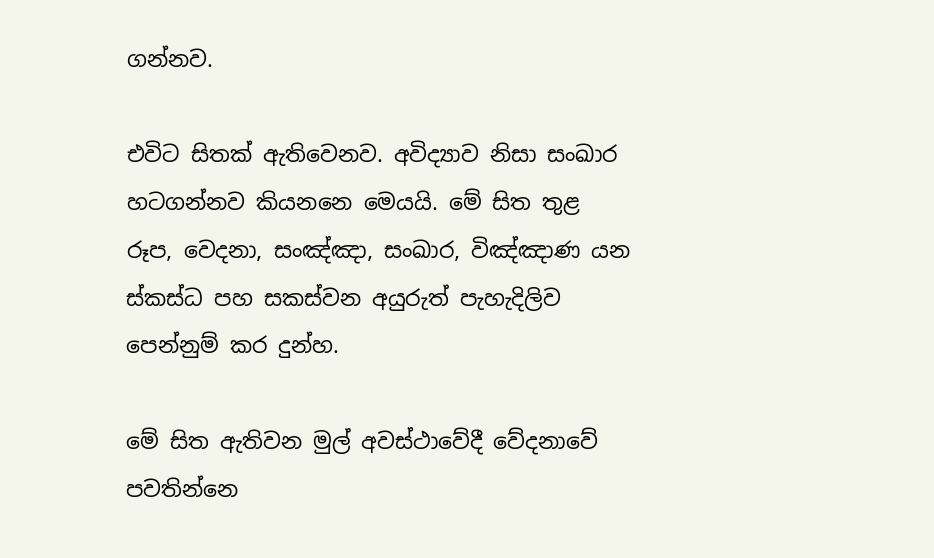ගන්නව.

එවිට සිතක් ඇතිවෙනව. අවිද්‍යාව නිසා සංඛාර හටගන්නව කියනනෙ මෙයයි. මේ සිත තුළ රූප, වෙදනා, සංඤ්ඤා, සංඛාර, විඤ්ඤාණ යන ස්කස්ධ පහ සකස්වන අයුරුත් පැහැදිලිව පෙන්නුම් කර දුන්හ.

මේ සිත ඇතිවන මුල් අවස්ථාවේදී වේදනාවේ පවතින්නෙ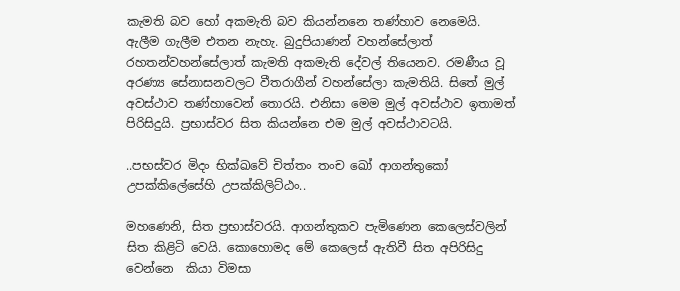කැමති බව හෝ අකමැති බව කියන්නනෙ තණ්හාව නෙමෙයි. ඇලීම ගැලීම එතන නැහැ. බුදුපියාණන් වහන්සේලාත් රහතන්වහන්සේලාත් කැමති අකමැති දේවල් තියෙනව. රමණීය වූ අරණ්‍ය සේනාසනවලට වීතරාගීන් වහන්සේලා කැමතියි. සිතේ මුල් අවස්ථාව තණ්හාවෙන් තොරයි. එනිසා මෙම මුල් අවස්ථාව ඉතාමත් පිරිසිදුයි. ප්‍රභාස්වර සිත කියන්නෙ එම මුල් අවස්ථාවටයි.

..පභස්වර මිදං භික්ඛවේ චිත්තං තංච ඛෝ ආගන්තුකෝ උපක්කිලේසේහි උපක්කිලිට්ඨං..

මහණෙනි, සිත ප්‍රභාස්වරයි. ආගන්තුකව පැමිණෙන කෙලෙස්වලින් සිත කිළිටි වෙයි. කොහොමද මේ කෙලෙස් ඇතිවී සිත අපිරිසිදු වෙන්නෙ  කියා විමසා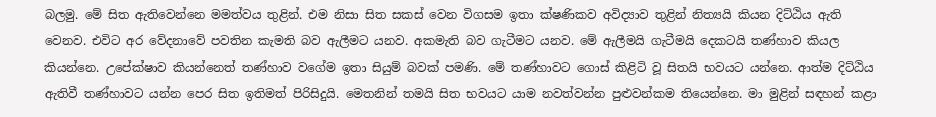බලමු. මේ සිත ඇතිවෙන්නෙ මමත්වය තුළින්. එම නිසා සිත සකස් වෙන විගසම ඉතා ක්ෂණිකව අවිද්‍යාව තුළින් නිත්‍යයි කියන දිට්ඨිය ඇති වෙනව. එවිට අර වේදනාවේ පවතින කැමති බව ඇලීමට යනව. අකමැති බව ගැටීමට යනව. මේ ඇලීමයි ගැටීමයි දෙකටයි තණ්හාව කියල කියන්නෙ. උපේක්ෂාව කියන්නෙත් තණ්හාව වගේම ඉතා සියුම් බවක් පමණි. මේ තණ්හාවට ගොස් කිළිටි වූ සිතයි භවයට යන්නෙ. ආත්ම දිට්ඨිය ඇතිවී තණ්හාවට යන්න පෙර සිත ඉතිමත් පිරිසිදුයි. මෙතනින් තමයි සිත භවයට යාම නවත්වන්න පුළුවන්කම තියෙන්නෙ. මා මුළින් සඳහන් කළා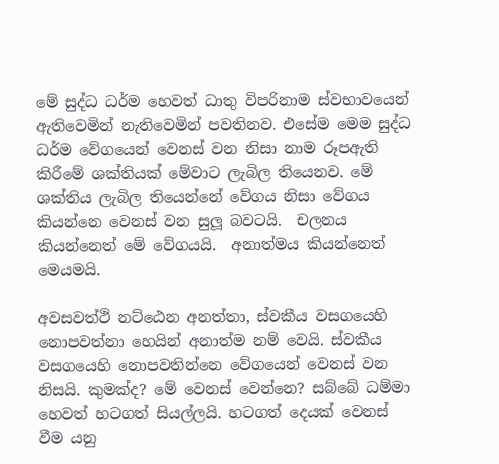මේ සුද්ධ ධර්ම හෙවත් ධාතු විපරිනාම ස්වභාවයෙන් ඇතිවෙමින් නැතිවෙමින් පවතිනව. එසේම මෙම සුද්ධ ධර්ම වේගයෙන් වෙනස් වන නිසා නාම රූපඇති කිරීමේ ශක්තියක් මේවාට ලැබිල තියෙනව. මේ ශක්තිය ලැබිල තියෙන්නේ වේගය නිසා වේගය කියන්නෙ වෙනස් වන සුලූ බවටයි.  චලනය කියන්නෙත් මේ වේගයයි.  අනාත්මය කියන්නෙත් මෙයමයි.

අවසවත්ථි නට්ඨෙන අනත්තා, ස්වකීය වසගයෙහි නොපවත්නා හෙයින් අනාත්ම නම් වෙයි. ස්වකීය වසගයෙහි නොපවතින්නෙ වේගයෙන් වෙනස් වන නිසයි. කුමක්ද? මේ වෙනස් වෙන්නෙ? සබ්බේ ධම්මා හෙවත් හටගත් සියල්ලයි. හටගත් දෙයක් වෙනස් වීම යනු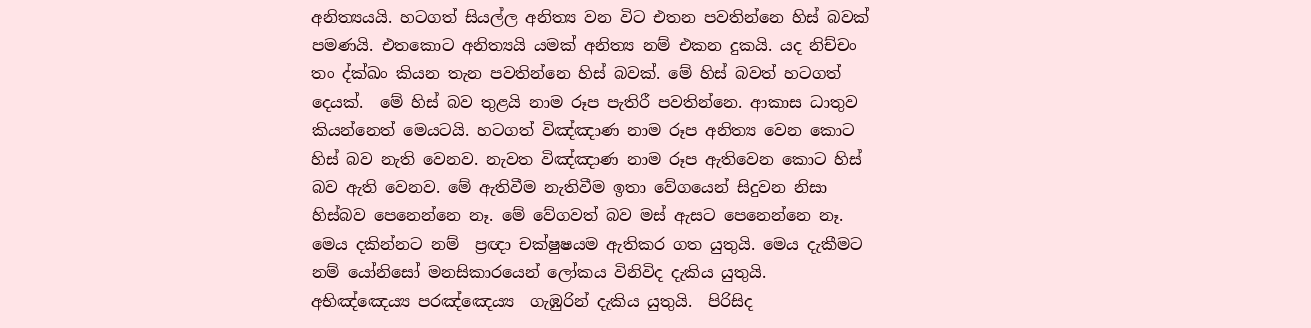අනිත්‍යයයි. හටගත් සියල්ල අනිත්‍ය වන විට එතන පවතින්නෙ හිස් බවක් පමණයි. එතකොට අනිත්‍යයි යමක් අනිත්‍ය නම් එකන දුකයි. යද නිච්චං තං ද්ක්ඛං කියන තැන පවතින්නෙ හිස් බවක්. මේ හිස් බවත් හටගත් දෙයක්.  මේ හිස් බව තුළයි නාම රූප පැතිරී පවතින්නෙ. ආකාස ධාතුව කියන්නෙත් මෙයටයි. හටගත් විඤ්ඤාණ නාම රූප අනිත්‍ය වෙන කොට හිස් බව නැති වෙනව. නැවත විඤ්ඤාණ නාම රූප ඇතිවෙන කොට හිස් බව ඇති වෙනව. මේ ඇතිවීම නැතිවීම ඉතා වේගයෙන් සිදුවන නිසා හිස්බව පෙනෙන්නෙ නෑ. මේ වේගවත් බව මස් ඇසට පෙනෙන්නෙ නෑ. මෙය දකින්නට නම්  ප්‍රඥා චක්ෂුෂයම ඇතිකර ගත යුතුයි. මෙය දැකීමට නම් යෝනිසෝ මනසිකාරයෙන් ලෝකය විනිවිද දැකිය යුතුයි. අභිඤ්ඤෙය්‍ය පරඤ්ඤෙය්‍ය  ගැඹුරින් දැකිය යුතුයි.  පිරිසිද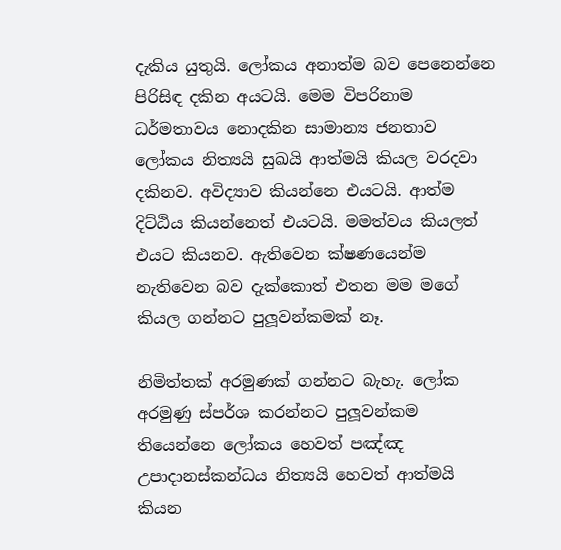දැකිය යුතුයි. ලෝකය අනාත්ම බව පෙනෙන්නෙ පිරිසිඳ දකින අයටයි. මෙම විපරිනාම ධර්මතාවය නොදකින සාමාන්‍ය ජනතාව ලෝකය නිත්‍යයි සුඛයි ආත්මයි කියල වරදවා දකිනව. අවිද්‍යාව කියන්නෙ එයටයි. ආත්ම දිට්ඨිය කියන්නෙත් එයටයි. මමත්වය කියලත් එයට කියනව. ඇතිවෙන ක්ෂණයෙන්ම නැතිවෙන බව දැක්කොත් එතන මම මගේ කියල ගන්නට පුලූවන්කමක් නෑ.

නිමිත්තක් අරමුණක් ගන්නට බැහැ. ලෝක අරමුණු ස්පර්ශ කරන්නට පුලූවන්කම තියෙන්නෙ ලෝකය හෙවත් පඤ්ඤ උපාදානස්කන්ධය නිත්‍යයි හෙවත් ආත්මයි කියන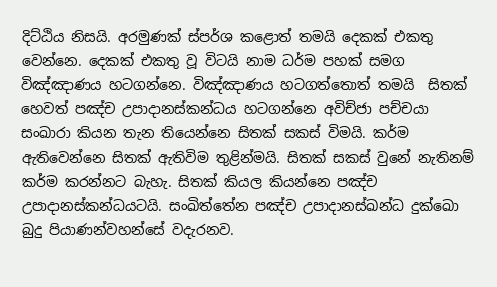දිට්ඨිය නිසයි. අරමුණක් ස්පර්ශ කළොත් තමයි දෙකක් එකතු වෙන්නෙ. දෙකක් එකතු වූ විටයි නාම ධර්ම පහක් සමග විඤ්ඤාණය හටගන්නෙ. විඤ්ඤාණය හටගත්තොත් තමයි  සිතක් හෙවත් පඤ්ච උපාදානස්කන්ධය හටගන්නෙ අවිච්ජා පච්චයා සංඛාරා කියන තැන තියෙන්නෙ සිතක් සකස් විමයි. කර්ම ඇතිවෙන්නෙ සිතක් ඇතිවිම තුළින්මයි. සිතක් සකස් වුනේ නැතිනම්  කර්ම කරන්නට බැහැ. සිතක් කියල කියන්නෙ පඤ්ච උපාදානස්කන්ධයටයි. සංඛිත්තේන පඤ්ච උපාදානස්ඛන්ධ දුක්ඛො බුදු පියාණන්වහන්සේ වදැරනව.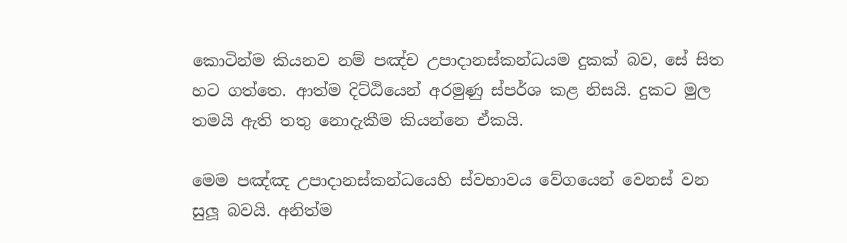කොටින්ම කියනව නම් පඤ්ච උපාදානස්කන්ධයම දුකක් බව, සේ සිත හට ගත්තෙ. ආත්ම දිට්ඨියෙන් අරමුණු ස්පර්ශ කළ නිසයි. දුකට මුල තමයි ඇති තතු නොදැකීම කියන්නෙ ඒකයි.

මෙම පඤ්ඤ උපාදානස්කන්ධයෙහි ස්වභාවය වේගයෙන් වෙනස් වන සුලූ බවයි. අනිත්ම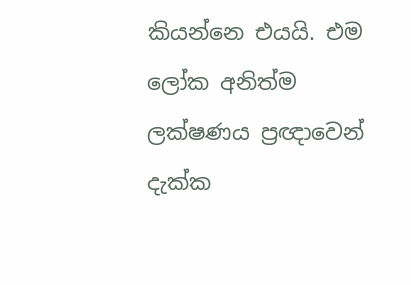කියන්නෙ එයයි. එම ලෝක අනිත්ම ලක්ෂණය ප්‍රඥාවෙන් දැක්ක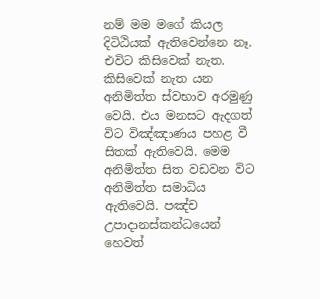නම් මම මගේ කියල දිටිඨියක් ඇතිවෙන්නෙ නෑ. එවිට කිසිවෙක් නැත. කිසිවෙක් නැත යන අනිමිත්ත ස්වභාව අරමුණු වෙයි. එය මනසට ඇදගත් විට විඤ්ඤාණය පහළ වී සිතක් ඇතිවෙයි. මෙම අනිමිත්ත සිත වඩවන විට අනිමිත්ත සමාධිය ඇතිවෙයි. පඤ්ච උපාදානස්කන්ධයෙන් හෙවත්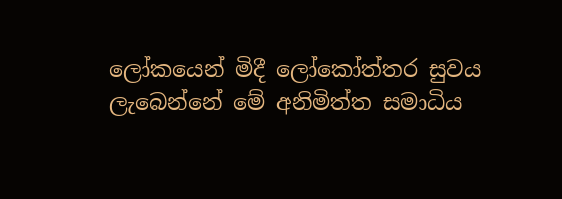ලෝකයෙන් මිදී ලෝකෝත්තර සුවය ලැබෙන්නේ මේ අනිමිත්ත සමාධිය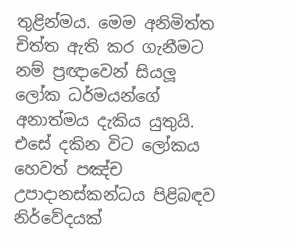තුළින්මය. මෙම අනිමිත්ත චිත්ත ඇති කර ගැනීමට නම් ප්‍රඥාවෙන් සියලූ ලෝක ධර්මයන්ගේ අනාත්මය දැකිය යුතුයි. එසේ දකින විට ලෝකය හෙවත් පඤ්ච උපාදානස්කන්ධය පිළිබඳව නිර්වේදයක්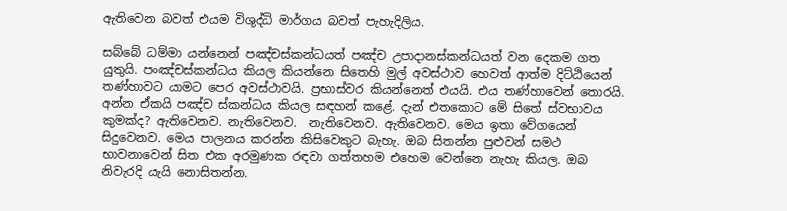ඇතිවෙන බවත් එයම විශුද්ධි මාර්ගය බවත් පැහැදිලිය.

සබ්බේ ධම්මා යන්නෙන් පඤ්චස්කන්ධයත් පඤ්ච උපාදානස්කන්ධයත් වන දෙකම ගත යුතුයි. පංඤ්චස්කන්ධය කියල කියන්නෙ සිතෙහි මුල් අවස්ථාව හෙවත් ආත්ම දිට්ඨියෙන් තණ්හාවට යාමට පෙර අවස්ථාවයි. ප්‍රභාස්වර කියන්නෙත් එයයි. එය තණ්හාවෙන් තොරයි. අන්න ඒකයි පඤ්ච ස්කන්ධය කියල සඳහන් කළේ. දැන් එතකොට මේ සිතේ ස්වභාවය කුමක්ද? ඇතිවෙනව. නැතිවෙනව.  නැතිවෙනව. ඇතිවෙනව. මෙය ඉතා වේගයෙන් සිදුවෙනව. මෙය පාලනය කරන්න කිසිවෙකුට බැහැ. ඔබ සිතන්න පුළුවන් සමථ භාවනාවෙන් සිත එක අරමුණක රඳවා ගත්තහම එහෙම වෙන්නෙ නැහැ කියල. ඔබ නිවැරදි යැයි නොසිතන්න.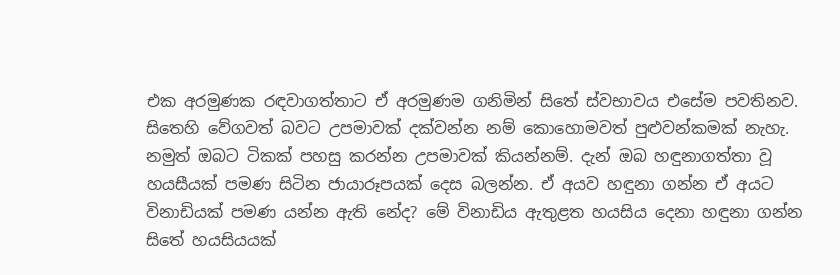එක අරමුණක රඳවාගත්තාට ඒ අරමුණම ගනිමින් සිතේ ස්වභාවය එසේම පවතිනව. සිතෙහි වේගවත් බවට උපමාවක් දක්වන්න නම් කොහොමවත් පුළුවන්කමක් නැහැ. නමුත් ඔබට ටිකක් පහසු කරන්න උපමාවක් කියන්නම්. දැන් ඔබ හඳුනාගත්තා වූ  හයසීයක් පමණ සිටින ජායාරූපයක් දෙස බලන්න. ඒ අයව හඳුනා ගන්න ඒ අයට විනාඩියක් පමණ යන්න ඇති නේද? මේ විනාඩිය ඇතුළත හයසිය දෙනා හඳුනා ගන්න සිතේ හයසියයක්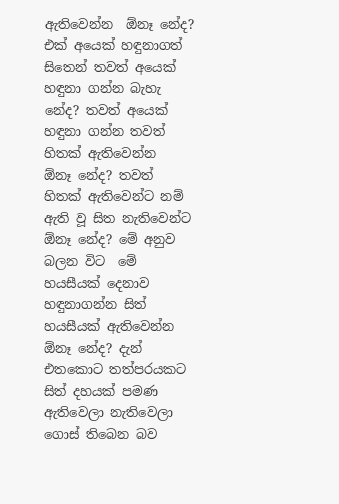ඇතිවෙන්න  ඕනෑ නේද? එක් අයෙක් හඳුනාගත් සිතෙන් තවත් අයෙක් හඳුනා ගන්න බැහැ නේද? තවත් අයෙක් හඳුනා ගන්න තවත් හිතක් ඇතිවෙන්න  ඕනෑ නේද? තවත් හිතක් ඇතිවෙන්ට නම් ඇති වූ සිත නැතිවෙන්ට  ඕනෑ නේද? මේ අනුව බලන විට  මේ හයසීයක් දෙනාව හඳුනාගන්න සිත් හයසීයක් ඇතිවෙන්න  ඕනෑ නේද? දැන් එතකොට තත්පරයකට සිත් දහයක් පමණ ඇතිවෙලා නැතිවෙලා ගොස් තිබෙන බව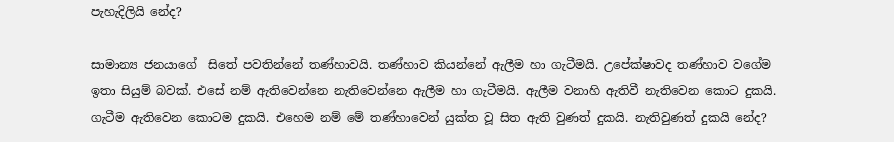පැහැදිලියි නේද?

සාමාන්‍ය ජනයාගේ  සිතේ පවතින්නේ තණ්හාවයි. තණ්හාව කියන්නේ ඇලීම හා ගැටීමයි. උපේක්ෂාවද තණ්හාව වගේම ඉතා සියුම් බවක්. එසේ නම් ඇතිවෙන්නෙ නැතිවෙන්නෙ ඇලීම හා ගැටීමයි. ඇලීම වනාහි ඇතිවී නැතිවෙන කොට දුකයි. ගැටීම ඇතිවෙන කොටම දුකයි. එහෙම නම් මේ තණ්හාවෙන් යුක්ත වූ සිත ඇති වුණත් දුකයි. නැතිවුණත් දුකයි නේද?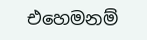එහෙමනම්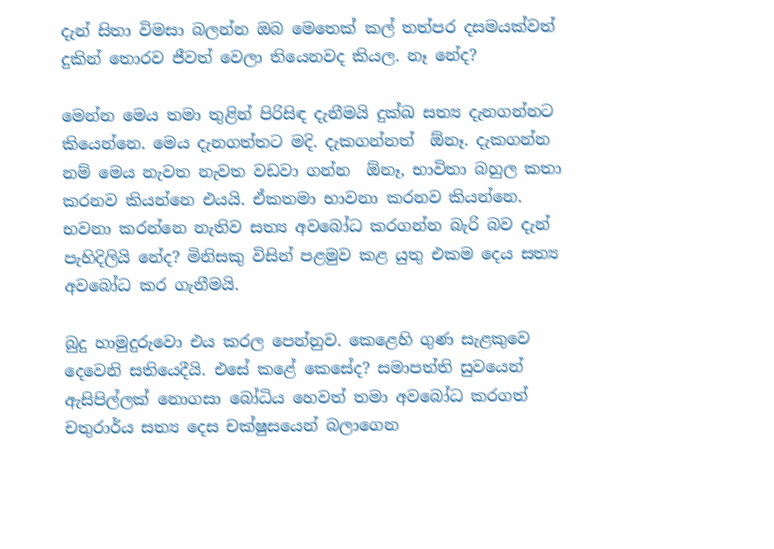දැන් සිතා විමසා බලන්න ඔබ මෙතෙක් කල් තත්පර දසමයක්වත් දුකින් තොරව ජීවත් වෙලා තියෙනවද කියල. නෑ නේද?

මෙන්න මෙය තමා තුළින් පිරිසිඳ දැනීමයි දුක්ඛ සත්‍ය දැනගන්නට කියෙන්නෙ. මෙය දැනගත්තට මදි. දැකගන්නත්  ඕනෑ. දැකගන්න නම් මෙය නැවත නැවත වඩවා ගන්න  ඕනෑ, භාවිතා බහුල කතා කරනව කියන්නෙ එයයි. ඒකතමා භාවනා කරනව කියන්නෙ. භවනා කරන්නෙ නැතිව සත්‍ය අවබෝධ කරගන්න බැරි බව දැන් පැහිදිලියි නේද? මිනිසකු විසින් පළමුව කළ යුතු එකම දෙය සත්‍ය අවබෝධ කර ගැනීමයි.

බුදු හාමුදුරුවො එය කරල පෙන්නුව. කෙළෙහි ගුණ සැළකුවෙ දෙවෙනි සතියෙදීයි. එසේ කළේ කෙසේද? සමාපත්ති සුවයෙන් ඇසිපිල්ලක් නොගසා බෝධිය හෙවත් තමා අවබෝධ කරගත් චතුරාර්ය සත්‍ය දෙස චක්ෂුසයෙන් බලාගෙන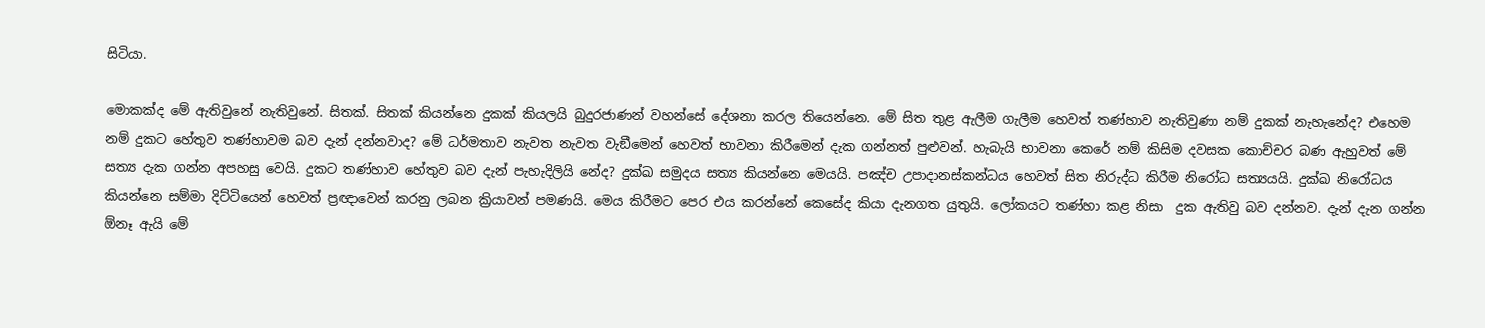සිටියා.

මොකක්ද මේ ඇතිවුනේ නැතිවුනේ. සිතක්. සිතක් කියන්නෙ දුකක් කියලයි බුදුරජාණන් වහන්සේ දේශනා කරල තියෙන්නෙ. මේ සිත තුළ ඇලීම ගැලීම හෙවත් තණ්හාව නැතිවුණා නම් දුකක් නැහැනේද? එහෙම නම් දුකට හේතුව තණ්හාවම බව දැන් දන්නවාද? මේ ධර්මතාව නැවත නැවත වැඞීමෙන් හෙවත් භාවනා කිරීමෙන් දැක ගන්නත් පුළුවන්. හැබැයි භාවනා කෙරේ නම් කිසිම දවසක කොච්චර බණ ඇහුවත් මේ සත්‍ය දැක ගන්න අපහසු වෙයි. දුකට තණ්හාව හේතුව බව දැන් පැහැදිලියි නේද? දුක්ඛ සමුදය සත්‍ය කියන්නෙ මෙයයි. පඤ්ච උපාදානස්කන්ධය හෙවත් සිත නිරුද්ධ කිරීම නිරෝධ සත්‍යයයි. දුක්ඛ නිරෝධය කියන්නෙ සම්මා දිට්ටියෙන් හෙවත් ප්‍රඥාවෙන් කරනු ලබන ක්‍රියාවන් පමණයි. මෙය කිරීමට පෙර එය කරන්නේ කෙසේද කියා දැනගත යුතුයි. ලෝකයට තණ්හා කළ නිසා  දුක ඇතිවු බව දන්නව. දැන් දැන ගන්න  ඕනෑ ඇයි මේ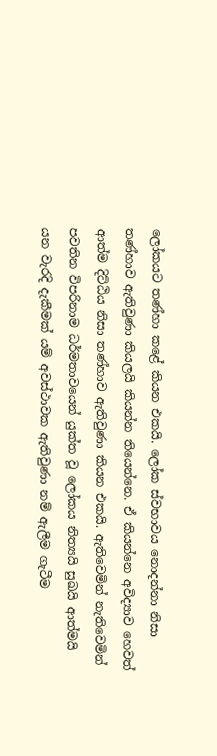ලෝකයට තණ්හා කළේ කියන එකයි. ලෝක ස්වභාවය නොදන්නා නිසා තණ්හාව ඇතිවුණා කියලයි කියන්න තියෙන්නෙ. ඒ කියන්නෙ අවිද්‍යාව හෙවත් ආත්ම දිට්ඨිය නිසා තණ්හාව ඇතිවුණා කියන එකයි. ඇතිවෙමින් නැතිවෙමින් පවතින විපරිනාම ධර්මතාවයෙන් යුක්ත වූ ලෝකය නිත්‍යයි සුඛයි ආත්මයි යන වැරදි දැකීමක් යම් අවස්ථාවක ඇතිවුණා නම් ඇලීම ගැටීම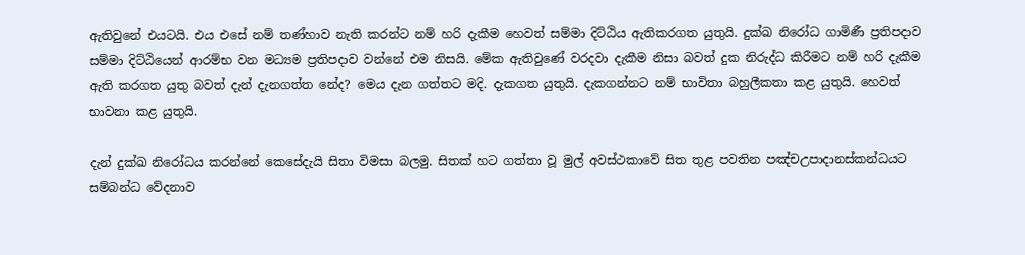ඇතිවුනේ එයටයි. එය එසේ නම් තණ්හාව නැති කරන්ට නම් හරි දැකීම හෙවත් සම්මා දිට්ඨිය ඇතිකරගත යුතුයි. දුක්ඛ නිරෝධ ගාමිණී ප්‍රතිපදාව සම්මා දිට්ඨියෙන් ආරම්භ වන මධ්‍යම ප්‍රතිපදාව වන්නේ එම නිසයි. මේක ඇතිවුණේ වරදවා දැකීම නිසා බවත් දුක නිරුද්ධ කිරීමට නම් හරි දැකීම ඇති කරගත යුතු බවත් දැන් දැනගත්ත නේද? මෙය දැන ගත්තට මදි. දැකගත යුතුයි. දැකගන්නට නම් භාවිතා බහුලීකතා කළ යුතුයි. හෙවත් භාවනා කළ යුතුයි.

දැන් දුක්ඛ නිරෝධය කරන්නේ කෙසේදැයි සිතා විමසා බලමු. සිතක් හට ගත්තා වූ මුල් අවස්ථකාවේ සිත තුළ පවතින පඤ්චඋපාදානස්කන්ධයට සම්බන්ධ වේදනාව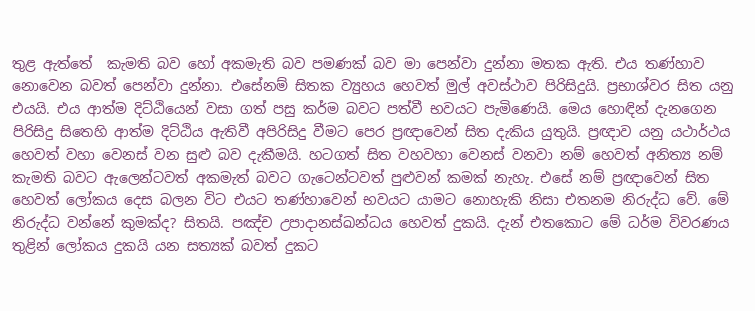තුළ ඇත්තේ  කැමති බව හෝ අකමැති බව පමණක් බව මා පෙන්වා දුන්නා මතක ඇති. එය තණ්හාව නොවෙන බවත් පෙන්වා දුන්නා. එසේනම් සිතක ව්‍යුහය හෙවත් මුල් අවස්ථාව පිරිසිදුයි. ප්‍රභාශ්වර සිත යනු එයයි. එය ආත්ම දිට්ඨියෙන් වසා ගත් පසු කර්ම බවට පත්වී භවයට පැමිණෙයි. මෙය හොඳින් දැනගෙන පිරිසිදු සිතෙහි ආත්ම දිට්ඨිය ඇතිවී අපිරිසිදු වීමට පෙර ප්‍රඥාවෙන් සිත දැකිය යුතුයි. ප්‍රඥාව යනු යථාර්ථය හෙවත් වහා වෙනස් වන සුළු බව දැකීමයි. හටගත් සිත වහවහා වෙනස් වනවා නම් හෙවත් අනිත්‍ය නම් කැමති බවට ඇලෙන්ටවත් අකමැත් බවට ගැටෙන්ටවත් පුළුවන් කමක් නැහැ. එසේ නම් ප්‍රඥාවෙන් සිත හෙවත් ලෝකය දෙස බලන විට එයට තණ්හාවෙන් භවයට යාමට නොහැකි නිසා එතනම නිරුද්ධ වේ. මේ නිරුද්ධ වන්නේ කුමක්ද? සිතයි. පඤ්ච උපාදානස්ඛන්ධය හෙවත් දුකයි. දැන් එතකොට මේ ධර්ම විවරණය තුළින් ලෝකය දුකයි යන සත්‍යක් බවත් දුකට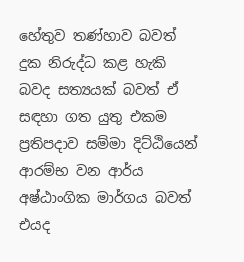හේතුව තණ්හාව බවත් දුක නිරුද්ධ කළ හැකි බවද සත්‍යයක් බවත් ඒ සඳහා ගත යුතු එකම ප්‍රතිපදාව සම්මා දිට්ඨියෙන් ආරම්භ වන ආර්ය අෂ්ඨාංගික මාර්ගය බවත් එයද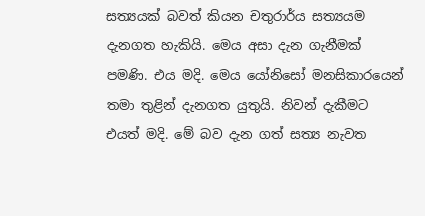සත්‍යයක් බවත් කියන චතුරාර්ය සත්‍යයම දැනගත හැකියි. මෙය අසා දැන ගැනීමක් පමණි. එය මදි. මෙය යෝනිසෝ මනසිකාරයෙන් තමා තුළින් දැනගත යුතුයි. නිවන් දැකීමට එයත් මදි. මේ බව දැන ගත් සත්‍ය නැවත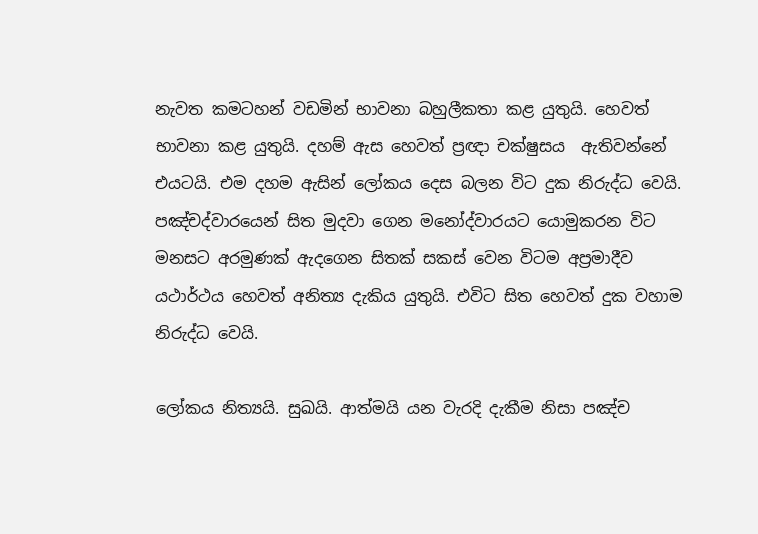නැවත කමටහන් වඩමින් භාවනා බහුලීකතා කළ යුතුයි. හෙවත් භාවනා කළ යුතුයි. දහම් ඇස හෙවත් ප්‍රඥා චක්ෂුසය  ඇතිවන්නේ එයටයි. එම දහම ඇසින් ලෝකය දෙස බලන විට දුක නිරුද්ධ වෙයි. පඤ්චද්වාරයෙන් සිත මුදවා ගෙන මනෝද්වාරයට යොමුකරන විට මනසට අරමුණක් ඇදගෙන සිතක් සකස් වෙන විටම අප්‍රමාදීව යථාර්ථය හෙවත් අනිත්‍ය දැකිය යුතුයි. එවිට සිත හෙවත් දුක වහාම නිරුද්ධ වෙයි.

ලෝකය නිත්‍යයි. සුඛයි. ආත්මයි යන වැරදි දැකීම නිසා පඤ්ච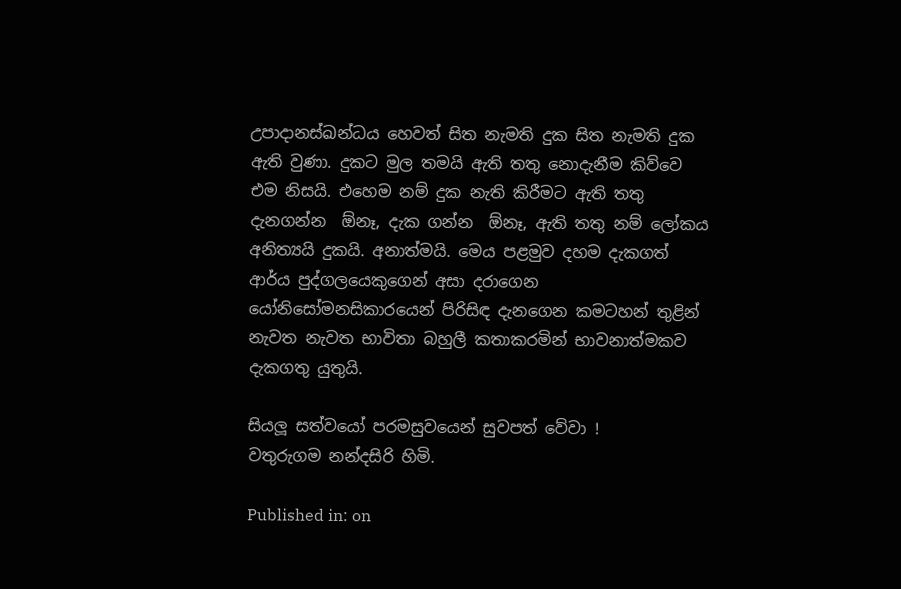උපාදානස්ඛන්ධය හෙවත් සිත නැමති දුක සිත නැමති දුක ඇති වුණා. දුකට මුල තමයි ඇති තතු නොදැනීම කිව්වෙ එම නිසයි. එහෙම නම් දුක නැති කිරීමට ඇති තතු දැනගන්න  ඕනෑ, දැක ගන්න  ඕනෑ, ඇති තතු නම් ලෝකය අනිත්‍යයි දුකයි. අනාත්මයි. මෙය පළමුව දහම දැකගත් ආර්ය පුද්ගලයෙකුගෙන් අසා දරාගෙන යෝනිසෝමනසිකාරයෙන් පිරිසිඳ දැනගෙන කමටහන් තුළින් නැවත නැවත භාවිතා බහුලී කතාකරමින් භාවනාත්මකව දැකගතු යුතුයි.

සියලූ සත්වයෝ පරමසුවයෙන් සුවපත් වේවා !
වතුරුගම නන්දසිරි හිමි.

Published in: on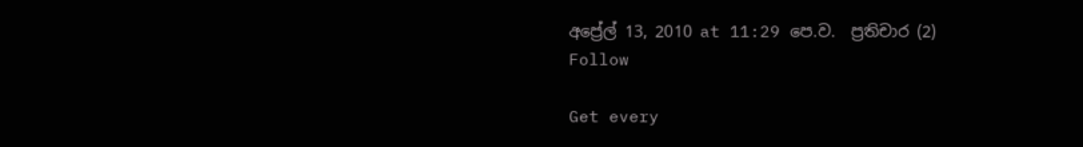අප්‍රේල් 13, 2010 at 11:29 පෙ.ව.  ප්‍රතිචාර (2)
Follow

Get every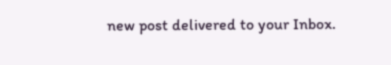new post delivered to your Inbox.